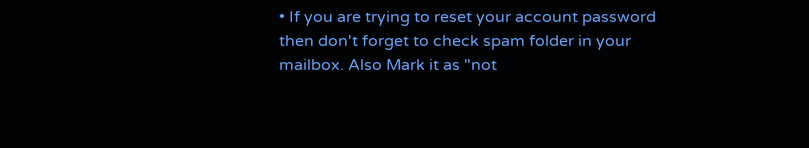• If you are trying to reset your account password then don't forget to check spam folder in your mailbox. Also Mark it as "not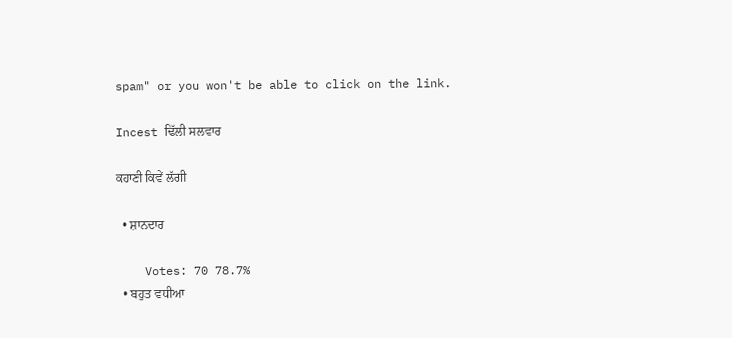spam" or you won't be able to click on the link.

Incest ਢਿੱਲੀ ਸਲਵਾਰ

ਕਹਾਣੀ ਕਿਵੇਂ ਲੱਗੀ

  • ਸ਼ਾਨਦਾਰ

    Votes: 70 78.7%
  • ਬਹੁਤ ਵਧੀਆ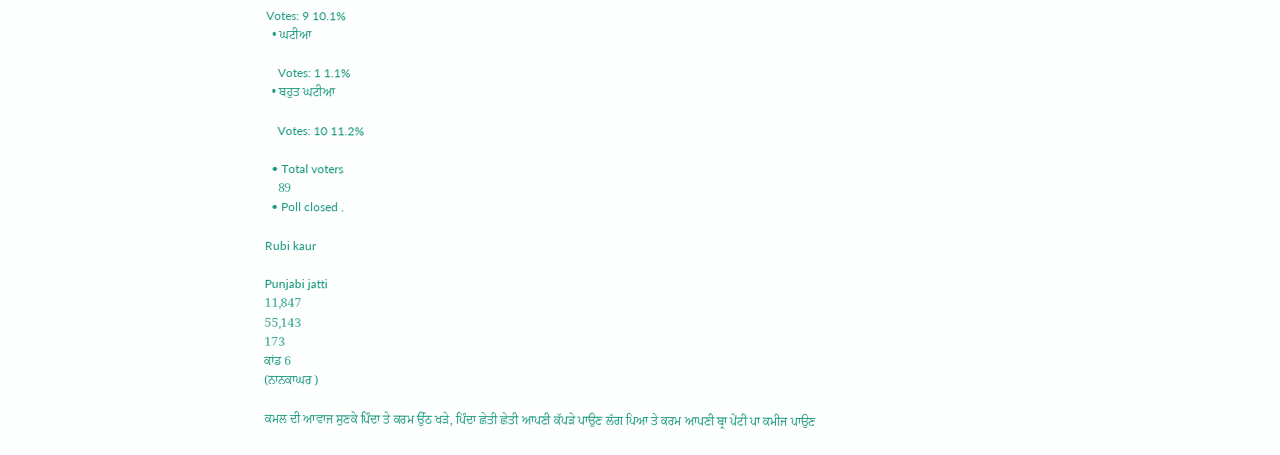Votes: 9 10.1%
  • ਘਟੀਆ

    Votes: 1 1.1%
  • ਬਹੁਤ ਘਟੀਆ

    Votes: 10 11.2%

  • Total voters
    89
  • Poll closed .

Rubi kaur

Punjabi jatti
11,847
55,143
173
ਕਾਂਡ 6
(ਨਾਨਕਾਘਰ )

ਕਮਲ ਦੀ ਆਵਾਜ ਸੁਣਕੇ ਪਿੰਦਾ ਤੇ ਕਰਮ ਉੱਠ ਖੜੇ, ਪਿੰਦਾ ਛੇਤੀ ਛੇਤੀ ਆਪਣੀ ਕੱਪੜੇ ਪਾਉਣ ਲੱਗ ਪਿਆ ਤੇ ਕਰਮ ਆਪਣੀ ਬ੍ਰਾ ਪੇਂਟੀ ਪਾ ਕਮੀਜ ਪਾਉਣ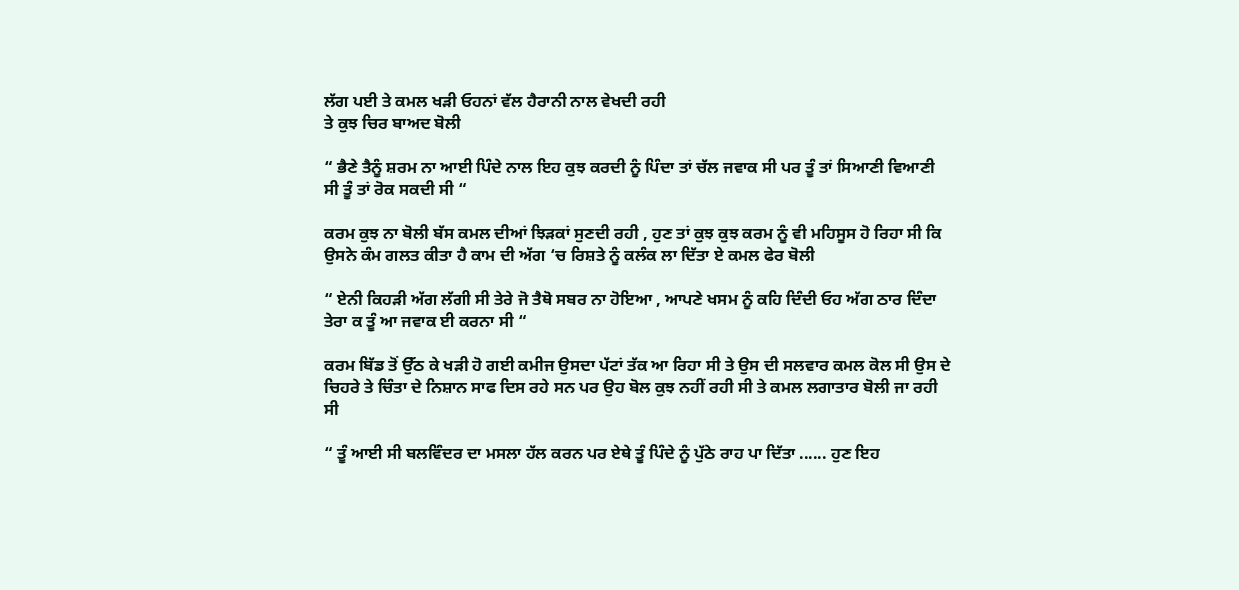ਲੱਗ ਪਈ ਤੇ ਕਮਲ ਖੜੀ ਓਹਨਾਂ ਵੱਲ ਹੈਰਾਨੀ ਨਾਲ ਵੇਖਦੀ ਰਹੀ
ਤੇ ਕੁਝ ਚਿਰ ਬਾਅਦ ਬੋਲੀ

“ ਭੈਣੇ ਤੈਨੂੰ ਸ਼ਰਮ ਨਾ ਆਈ ਪਿੰਦੇ ਨਾਲ ਇਹ ਕੁਝ ਕਰਦੀ ਨੂੰ ਪਿੰਦਾ ਤਾਂ ਚੱਲ ਜਵਾਕ ਸੀ ਪਰ ਤੂੰ ਤਾਂ ਸਿਆਣੀ ਵਿਆਣੀ ਸੀ ਤੂੰ ਤਾਂ ਰੋਕ ਸਕਦੀ ਸੀ “

ਕਰਮ ਕੁਝ ਨਾ ਬੋਲੀ ਬੱਸ ਕਮਲ ਦੀਆਂ ਝਿੜਕਾਂ ਸੁਣਦੀ ਰਹੀ , ਹੁਣ ਤਾਂ ਕੁਝ ਕੁਝ ਕਰਮ ਨੂੰ ਵੀ ਮਹਿਸੂਸ ਹੋ ਰਿਹਾ ਸੀ ਕਿ ਉਸਨੇ ਕੰਮ ਗਲਤ ਕੀਤਾ ਹੈ ਕਾਮ ਦੀ ਅੱਗ ‘ਚ ਰਿਸ਼ਤੇ ਨੂੰ ਕਲੰਕ ਲਾ ਦਿੱਤਾ ਏ ਕਮਲ ਫੇਰ ਬੋਲੀ

“ ਏਨੀ ਕਿਹੜੀ ਅੱਗ ਲੱਗੀ ਸੀ ਤੇਰੇ ਜੋ ਤੈਥੋ ਸਬਰ ਨਾ ਹੋਇਆ , ਆਪਣੇ ਖਸਮ ਨੂੰ ਕਹਿ ਦਿੰਦੀ ਓਹ ਅੱਗ ਠਾਰ ਦਿੰਦਾ ਤੇਰਾ ਕ ਤੂੰ ਆ ਜਵਾਕ ਈ ਕਰਨਾ ਸੀ “

ਕਰਮ ਬਿੱਡ ਤੋਂ ਉੱਠ ਕੇ ਖੜੀ ਹੋ ਗਈ ਕਮੀਜ ਉਸਦਾ ਪੱਟਾਂ ਤੱਕ ਆ ਰਿਹਾ ਸੀ ਤੇ ਉਸ ਦੀ ਸਲਵਾਰ ਕਮਲ ਕੋਲ ਸੀ ਉਸ ਦੇ ਚਿਹਰੇ ਤੇ ਚਿੰਤਾ ਦੇ ਨਿਸ਼ਾਨ ਸਾਫ ਦਿਸ ਰਹੇ ਸਨ ਪਰ ਉਹ ਬੋਲ ਕੁਝ ਨਹੀਂ ਰਹੀ ਸੀ ਤੇ ਕਮਲ ਲਗਾਤਾਰ ਬੋਲੀ ਜਾ ਰਹੀ ਸੀ

“ ਤੂੰ ਆਈ ਸੀ ਬਲਵਿੰਦਰ ਦਾ ਮਸਲਾ ਹੱਲ ਕਰਨ ਪਰ ਏਥੇ ਤੂੰ ਪਿੰਦੇ ਨੂੰ ਪੁੱਠੇ ਰਾਹ ਪਾ ਦਿੱਤਾ ...... ਹੁਣ ਇਹ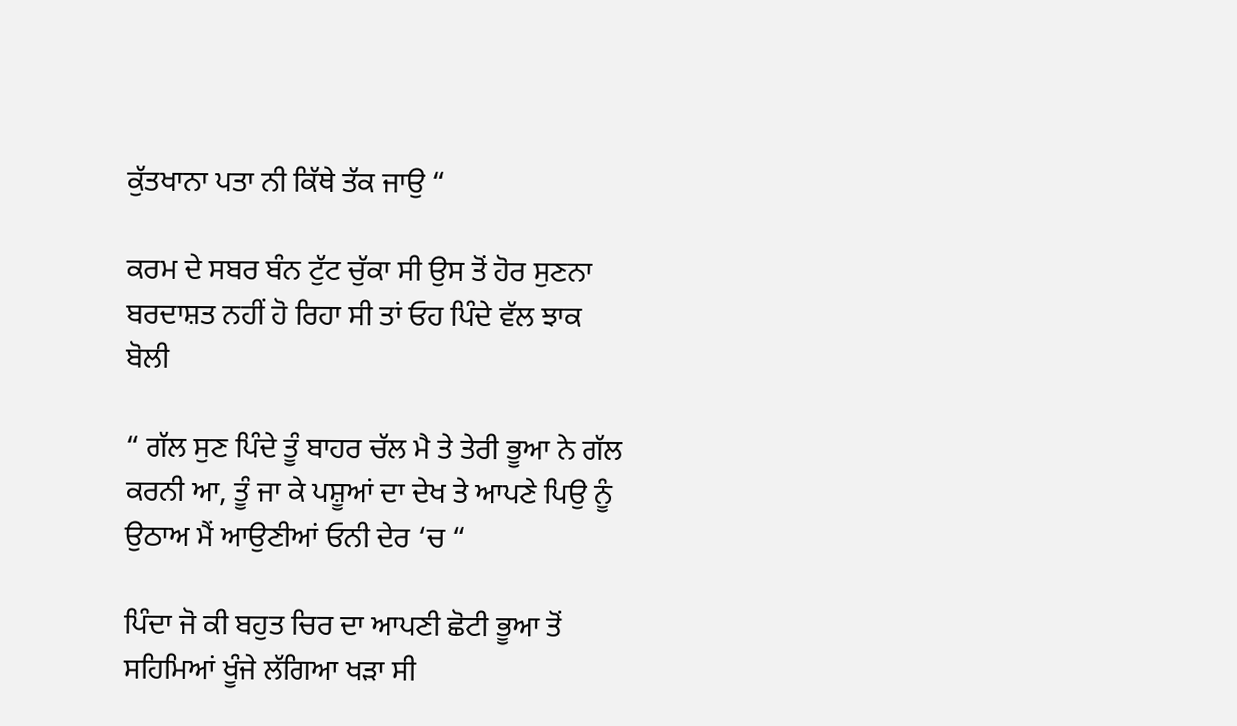ਕੁੱਤਖਾਨਾ ਪਤਾ ਨੀ ਕਿੱਥੇ ਤੱਕ ਜਾਉ “

ਕਰਮ ਦੇ ਸਬਰ ਬੰਨ ਟੁੱਟ ਚੁੱਕਾ ਸੀ ਉਸ ਤੋਂ ਹੋਰ ਸੁਣਨਾ ਬਰਦਾਸ਼ਤ ਨਹੀਂ ਹੋ ਰਿਹਾ ਸੀ ਤਾਂ ਓਹ ਪਿੰਦੇ ਵੱਲ ਝਾਕ ਬੋਲੀ

“ ਗੱਲ ਸੁਣ ਪਿੰਦੇ ਤੂੰ ਬਾਹਰ ਚੱਲ ਮੈ ਤੇ ਤੇਰੀ ਭੂਆ ਨੇ ਗੱਲ ਕਰਨੀ ਆ, ਤੂੰ ਜਾ ਕੇ ਪਸ਼ੂਆਂ ਦਾ ਦੇਖ ਤੇ ਆਪਣੇ ਪਿਉ ਨੂੰ ਉਠਾਅ ਮੈਂ ਆਉਣੀਆਂ ਓਨੀ ਦੇਰ ‘ਚ “

ਪਿੰਦਾ ਜੋ ਕੀ ਬਹੁਤ ਚਿਰ ਦਾ ਆਪਣੀ ਛੋਟੀ ਭੂਆ ਤੋਂ ਸਹਿਮਿਆਂ ਖੂੰਜੇ ਲੱਗਿਆ ਖੜਾ ਸੀ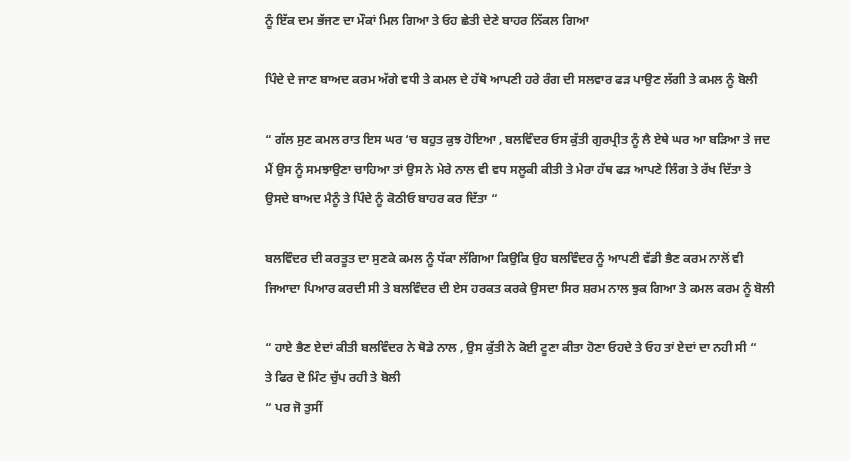ਨੂੰ ਇੱਕ ਦਮ ਭੱਜਣ ਦਾ ਮੌਕਾਂ ਮਿਲ ਗਿਆ ਤੇ ਓਹ ਛੇਤੀ ਦੇਣੇ ਬਾਹਰ ਨਿੱਕਲ ਗਿਆ

ਪਿੰਦੇ ਦੇ ਜਾਣ ਬਾਅਦ ਕਰਮ ਅੱਗੇ ਵਧੀ ਤੇ ਕਮਲ ਦੇ ਹੱਥੋ ਆਪਣੀ ਹਰੇ ਰੰਗ ਦੀ ਸਲਵਾਰ ਫੜ ਪਾਉਣ ਲੱਗੀ ਤੇ ਕਮਲ ਨੂੰ ਬੋਲੀ

“ ਗੱਲ ਸੁਣ ਕਮਲ ਰਾਤ ਇਸ ਘਰ ‘ਚ ਬਹੁਤ ਕੁਝ ਹੋਇਆ , ਬਲਵਿੰਦਰ ਓਸ ਕੁੱਤੀ ਗੁਰਪ੍ਰੀਤ ਨੂੰ ਲੈ ਏਥੇ ਘਰ ਆ ਬੜਿਆ ਤੇ ਜਦ ਮੈਂ ਉਸ ਨੂੰ ਸਮਝਾਉਣਾ ਚਾਹਿਆ ਤਾਂ ਉਸ ਨੇ ਮੇਰੇ ਨਾਲ ਵੀ ਵਧ ਸਲੂਕੀ ਕੀਤੀ ਤੇ ਮੇਰਾ ਹੱਥ ਫੜ ਆਪਣੇ ਲਿੰਗ ਤੇ ਰੱਖ ਦਿੱਤਾ ਤੇ ਉਸਦੇ ਬਾਅਦ ਮੈਨੂੰ ਤੇ ਪਿੰਦੇ ਨੂੰ ਕੋਠੀਓ ਬਾਹਰ ਕਰ ਦਿੱਤਾ “

ਬਲਵਿੰਦਰ ਦੀ ਕਰਤੂਤ ਦਾ ਸੁਣਕੇ ਕਮਲ ਨੂੰ ਧੱਕਾ ਲੱਗਿਆ ਕਿਉਕਿ ਉਹ ਬਲਵਿੰਦਰ ਨੂੰ ਆਪਣੀ ਵੱਡੀ ਭੈਣ ਕਰਮ ਨਾਲੋਂ ਵੀ ਜਿਆਦਾ ਪਿਆਰ ਕਰਦੀ ਸੀ ਤੇ ਬਲਵਿੰਦਰ ਦੀ ਏਸ ਹਰਕਤ ਕਰਕੇ ਉਸਦਾ ਸਿਰ ਸ਼ਰਮ ਨਾਲ ਝੁਕ ਗਿਆ ਤੇ ਕਮਲ ਕਰਮ ਨੂੰ ਬੋਲੀ

“ ਹਾਏ ਭੈਣ ਏਦਾਂ ਕੀਤੀ ਬਲਵਿੰਦਰ ਨੇ ਥੋਡੇ ਨਾਲ , ਉਸ ਕੁੱਤੀ ਨੇ ਕੋਈ ਟੂਣਾ ਕੀਤਾ ਹੋਣਾ ਓਹਦੇ ਤੇ ਓਹ ਤਾਂ ਏਦਾਂ ਦਾ ਨਹੀ ਸੀ “
ਤੇ ਫਿਰ ਦੋ ਮਿੰਟ ਚੁੱਪ ਰਹੀ ਤੇ ਬੋਲੀ
“ ਪਰ ਜੋ ਤੁਸੀਂ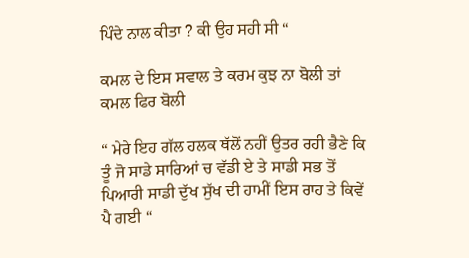ਪਿੰਦੇ ਨਾਲ ਕੀਤਾ ? ਕੀ ਉਹ ਸਹੀ ਸੀ “

ਕਮਲ ਦੇ ਇਸ ਸਵਾਲ ਤੇ ਕਰਮ ਕੁਝ ਨਾ ਬੋਲੀ ਤਾਂ ਕਮਲ ਫਿਰ ਬੋਲੀ

“ ਮੇਰੇ ਇਹ ਗੱਲ ਹਲਕ ਥੱਲੋਂ ਨਹੀਂ ਉਤਰ ਰਹੀ ਭੈਣੇ ਕਿ ਤੂੰ ਜੋ ਸਾਡੇ ਸਾਰਿਆਂ ਚ ਵੱਡੀ ਏ ਤੇ ਸਾਡੀ ਸਭ ਤੋਂ ਪਿਆਰੀ ਸਾਡੀ ਦੁੱਖ ਸੁੱਖ ਦੀ ਹਾਮੀਂ ਇਸ ਰਾਹ ਤੇ ਕਿਵੇਂ ਪੈ ਗਈ “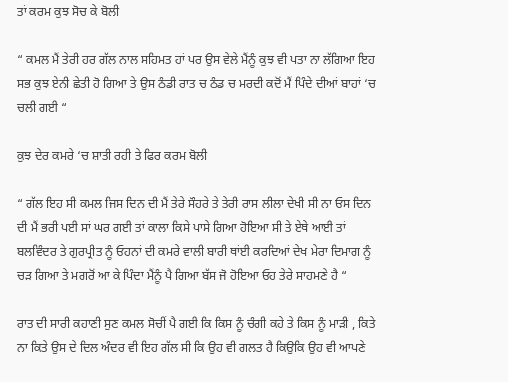ਤਾਂ ਕਰਮ ਕੁਝ ਸੋਚ ਕੇ ਬੋਲੀ

“ ਕਮਲ ਮੈਂ ਤੇਰੀ ਹਰ ਗੱਲ ਨਾਲ ਸਹਿਮਤ ਹਾਂ ਪਰ ਉਸ ਵੇਲੇ ਮੈਂਨੂੰ ਕੁਝ ਵੀ ਪਤਾ ਨਾ ਲੱਗਿਆ ਇਹ ਸਭ ਕੁਝ ਏਨੀ ਛੇਤੀ ਹੋ ਗਿਆ ਤੇ ਉਸ ਠੰਡੀ ਰਾਤ ਚ ਠੰਡ ਚ ਮਰਦੀ ਕਦੋਂ ਮੈਂ ਪਿੰਦੇ ਦੀਆਂ ਬਾਹਾਂ ‘ਚ ਚਲੀ ਗਈ “

ਕੁਝ ਦੇਰ ਕਮਰੇ ‘ਚ ਸ਼ਾਤੀ ਰਹੀ ਤੇ ਫਿਰ ਕਰਮ ਬੋਲੀ

“ ਗੱਲ ਇਹ ਸੀ ਕਮਲ ਜਿਸ ਦਿਨ ਦੀ ਮੈਂ ਤੇਰੇ ਸੌਹਰੇ ਤੇ ਤੇਰੀ ਰਾਸ ਲੀਲਾ ਦੇਖੀ ਸੀ ਨਾ ਓਸ ਦਿਨ ਦੀ ਮੈਂ ਭਰੀ ਪਈ ਸਾਂ ਘਰ ਗਈ ਤਾਂ ਕਾਲਾ ਕਿਸੇ ਪਾਸੇ ਗਿਆ ਹੋਇਆ ਸੀ ਤੇ ਏਥੇ ਆਈ ਤਾਂ ਬਲਵਿੰਦਰ ਤੇ ਗੁਰਪ੍ਰੀਤ ਨੂੰ ਓਹਨਾਂ ਦੀ ਕਮਰੇ ਵਾਲੀ ਬਾਰੀ ਥਾਂਈ ਕਰਦਿਆਂ ਦੇਖ ਮੇਰਾ ਦਿਮਾਗ ਨੂੰ ਚੜ ਗਿਆ ਤੇ ਮਗਰੋਂ ਆ ਕੇ ਪਿੰਦਾ ਮੈਂਨੂੰ ਪੈ ਗਿਆ ਬੱਸ ਜੋ ਹੋਇਆ ਓਹ ਤੇਰੇ ਸਾਹਮਣੇ ਹੈ “

ਰਾਤ ਦੀ ਸਾਰੀ ਕਹਾਣੀ ਸੁਣ ਕਮਲ ਸੋਚੀਂ ਪੈ ਗਈ ਕਿ ਕਿਸ ਨੂੰ ਚੰਗੀ ਕਹੇ ਤੇ ਕਿਸ ਨੂੰ ਮਾੜੀ , ਕਿਤੇ ਨਾ ਕਿਤੇ ਉਸ ਦੇ ਦਿਲ ਅੰਦਰ ਵੀ ਇਹ ਗੱਲ ਸੀ ਕਿ ਉਹ ਵੀ ਗਲਤ ਹੈ ਕਿਉਕਿ ਉਹ ਵੀ ਆਪਣੇ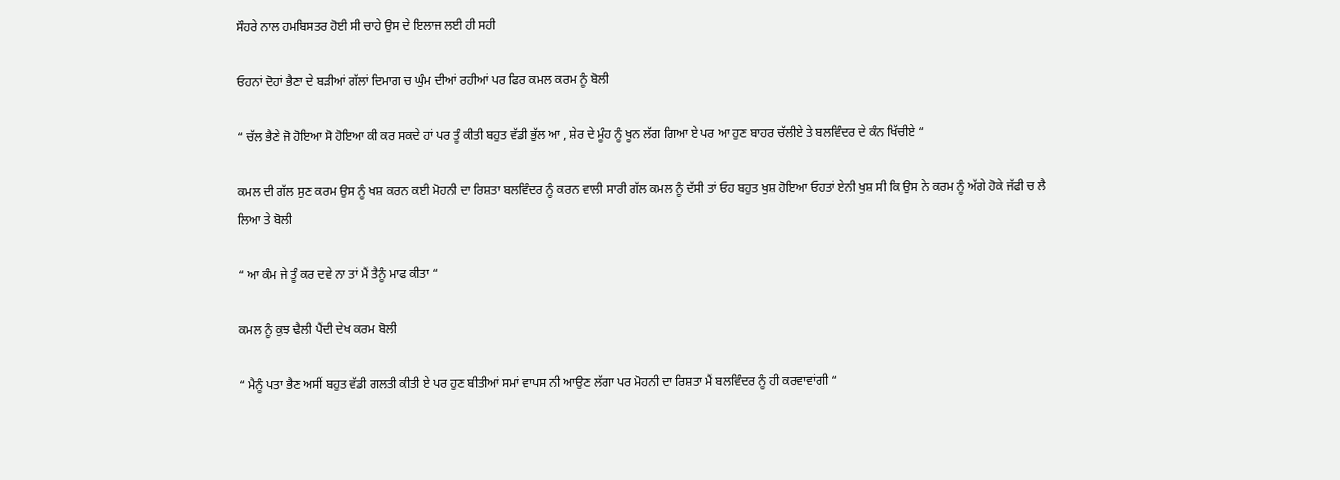ਸੌਹਰੇ ਨਾਲ ਹਮਬਿਸਤਰ ਹੋਈ ਸੀ ਚਾਹੇ ਉਸ ਦੇ ਇਲਾਜ ਲਈ ਹੀ ਸਹੀ

ਓਹਨਾਂ ਦੋਹਾਂ ਭੈਣਾ ਦੇ ਬੜੀਆਂ ਗੱਲਾਂ ਦਿਮਾਗ ਚ ਘੁੰਮ ਦੀਆਂ ਰਹੀਆਂ ਪਰ ਫਿਰ ਕਮਲ ਕਰਮ ਨੂੰ ਬੋਲੀ

“ ਚੱਲ ਭੈਣੇ ਜੋ ਹੋਇਆ ਸੋ ਹੋਇਆ ਕੀ ਕਰ ਸਕਦੇ ਹਾਂ ਪਰ ਤੂੰ ਕੀਤੀ ਬਹੁਤ ਵੱਡੀ ਭੁੱਲ ਆ , ਸ਼ੇਰ ਦੇ ਮੂੰਹ ਨੂੰ ਖੂਨ ਲੱਗ ਗਿਆ ਏ ਪਰ ਆ ਹੁਣ ਬਾਹਰ ਚੱਲੀਏ ਤੇ ਬਲਵਿੰਦਰ ਦੇ ਕੰਨ ਖਿੱਚੀਏ “

ਕਮਲ ਦੀ ਗੱਲ ਸੁਣ ਕਰਮ ਉਸ ਨੂੰ ਖਸ਼ ਕਰਨ ਕਈ ਮੋਹਨੀ ਦਾ ਰਿਸ਼ਤਾ ਬਲਵਿੰਦਰ ਨੂੰ ਕਰਨ ਵਾਲੀ ਸਾਰੀ ਗੱਲ ਕਮਲ ਨੂੰ ਦੱਸੀ ਤਾਂ ਓਹ ਬਹੁਤ ਖੁਸ਼ ਹੋਇਆ ਓਹਤਾਂ ਏਨੀ ਖੁਸ਼ ਸੀ ਕਿ ਉਸ ਨੇ ਕਰਮ ਨੂੰ ਅੱਗੇ ਹੋਕੇ ਜੱਫੀ ਚ ਲੈ ਲਿਆ ਤੇ ਬੋਲੀ

“ ਆ ਕੰਮ ਜੇ ਤੂੰ ਕਰ ਦਵੇ ਨਾ ਤਾਂ ਮੈਂ ਤੈਨੂੰ ਮਾਫ ਕੀਤਾ “

ਕਮਲ ਨੂੰ ਕੁਝ ਢੈਲੀ ਪੈਂਦੀ ਦੇਖ ਕਰਮ ਬੋਲੀ

“ ਮੈਨੂੰ ਪਤਾ ਭੈਣ ਅਸੀਂ ਬਹੁਤ ਵੱਡੀ ਗਲਤੀ ਕੀਤੀ ਏ ਪਰ ਹੁਣ ਬੀਤੀਆਂ ਸਮਾਂ ਵਾਪਸ ਨੀ ਆਉਣ ਲੱਗਾ ਪਰ ਮੋਹਨੀ ਦਾ ਰਿਸ਼ਤਾ ਮੈਂ ਬਲਵਿੰਦਰ ਨੂੰ ਹੀ ਕਰਵਾਵਾਂਗੀ “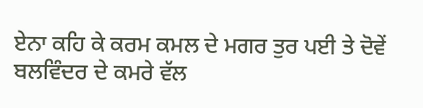ਏਨਾ ਕਹਿ ਕੇ ਕਰਮ ਕਮਲ ਦੇ ਮਗਰ ਤੁਰ ਪਈ ਤੇ ਦੋਵੇਂ ਬਲਵਿੰਦਰ ਦੇ ਕਮਰੇ ਵੱਲ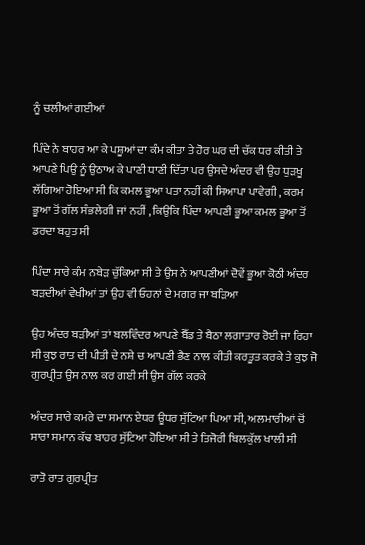ਨੂੰ ਚਲੀਆਂ ਗਈਆਂ

ਪਿੰਦੇ ਨੇ ਬਾਹਰ ਆ ਕੇ ਪਸ਼ੂਆਂ ਦਾ ਕੰਮ ਕੀਤਾ ਤੇ ਹੋਰ ਘਰ ਦੀ ਚੱਕ ਧਰ ਕੀਤੀ ਤੇ ਆਪਣੇ ਪਿਉ ਨੂੰ ਉਠਾਅ ਕੇ ਪਾਣੀ ਧਾਣੀ ਦਿੱਤਾ ਪਰ ਉਸਦੇ ਅੰਦਰ ਵੀ ਉਹ ਧੁੜਖੂ ਲੱਗਿਆ ਹੋਇਆ ਸੀ ਕਿ ਕਮਲ ਭੂਆ ਪਤਾ ਨਹੀਂ ਕੀ ਸਿਆਪਾ ਪਾਵੇਗੀ , ਕਰਮ ਭੂਆ ਤੋਂ ਗੱਲ ਸੰਭਲੇਗੀ ਜਾਂ ਨਹੀਂ , ਕਿਉਕਿ ਪਿੰਦਾ ਆਪਣੀ ਭੂਆ ਕਮਲ ਭੂਆ ਤੋਂ ਡਰਦਾ ਬਹੁਤ ਸੀ

ਪਿੰਦਾ ਸਾਰੇ ਕੰਮ ਨਬੇੜ ਚੁੱਕਿਆ ਸੀ ਤੇ ਉਸ ਨੇ ਆਪਣੀਆਂ ਦੋਵੇਂ ਭੂਆ ਕੋਠੀ ਅੰਦਰ ਬੜਦੀਆਂ ਵੇਖੀਆਂ ਤਾਂ ਉਹ ਵੀ ਓਹਨਾਂ ਦੇ ਮਗਰ ਜਾ ਬੜਿਆ

ਉਹ ਅੰਦਰ ਬੜੀਆਂ ਤਾਂ ਬਲਵਿੰਦਰ ਆਪਣੇ ਬੈੱਡ ਤੇ ਬੈਠਾ ਲਗਾਤਾਰ ਰੋਈ ਜਾ ਰਿਹਾ ਸੀ ਕੁਝ ਰਾਤ ਦੀ ਪੀਤੀ ਦੇ ਨਸ਼ੇ ਚ ਆਪਣੀ ਭੈਣ ਨਾਲ ਕੀਤੀ ਕਰਤੂਤ ਕਰਕੇ ਤੇ ਕੁਝ ਜੋ ਗੁਰਪ੍ਰੀਤ ਉਸ ਨਾਲ ਕਰ ਗਈ ਸੀ ਉਸ ਗੱਲ ਕਰਕੇ

ਅੰਦਰ ਸਾਰੇ ਕਮਰੇ ਦਾ ਸਮਾਨ ਏਧਰ ਊਧਰ ਸੁੱਟਿਆ ਪਿਆ ਸੀ, ਅਲਮਾਰੀਆਂ ਚੋਂ ਸਾਰਾ ਸਮਾਨ ਕੱਢ ਬਾਹਰ ਸੁੱਟਿਆ ਹੋਇਆ ਸੀ ਤੇ ਤਿਜੋਰੀ ਬਿਲਕੁੱਲ ਖਾਲੀ ਸੀ

ਰਾਤੋ ਰਾਤ ਗੁਰਪ੍ਰੀਤ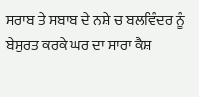ਸਰਾਬ ਤੇ ਸਬਾਬ ਦੇ ਨਸ਼ੇ ਚ ਬਲਵਿੰਦਰ ਨੂੰ ਬੇਸੁਰਤ ਕਰਕੇ ਘਰ ਦਾ ਸਾਰਾ ਕੈਸ਼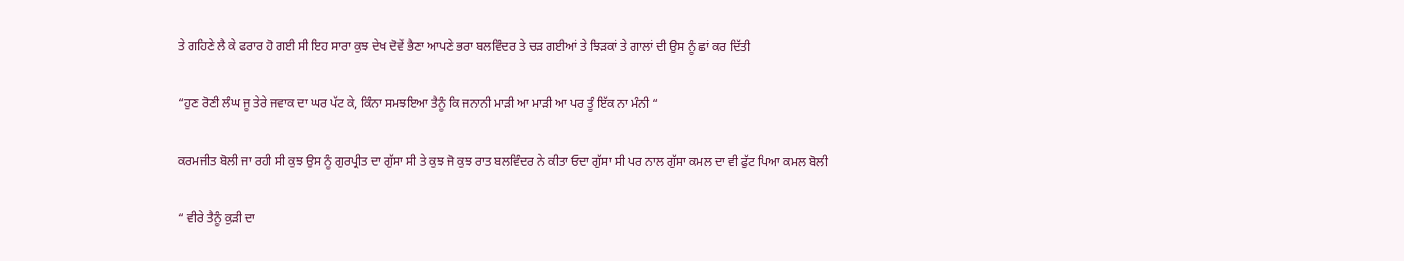ਤੇ ਗਹਿਣੇ ਲੈ ਕੇ ਫਰਾਰ ਹੋ ਗਈ ਸੀ ਇਹ ਸਾਰਾ ਕੁਝ ਦੇਖ ਦੋਵੇਂ ਭੈਣਾ ਆਪਣੇ ਭਰਾ ਬਲਵਿੰਦਰ ਤੇ ਚੜ ਗਈਆਂ ਤੇ ਝਿੜਕਾਂ ਤੇ ਗਾਲਾਂ ਦੀ ਉਸ ਨੂੰ ਛਾਂ ਕਰ ਦਿੱਤੀ

“ਹੁਣ ਰੋਣੀ ਲੰਘ ਜੂ ਤੇਰੇ ਜਵਾਕ ਦਾ ਘਰ ਪੱਟ ਕੇ, ਕਿੰਨਾ ਸਮਝਇਆ ਤੈਨੂੰ ਕਿ ਜਨਾਨੀ ਮਾੜੀ ਆ ਮਾੜੀ ਆ ਪਰ ਤੂੰ ਇੱਕ ਨਾ ਮੰਨੀ “

ਕਰਮਜੀਤ ਬੋਲੀ ਜਾ ਰਹੀ ਸੀ ਕੁਝ ਉਸ ਨੂੰ ਗੁਰਪ੍ਰੀਤ ਦਾ ਗੁੱਸਾ ਸੀ ਤੇ ਕੁਝ ਜੋ ਕੁਝ ਰਾਤ ਬਲਵਿੰਦਰ ਨੇ ਕੀਤਾ ਓਦਾ ਗੁੱਸਾ ਸੀ ਪਰ ਨਾਲ ਗੁੱਸਾ ਕਮਲ ਦਾ ਵੀ ਫੁੱਟ ਪਿਆ ਕਮਲ ਬੋਲੀ

“ ਵੀਰੇ ਤੈਨੂੰ ਕੁੜੀ ਦਾ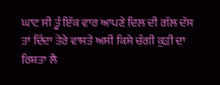ਘਾਟ ਸੀ ਤੂੰ ਇੱਕ ਵਾਰ ਆਪਣੇ ਦਿਲ ਦੀ ਗੱਲ ਦੱਸ ਤਾਂ ਦਿੰਦਾ ਤੇਰੇ ਵਾਸਤੇ ਅਸੀਂ ਕਿਸੇ ਚੰਗੀ ਕੁੜੀ ਦਾ ਰਿਸ਼ਤਾ ਲੈ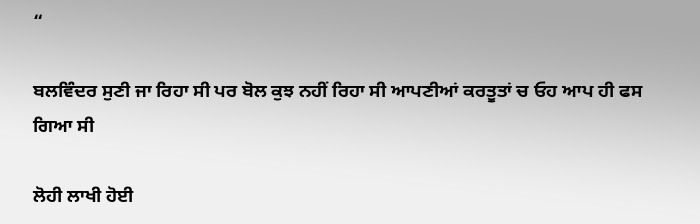“

ਬਲਵਿੰਦਰ ਸੁਣੀ ਜਾ ਰਿਹਾ ਸੀ ਪਰ ਬੋਲ ਕੁਝ ਨਹੀਂ ਰਿਹਾ ਸੀ ਆਪਣੀਆਂ ਕਰਤੂਤਾਂ ਚ ਓਹ ਆਪ ਹੀ ਫਸ ਗਿਆ ਸੀ

ਲੋਹੀ ਲਾਖੀ ਹੋਈ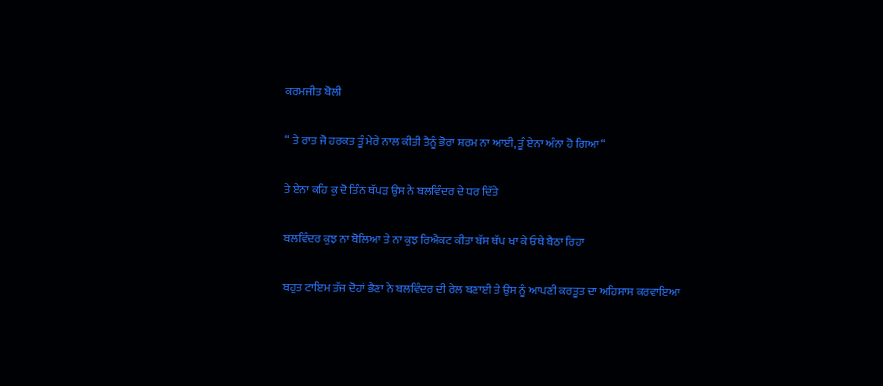ਕਰਮਜੀਤ ਬੋਲੀ

“ ਤੇ ਰਾਤ ਜੋ ਹਰਕਤ ਤੂੰ ਮੇਰੇ ਨਾਲ ਕੀਤੀ ਤੈਨੂੰ ਭੋਰਾ ਸ਼ਰਮ ਨਾ ਆਈ, ਤੂੰ ਏਨਾ ਅੰਨਾ ਹੋ ਗਿਆ “

ਤੇ ਏਨਾ ਕਹਿ ਕੁ ਦੋ ਤਿੰਨ ਥੱਪੜ ਉਸ ਨੇ ਬਲਵਿੰਦਰ ਦੇ ਧਰ ਦਿੱਤੇ

ਬਲਵਿੰਦਰ ਕੁਝ ਨਾ ਬੋਲਿਆ ਤੇ ਨਾ ਕੁਝ ਰਿਐਕਟ ਕੀਤਾ ਬੱਸ ਥੱਪ ਖਾ ਕੇ ਓਥੇ ਬੈਠਾ ਰਿਹਾ

ਬਹੁਤ ਟਾਇਮ ਤੱਜ ਦੋਹਾਂ ਭੈਣਾ ਨੇ ਬਲਵਿੰਦਰ ਦੀ ਰੇਲ ਬਣਾਈ ਤੇ ਉਸ ਨੂੰ ਆਪਣੀ ਕਰਤੂਤ ਦਾ ਅਹਿਸਾਸ ਕਰਵਾਇਆ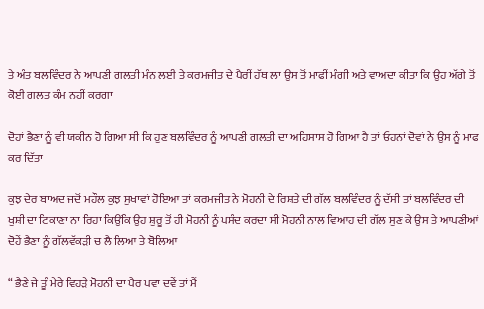ਤੇ ਅੰਤ ਬਲਵਿੰਦਰ ਨੇ ਆਪਣੀ ਗਲਤੀ ਮੰਨ ਲਈ ਤੇ ਕਰਮਜੀਤ ਦੇ ਪੈਰੀਂ ਹੱਥ ਲਾ ਉਸ ਤੋਂ ਮਾਫੀਂ ਮੰਗੀ ਅਤੇ ਵਾਅਦਾ ਕੀਤਾ ਕਿ ਉਹ ਅੱਗੇ ਤੋਂ ਕੋਈ ਗਲਤ ਕੰਮ ਨਹੀਂ ਕਰਗਾ

ਦੋਹਾਂ ਭੈਣਾ ਨੂੰ ਵੀ ਯਕੀਨ ਹੋ ਗਿਆ ਸੀ ਕਿ ਹੁਣ ਬਲਵਿੰਦਰ ਨੂੰ ਆਪਣੀ ਗਲਤੀ ਦਾ ਅਹਿਸਾਸ ਹੋ ਗਿਆ ਹੈ ਤਾਂ ਓਹਨਾਂ ਦੋਵਾਂ ਨੇ ਉਸ ਨੂੰ ਮਾਫ ਕਰ ਦਿੱਤਾ

ਕੁਝ ਦੇਰ ਬਾਅਦ ਜਦੋਂ ਮਹੌਲ ਕੁਝ ਸੁਖਾਵਾਂ ਹੋਇਆ ਤਾਂ ਕਰਮਜੀਤ ਨੇ ਮੋਹਨੀ ਦੇ ਰਿਸ਼ਤੇ ਦੀ ਗੱਲ ਬਲਵਿੰਦਰ ਨੂੰ ਦੱਸੀ ਤਾਂ ਬਲਵਿੰਦਰ ਦੀ ਖੁਸ਼ੀ ਦਾ ਟਿਕਾਣਾ ਨਾ ਰਿਹਾ ਕਿਉਂਕਿ ਉਹ ਸ਼ੁਰੂ ਤੋਂ ਹੀ ਮੋਹਨੀ ਨੂੰ ਪਸੰਦ ਕਰਦਾ ਸੀ ਮੋਹਨੀ ਨਾਲ ਵਿਆਹ ਦੀ ਗੱਲ ਸੁਣ ਕੇ ਉਸ ਤੇ ਆਪਣੀਆਂ ਦੋਹੇਂ ਭੈਣਾ ਨੂੰ ਗੱਲਵੱਕੜੀ ਚ ਲੈ ਲਿਆ ਤੇ ਬੋਲਿਆ

“ ਭੈਣੇ ਜੇ ਤੂੰ ਮੇਰੇ ਵਿਹੜੇ ਮੋਹਨੀ ਦਾ ਪੈਰ ਪਵਾ ਦਵੇਂ ਤਾਂ ਮੈਂ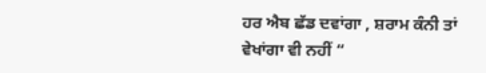ਹਰ ਐਬ ਛੱਡ ਦਵਾਂਗਾ , ਸ਼ਰਾਮ ਕੰਨੀ ਤਾਂ ਵੇਖਾਂਗਾ ਵੀ ਨਹੀਂ “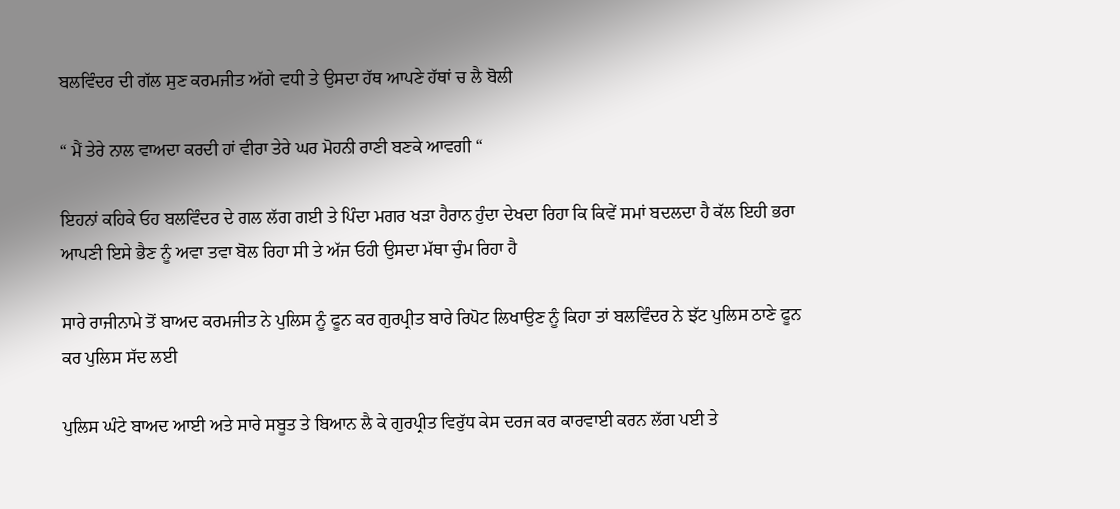ਬਲਵਿੰਦਰ ਦੀ ਗੱਲ ਸੁਣ ਕਰਮਜੀਤ ਅੱਗੇ ਵਧੀ ਤੇ ਉਸਦਾ ਹੱਥ ਆਪਣੇ ਹੱਥਾਂ ਚ ਲੈ ਬੋਲੀ

“ ਮੈਂ ਤੇਰੇ ਨਾਲ ਵਾਅਦਾ ਕਰਦੀ ਹਾਂ ਵੀਰਾ ਤੇਰੇ ਘਰ ਮੋਹਨੀ ਰਾਣੀ ਬਣਕੇ ਆਵਗੀ “

ਇਹਨਾਂ ਕਹਿਕੇ ਓਹ ਬਲਵਿੰਦਰ ਦੇ ਗਲ ਲੱਗ ਗਈ ਤੇ ਪਿੰਦਾ ਮਗਰ ਖੜਾ ਹੈਰਾਨ ਹੁੰਦਾ ਦੇਖਦਾ ਰਿਹਾ ਕਿ ਕਿਵੇਂ ਸਮਾਂ ਬਦਲਦਾ ਹੈ ਕੱਲ ਇਹੀ ਭਰਾ ਆਪਣੀ ਇਸੇ ਭੈਣ ਨੂੰ ਅਵਾ ਤਵਾ ਬੋਲ ਰਿਹਾ ਸੀ ਤੇ ਅੱਜ ਓਹੀ ਉਸਦਾ ਮੱਥਾ ਚੁੰਮ ਰਿਹਾ ਹੈ

ਸਾਰੇ ਰਾਜੀਨਾਮੇ ਤੋਂ ਬਾਅਦ ਕਰਮਜੀਤ ਨੇ ਪੁਲਿਸ ਨੂੰ ਫੂਨ ਕਰ ਗੁਰਪ੍ਰੀਤ ਬਾਰੇ ਰਿਪੋਟ ਲਿਖਾਉਣ ਨੂੰ ਕਿਹਾ ਤਾਂ ਬਲਵਿੰਦਰ ਨੇ ਝੱਟ ਪੁਲਿਸ ਠਾਣੇ ਫੂਨ ਕਰ ਪੁਲਿਸ ਸੱਦ ਲਈ

ਪੁਲਿਸ ਘੰਟੇ ਬਾਅਦ ਆਈ ਅਤੇ ਸਾਰੇ ਸਬੂਤ ਤੇ ਬਿਆਨ ਲੈ ਕੇ ਗੁਰਪ੍ਰੀਤ ਵਿਰੁੱਧ ਕੇਸ ਦਰਜ ਕਰ ਕਾਰਵਾਈ ਕਰਨ ਲੱਗ ਪਈ ਤੇ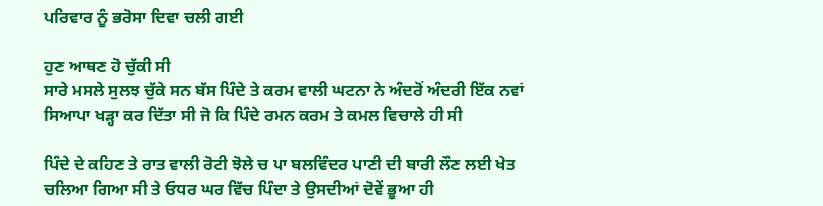ਪਰਿਵਾਰ ਨੂੰ ਭਰੋਸਾ ਦਿਵਾ ਚਲੀ ਗਈ

ਹੁਣ ਆਥਣ ਹੋ ਚੁੱਕੀ ਸੀ
ਸਾਰੇ ਮਸਲੇ ਸੁਲਝ ਚੁੱਕੇ ਸਨ ਬੱਸ ਪਿੰਦੇ ਤੇ ਕਰਮ ਵਾਲੀ ਘਟਨਾ ਨੇ ਅੰਦਰੋਂ ਅੰਦਰੀ ਇੱਕ ਨਵਾਂ ਸਿਆਪਾ ਖੜ੍ਹਾ ਕਰ ਦਿੱਤਾ ਸੀ ਜੋ ਕਿ ਪਿੰਦੇ ਰਮਨ ਕਰਮ ਤੇ ਕਮਲ ਵਿਚਾਲੇ ਹੀ ਸੀ

ਪਿੰਦੇ ਦੇ ਕਹਿਣ ਤੇ ਰਾਤ ਵਾਲੀ ਰੋਟੀ ਝੋਲੇ ਚ ਪਾ ਬਲਵਿੰਦਰ ਪਾਣੀ ਦੀ ਬਾਰੀ ਲੌਣ ਲਈ ਖੇਤ ਚਲਿਆ ਗਿਆ ਸੀ ਤੇ ਓਧਰ ਘਰ ਵਿੱਚ ਪਿੰਦਾ ਤੇ ਉਸਦੀਆਂ ਦੋਵੇਂ ਭੂਆ ਹੀ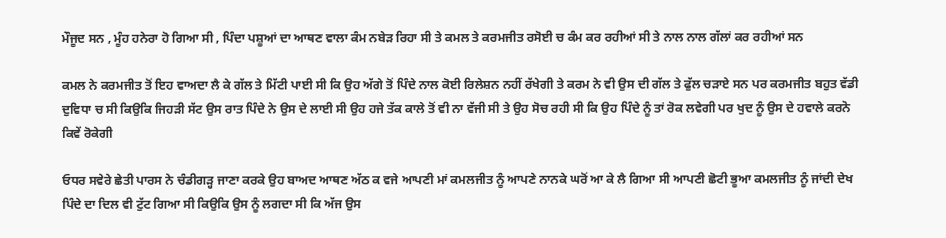ਮੌਜੂਦ ਸਨ , ਮੂੰਹ ਹਨੇਰਾ ਹੋ ਗਿਆ ਸੀ , ਪਿੰਦਾ ਪਸ਼ੂਆਂ ਦਾ ਆਥਣ ਵਾਲਾ ਕੰਮ ਨਬੇੜ ਰਿਹਾ ਸੀ ਤੇ ਕਮਲ ਤੇ ਕਰਮਜੀਤ ਰਸੋਈ ਚ ਕੰਮ ਕਰ ਰਹੀਆਂ ਸੀ ਤੇ ਨਾਲ ਨਾਲ ਗੱਲਾਂ ਕਰ ਰਹੀਆਂ ਸਨ

ਕਮਲ ਨੇ ਕਰਮਜੀਤ ਤੋਂ ਇਹ ਵਾਅਦਾ ਲੈ ਕੇ ਗੱਲ ਤੇ ਮਿੱਟੀ ਪਾਈ ਸੀ ਕਿ ਉਹ ਅੱਗੇ ਤੋਂ ਪਿੰਦੇ ਨਾਲ ਕੋਈ ਰਿਲੇਸ਼ਨ ਨਹੀਂ ਰੱਖੇਗੀ ਤੇ ਕਰਮ ਨੇ ਵੀ ਉਸ ਦੀ ਗੱਲ ਤੇ ਫੁੱਲ ਚੜਾਏ ਸਨ ਪਰ ਕਰਮਜੀਤ ਬਹੁਤ ਵੱਡੀ ਦੁਵਿਧਾ ਚ ਸੀ ਕਿਉਕਿ ਜਿਹੜੀ ਸੱਟ ਉਸ ਰਾਤ ਪਿੰਦੇ ਨੇ ਉਸ ਦੇ ਲਾਈ ਸੀ ਉਹ ਹਜੇ ਤੱਕ ਕਾਲੇ ਤੋਂ ਵੀ ਨਾ ਵੱਜੀ ਸੀ ਤੇ ਉਹ ਸੋਚ ਰਹੀ ਸੀ ਕਿ ਉਹ ਪਿੰਦੇ ਨੂੰ ਤਾਂ ਰੋਕ ਲਵੇਗੀ ਪਰ ਖੁਦ ਨੂੰ ਉਸ ਦੇ ਹਵਾਲੇ ਕਰਨੋ ਕਿਵੇਂ ਰੋਕੇਗੀ

ਓਧਰ ਸਵੇਰੇ ਛੇਤੀ ਪਾਰਸ ਨੇ ਚੰਡੀਗੜ੍ਹ ਜਾਣਾ ਕਰਕੇ ਉਹ ਬਾਅਦ ਆਥਣ ਅੱਠ ਕ ਵਜੇ ਆਪਣੀ ਮਾਂ ਕਮਲਜੀਤ ਨੂੰ ਆਪਣੇ ਨਾਨਕੇ ਘਰੋਂ ਆ ਕੇ ਲੈ ਗਿਆ ਸੀ ਆਪਣੀ ਛੋਟੀ ਭੂਆ ਕਮਲਜੀਤ ਨੂੰ ਜਾਂਦੀ ਦੇਖ ਪਿੰਦੇ ਦਾ ਦਿਲ ਵੀ ਟੁੱਟ ਗਿਆ ਸੀ ਕਿਉਕਿ ਉਸ ਨੂੰ ਲਗਦਾ ਸੀ ਕਿ ਅੱਜ ਉਸ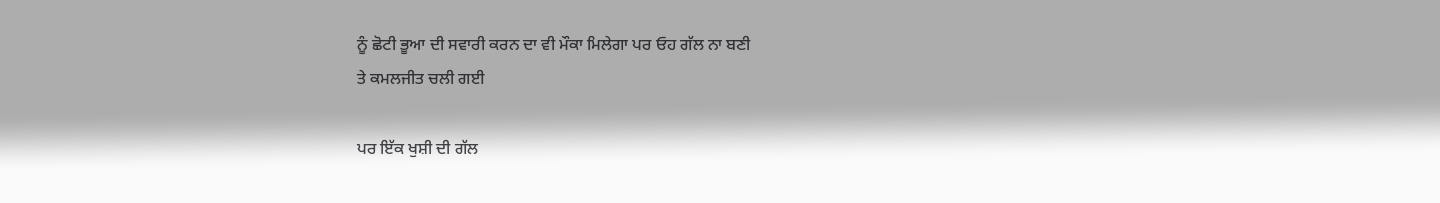ਨੂੰ ਛੋਟੀ ਭੂਆ ਦੀ ਸਵਾਰੀ ਕਰਨ ਦਾ ਵੀ ਮੌਕਾ ਮਿਲੇਗਾ ਪਰ ਓਹ ਗੱਲ ਨਾ ਬਣੀ
ਤੇ ਕਮਲਜੀਤ ਚਲੀ ਗਈ

ਪਰ ਇੱਕ ਖੁਸ਼ੀ ਦੀ ਗੱਲ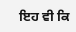ਇਹ ਵੀ ਕਿ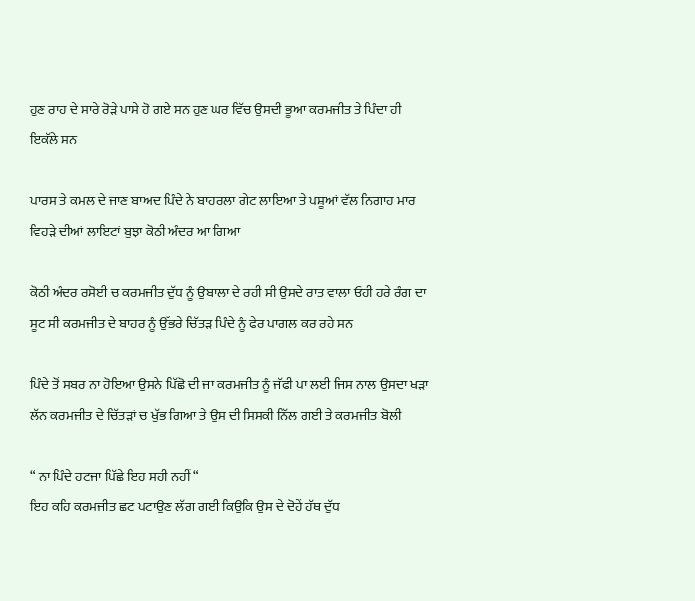ਹੁਣ ਰਾਹ ਦੇ ਸਾਰੇ ਰੋੜੇ ਪਾਸੇ ਹੋ ਗਏ ਸਨ ਹੁਣ ਘਰ ਵਿੱਚ ਉਸਦੀ ਭੂਆ ਕਰਮਜੀਤ ਤੇ ਪਿੰਦਾ ਹੀ ਇਕੱਲੇ ਸਨ

ਪਾਰਸ ਤੇ ਕਮਲ ਦੇ ਜਾਣ ਬਾਅਦ ਪਿੰਦੇ ਨੇ ਬਾਹਰਲਾ ਗੇਟ ਲਾਇਆ ਤੇ ਪਸ਼ੂਆਂ ਵੱਲ ਨਿਗਾਹ ਮਾਰ ਵਿਹੜੇ ਦੀਆਂ ਲਾਇਟਾਂ ਬੁਝਾ ਕੋਠੀ ਅੰਦਰ ਆ ਗਿਆ

ਕੋਠੀ ਅੰਦਰ ਰਸੋਈ ਚ ਕਰਮਜੀਤ ਦੁੱਧ ਨੂੰ ਉਬਾਲਾ ਦੇ ਰਹੀ ਸੀ ਉਸਦੇ ਰਾਤ ਵਾਲਾ ਓਹੀ ਹਰੇ ਰੰਗ ਦਾ ਸੂਟ ਸੀ ਕਰਮਜੀਤ ਦੇ ਬਾਹਰ ਨੂੰ ਉੱਭਰੇ ਚਿੱਤੜ ਪਿੰਦੇ ਨੂੰ ਫੇਰ ਪਾਗਲ ਕਰ ਰਹੇ ਸਨ

ਪਿੰਦੇ ਤੋਂ ਸਬਰ ਨਾ ਹੋਇਆ ਉਸਨੇ ਪਿੱਛੋ ਦੀ ਜਾ ਕਰਮਜੀਤ ਨੂੰ ਜੱਫੀ ਪਾ ਲਈ ਜਿਸ ਨਾਲ ਉਸਦਾ ਖੜਾ ਲੱਨ ਕਰਮਜੀਤ ਦੇ ਚਿੱਤੜਾਂ ਚ ਖੁੱਭ ਗਿਆ ਤੇ ਉਸ ਦੀ ਸਿਸਕੀ ਨਿੱਲ ਗਈ ਤੇ ਕਰਮਜੀਤ ਬੋਲੀ

“ ਨਾ ਪਿੰਦੇ ਹਟਜਾ ਪਿੱਛੇ ਇਹ ਸਹੀ ਨਹੀਂ “
ਇਹ ਕਹਿ ਕਰਮਜੀਤ ਛਟ ਪਟਾਉਣ ਲੱਗ ਗਈ ਕਿਉਕਿ ਉਸ ਦੇ ਦੋਹੇਂ ਹੱਥ ਦੁੱਧ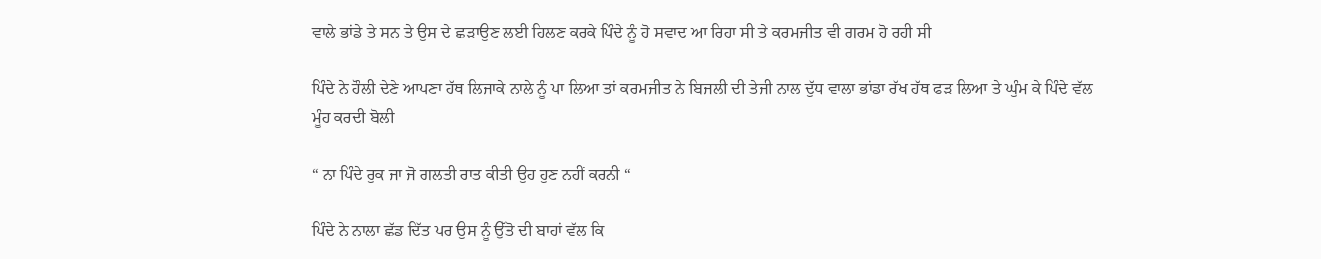ਵਾਲੇ ਭਾਂਡੇ ਤੇ ਸਨ ਤੇ ਉਸ ਦੇ ਛੜਾਉਣ ਲਈ ਹਿਲਣ ਕਰਕੇ ਪਿੰਦੇ ਨੂੰ ਹੋ ਸਵਾਦ ਆ ਰਿਹਾ ਸੀ ਤੇ ਕਰਮਜੀਤ ਵੀ ਗਰਮ ਹੋ ਰਹੀ ਸੀ

ਪਿੰਦੇ ਨੇ ਹੌਲੀ ਦੇਣੇ ਆਪਣਾ ਹੱਥ ਲਿਜਾਕੇ ਨਾਲੇ ਨੂੰ ਪਾ ਲਿਆ ਤਾਂ ਕਰਮਜੀਤ ਨੇ ਬਿਜਲੀ ਦੀ ਤੇਜੀ ਨਾਲ ਦੁੱਧ ਵਾਲਾ ਭਾਂਡਾ ਰੱਖ ਹੱਥ ਫੜ ਲਿਆ ਤੇ ਘੁੰਮ ਕੇ ਪਿੰਦੇ ਵੱਲ ਮੂੰਹ ਕਰਦੀ ਬੋਲੀ

“ ਨਾ ਪਿੰਦੇ ਰੁਕ ਜਾ ਜੋ ਗਲਤੀ ਰਾਤ ਕੀਤੀ ਉਹ ਹੁਣ ਨਹੀਂ ਕਰਨੀ “

ਪਿੰਦੇ ਨੇ ਨਾਲਾ ਛੱਡ ਦਿੱਤ ਪਰ ਉਸ ਨੂੰ ਉੱਤੋ ਦੀ ਬਾਹਾਂ ਵੱਲ ਕਿ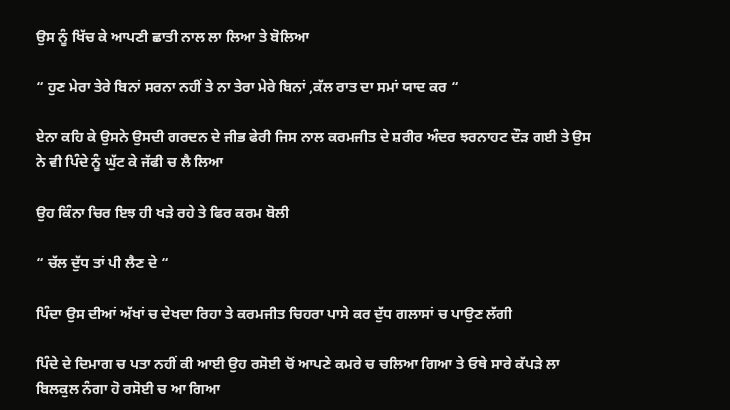ਉਸ ਨੂੰ ਖਿੱਚ ਕੇ ਆਪਣੀ ਛਾਤੀ ਨਾਲ ਲਾ ਲਿਆ ਤੇ ਬੋਲਿਆ

“ ਹੁਣ ਮੇਰਾ ਤੇਰੇ ਬਿਨਾਂ ਸਰਨਾ ਨਹੀਂ ਤੇ ਨਾ ਤੇਰਾ ਮੇਰੇ ਬਿਨਾਂ ,ਕੱਲ ਰਾਤ ਦਾ ਸਮਾਂ ਯਾਦ ਕਰ “

ਏਨਾ ਕਹਿ ਕੇ ਉਸਨੇ ਉਸਦੀ ਗਰਦਨ ਦੇ ਜੀਭ ਫੇਰੀ ਜਿਸ ਨਾਲ ਕਰਮਜੀਤ ਦੇ ਸ਼ਰੀਰ ਅੰਦਰ ਝਰਨਾਹਟ ਦੌੜ ਗਈ ਤੇ ਉਸ ਨੇ ਵੀ ਪਿੰਦੇ ਨੂੰ ਘੁੱਟ ਕੇ ਜੱਫੀ ਚ ਲੈ ਲਿਆ

ਉਹ ਕਿੰਨਾ ਚਿਰ ਇਝ ਹੀ ਖੜੇ ਰਹੇ ਤੇ ਫਿਰ ਕਰਮ ਬੋਲੀ

“ ਚੱਲ ਦੁੱਧ ਤਾਂ ਪੀ ਲੈਣ ਦੇ “

ਪਿੰਦਾ ਉਸ ਦੀਆਂ ਅੱਖਾਂ ਚ ਦੇਖਦਾ ਰਿਹਾ ਤੇ ਕਰਮਜੀਤ ਚਿਹਰਾ ਪਾਸੇ ਕਰ ਦੁੱਧ ਗਲਾਸਾਂ ਚ ਪਾਉਣ ਲੱਗੀ

ਪਿੰਦੇ ਦੇ ਦਿਮਾਗ ਚ ਪਤਾ ਨਹੀਂ ਕੀ ਆਈ ਉਹ ਰਸੋਈ ਚੋਂ ਆਪਣੇ ਕਮਰੇ ਚ ਚਲਿਆ ਗਿਆ ਤੇ ਓਥੇ ਸਾਰੇ ਕੱਪੜੇ ਲਾ ਬਿਲਕੁਲ ਨੰਗਾ ਹੋ ਰਸੋਈ ਚ ਆ ਗਿਆ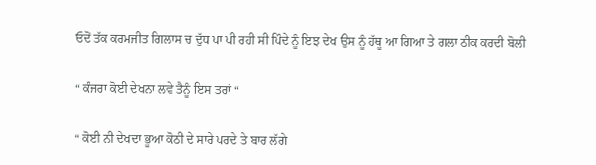ਓਦੋਂ ਤੱਕ ਕਰਮਜੀਤ ਗਿਲਾਸ ਚ ਦੁੱਧ ਪਾ ਪੀ ਰਹੀ ਸੀ ਪਿੰਦੇ ਨੂੰ ਇਝ ਦੇਖ ਉਸ ਨੂੰ ਹੱਥੂ ਆ ਗਿਆ ਤੇ ਗਲਾ ਠੀਕ ਕਰਦੀ ਬੋਲੀ

“ ਕੰਜਰਾ ਕੋਈ ਦੇਖਨਾ ਲਵੇ ਤੈਨੂੰ ਇਸ ਤਰਾਂ “

“ ਕੋਈ ਨੀ ਦੇਖਦਾ ਭੂਆ ਕੋਠੀ ਦੇ ਸਾਰੇ ਪਰਦੇ ਤੇ ਬਾਰ ਲੱਗੇ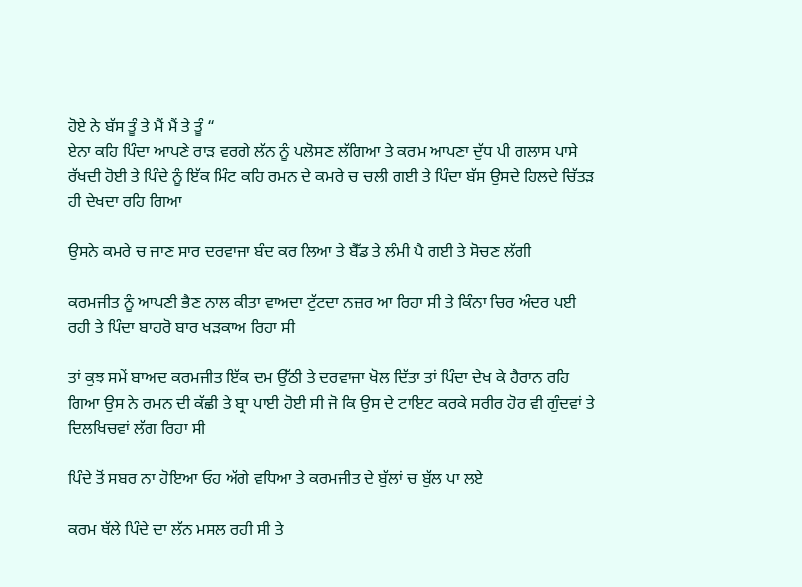ਹੋਏ ਨੇ ਬੱਸ ਤੂੰ ਤੇ ਮੈਂ ਮੈਂ ਤੇ ਤੂੰ “
ਏਨਾ ਕਹਿ ਪਿੰਦਾ ਆਪਣੇ ਰਾੜ ਵਰਗੇ ਲੱਨ ਨੂੰ ਪਲੋਸਣ ਲੱਗਿਆ ਤੇ ਕਰਮ ਆਪਣਾ ਦੁੱਧ ਪੀ ਗਲਾਸ ਪਾਸੇ ਰੱਖਦੀ ਹੋਈ ਤੇ ਪਿੰਦੇ ਨੂੰ ਇੱਕ ਮਿੰਟ ਕਹਿ ਰਮਨ ਦੇ ਕਮਰੇ ਚ ਚਲੀ ਗਈ ਤੇ ਪਿੰਦਾ ਬੱਸ ਉਸਦੇ ਹਿਲਦੇ ਚਿੱਤੜ ਹੀ ਦੇਖਦਾ ਰਹਿ ਗਿਆ

ਉਸਨੇ ਕਮਰੇ ਚ ਜਾਣ ਸਾਰ ਦਰਵਾਜਾ ਬੰਦ ਕਰ ਲਿਆ ਤੇ ਬੈੱਡ ਤੇ ਲੰਮੀ ਪੈ ਗਈ ਤੇ ਸੋਚਣ ਲੱਗੀ

ਕਰਮਜੀਤ ਨੂੰ ਆਪਣੀ ਭੈਣ ਨਾਲ ਕੀਤਾ ਵਾਅਦਾ ਟੁੱਟਦਾ ਨਜ਼ਰ ਆ ਰਿਹਾ ਸੀ ਤੇ ਕਿੰਨਾ ਚਿਰ ਅੰਦਰ ਪਈ ਰਹੀ ਤੇ ਪਿੰਦਾ ਬਾਹਰੋ ਬਾਰ ਖੜਕਾਅ ਰਿਹਾ ਸੀ

ਤਾਂ ਕੁਝ ਸਮੇਂ ਬਾਅਦ ਕਰਮਜੀਤ ਇੱਕ ਦਮ ਉੱਠੀ ਤੇ ਦਰਵਾਜਾ ਖੋਲ ਦਿੱਤਾ ਤਾਂ ਪਿੰਦਾ ਦੇਖ ਕੇ ਹੈਰਾਨ ਰਹਿ ਗਿਆ ਉਸ ਨੇ ਰਮਨ ਦੀ ਕੱਛੀ ਤੇ ਬ੍ਰਾ ਪਾਈ ਹੋਈ ਸੀ ਜੋ ਕਿ ਉਸ ਦੇ ਟਾਇਟ ਕਰਕੇ ਸਰੀਰ ਹੋਰ ਵੀ ਗੁੰਦਵਾਂ ਤੇ ਦਿਲਖਿਚਵਾਂ ਲੱਗ ਰਿਹਾ ਸੀ

ਪਿੰਦੇ ਤੋਂ ਸਬਰ ਨਾ ਹੋਇਆ ਓਹ ਅੱਗੇ ਵਧਿਆ ਤੇ ਕਰਮਜੀਤ ਦੇ ਬੁੱਲਾਂ ਚ ਬੁੱਲ ਪਾ ਲਏ

ਕਰਮ ਥੱਲੇ ਪਿੰਦੇ ਦਾ ਲੱਨ ਮਸਲ ਰਹੀ ਸੀ ਤੇ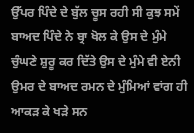ਉੱਪਰ ਪਿੰਦੇ ਦੇ ਬੁੱਲ ਚੂਸ ਰਹੀ ਸੀ ਕੁਝ ਸਮੇਂ ਬਾਅਦ ਪਿੰਦੇ ਨੇ ਬ੍ਰਾ ਖੋਲ ਕੇ ਉਸ ਦੇ ਮੁੰਮੇ ਚੁੰਘਣੇ ਸ਼ੁਰੂ ਕਰ ਦਿੱਤੇ ਉਸ ਦੇ ਮੁੰਮੇ ਵੀ ਏਨੀ ਉਮਰ ਦੇ ਬਾਅਦ ਰਮਨ ਦੇ ਮੁੰਮਿਆਂ ਵਾਂਗ ਹੀ ਆਕੜ ਕੇ ਖੜੇ ਸਨ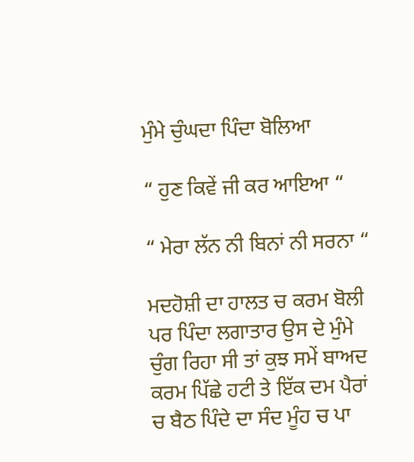ਮੁੰਮੇ ਚੁੰਘਦਾ ਪਿੰਦਾ ਬੋਲਿਆ

“ ਹੁਣ ਕਿਵੇਂ ਜੀ ਕਰ ਆਇਆ “

“ ਮੇਰਾ ਲੱਨ ਨੀ ਬਿਨਾਂ ਨੀ ਸਰਨਾ “

ਮਦਹੋਸ਼ੀ ਦਾ ਹਾਲਤ ਚ ਕਰਮ ਬੋਲੀ ਪਰ ਪਿੰਦਾ ਲਗਾਤਾਰ ਉਸ ਦੇ ਮੁੰਮੇ ਚੁੰਗ ਰਿਹਾ ਸੀ ਤਾਂ ਕੁਝ ਸਮੇਂ ਬਾਅਦ ਕਰਮ ਪਿੱਛੇ ਹਟੀ ਤੇ ਇੱਕ ਦਮ ਪੈਰਾਂ ਚ ਬੈਠ ਪਿੰਦੇ ਦਾ ਸੰਦ ਮੂੰਹ ਚ ਪਾ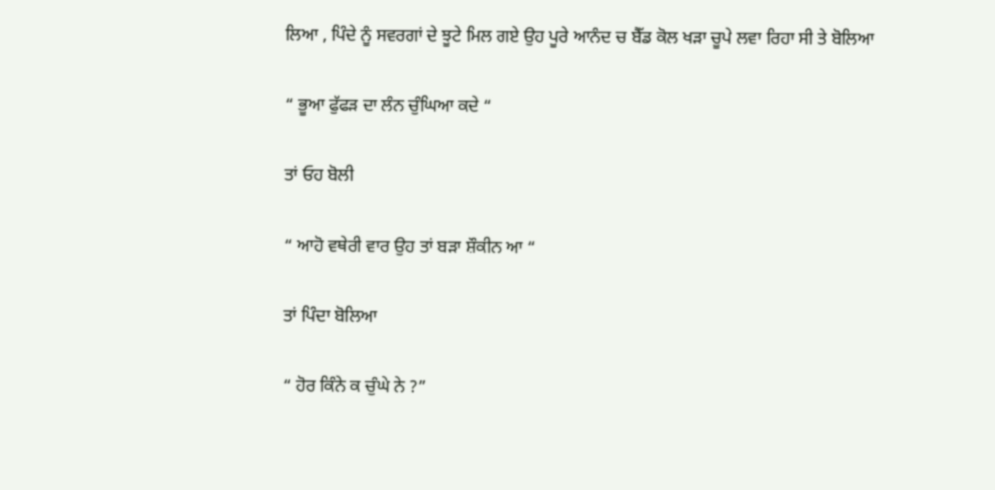ਲਿਆ , ਪਿੰਦੇ ਨੂੰ ਸਵਰਗਾਂ ਦੇ ਝੂਟੇ ਮਿਲ ਗਏ ਉਹ ਪੂਰੇ ਆਨੰਦ ਚ ਬੈੱਡ ਕੋਲ ਖੜਾ ਚੂਪੇ ਲਵਾ ਰਿਹਾ ਸੀ ਤੇ ਬੋਲਿਆ

“ ਭੂਆ ਫੁੱਫੜ ਦਾ ਲੰਨ ਚੁੰਘਿਆ ਕਦੇ “

ਤਾਂ ਓਹ ਬੋਲੀ

“ ਆਹੋ ਵਥੇਰੀ ਵਾਰ ਉਹ ਤਾਂ ਬੜਾ ਸ਼ੌਕੀਨ ਆ “

ਤਾਂ ਪਿੰਦਾ ਬੋਲਿਆ

“ ਹੋਰ ਕਿੰਨੇ ਕ ਚੁੰਘੇ ਨੇ ?”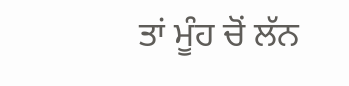ਤਾਂ ਮੂੰਹ ਚੋਂ ਲੱਨ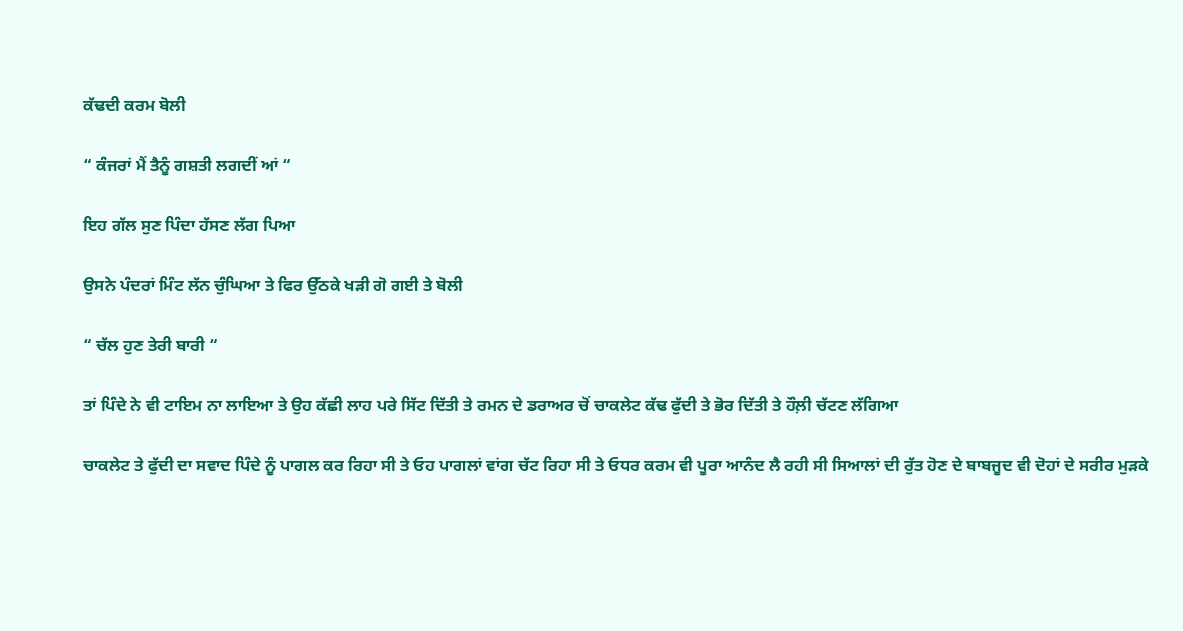ਕੱਢਦੀ ਕਰਮ ਬੋਲੀ

“ ਕੰਜਰਾਂ ਮੈਂ ਤੈਨੂੰ ਗਸ਼ਤੀ ਲਗਦੀਂ ਆਂ “

ਇਹ ਗੱਲ ਸੁਣ ਪਿੰਦਾ ਹੱਸਣ ਲੱਗ ਪਿਆ

ਉਸਨੇ ਪੰਦਰਾਂ ਮਿੰਟ ਲੱਨ ਚੁੰਘਿਆ ਤੇ ਫਿਰ ਉੱਠਕੇ ਖੜੀ ਗੋ ਗਈ ਤੇ ਬੋਲੀ

“ ਚੱਲ ਹੁਣ ਤੇਰੀ ਬਾਰੀ “

ਤਾਂ ਪਿੰਦੇ ਨੇ ਵੀ ਟਾਇਮ ਨਾ ਲਾਇਆ ਤੇ ਉਹ ਕੱਛੀ ਲਾਹ ਪਰੇ ਸਿੱਟ ਦਿੱਤੀ ਤੇ ਰਮਨ ਦੇ ਡਰਾਅਰ ਚੋਂ ਚਾਕਲੇਟ ਕੱਢ ਫੁੱਦੀ ਤੇ ਭੋਰ ਦਿੱਤੀ ਤੇ ਹੌਲ਼ੀ ਚੱਟਣ ਲੱਗਿਆ

ਚਾਕਲੇਟ ਤੇ ਫੁੱਦੀ ਦਾ ਸਵਾਦ ਪਿੰਦੇ ਨੂੰ ਪਾਗਲ ਕਰ ਰਿਹਾ ਸੀ ਤੇ ਓਹ ਪਾਗਲਾਂ ਵਾਂਗ ਚੱਟ ਰਿਹਾ ਸੀ ਤੇ ਓਧਰ ਕਰਮ ਵੀ ਪੂਰਾ ਆਨੰਦ ਲੈ ਰਹੀ ਸੀ ਸਿਆਲਾਂ ਦੀ ਰੁੱਤ ਹੋਣ ਦੇ ਬਾਬਜੂਦ ਵੀ ਦੋਹਾਂ ਦੇ ਸਰੀਰ ਮੁੜਕੇ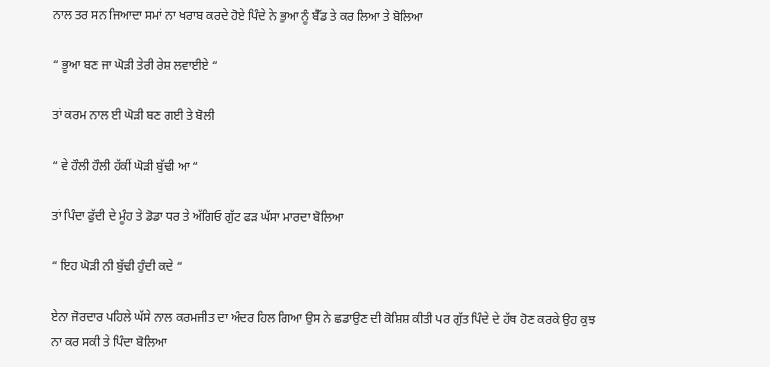ਨਾਲ ਤਰ ਸਨ ਜਿਆਦਾ ਸਮਾਂ ਨਾ ਖਰਾਬ ਕਰਦੇ ਹੋਏ ਪਿੰਦੇ ਨੇ ਭੁਆ ਨੂੰ ਬੈੱਡ ਤੇ ਕਰ ਲਿਆ ਤੇ ਬੋਲਿਆ

“ ਭੂਆ ਬਣ ਜਾ ਘੋੜੀ ਤੇਰੀ ਰੇਸ਼ ਲਵਾਈਏ “

ਤਾਂ ਕਰਮ ਨਾਲ ਈ ਘੋੜੀ ਬਣ ਗਈ ਤੇ ਬੋਲੀ

“ ਵੇ ਹੌਲੀ ਹੌਲੀ ਹੱਕੀਂ ਘੋੜੀ ਬੁੱਢੀ ਆ “

ਤਾਂ ਪਿੰਦਾ ਫੁੱਦੀ ਦੇ ਮੂੰਹ ਤੇ ਡੋਡਾ ਧਰ ਤੇ ਅੱਗਿਓ ਗੁੱਟ ਫੜ ਘੱਸਾ ਮਾਰਦਾ ਬੋਲਿਆ

“ ਇਹ ਘੋੜੀ ਨੀ ਬੁੱਢੀ ਹੁੰਦੀ ਕਦੇ “

ਏਨਾ ਜੋਰਦਾਰ ਪਹਿਲੇ ਘੱਸੇ ਨਾਲ ਕਰਮਜੀਤ ਦਾ ਅੰਦਰ ਹਿਲ ਗਿਆ ਉਸ ਨੇ ਛਡਾਉਣ ਦੀ ਕੋਸ਼ਿਸ਼ ਕੀਤੀ ਪਰ ਗੁੱਤ ਪਿੰਦੇ ਦੇ ਹੱਥ ਹੋਣ ਕਰਕੇ ਉਹ ਕੁਝ ਨਾ ਕਰ ਸਕੀ ਤੇ ਪਿੰਦਾ ਬੋਲਿਆ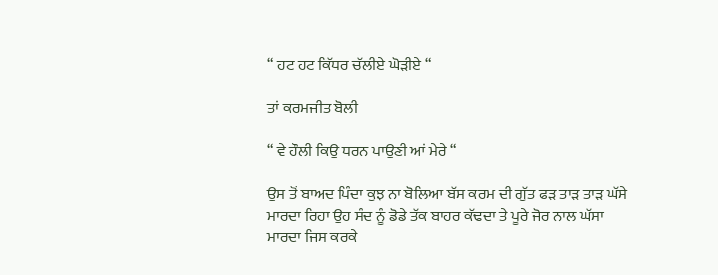“ ਹਟ ਹਟ ਕਿੱਧਰ ਚੱਲੀਏ ਘੋੜੀਏ “

ਤਾਂ ਕਰਮਜੀਤ ਬੋਲੀ

“ ਵੇ ਹੌਲੀ ਕਿਉ ਧਰਨ ਪਾਉਣੀ ਆਂ ਮੇਰੇ “

ਉਸ ਤੋਂ ਬਾਅਦ ਪਿੰਦਾ ਕੁਝ ਨਾ ਬੋਲਿਆ ਬੱਸ ਕਰਮ ਦੀ ਗੁੱਤ ਫੜ ਤਾੜ ਤਾੜ ਘੱਸੇ ਮਾਰਦਾ ਰਿਹਾ ਉਹ ਸੰਦ ਨੂੰ ਡੋਡੇ ਤੱਕ ਬਾਹਰ ਕੱਢਦਾ ਤੇ ਪੂਰੇ ਜੋਰ ਨਾਲ ਘੱਸਾ ਮਾਰਦਾ ਜਿਸ ਕਰਕੇ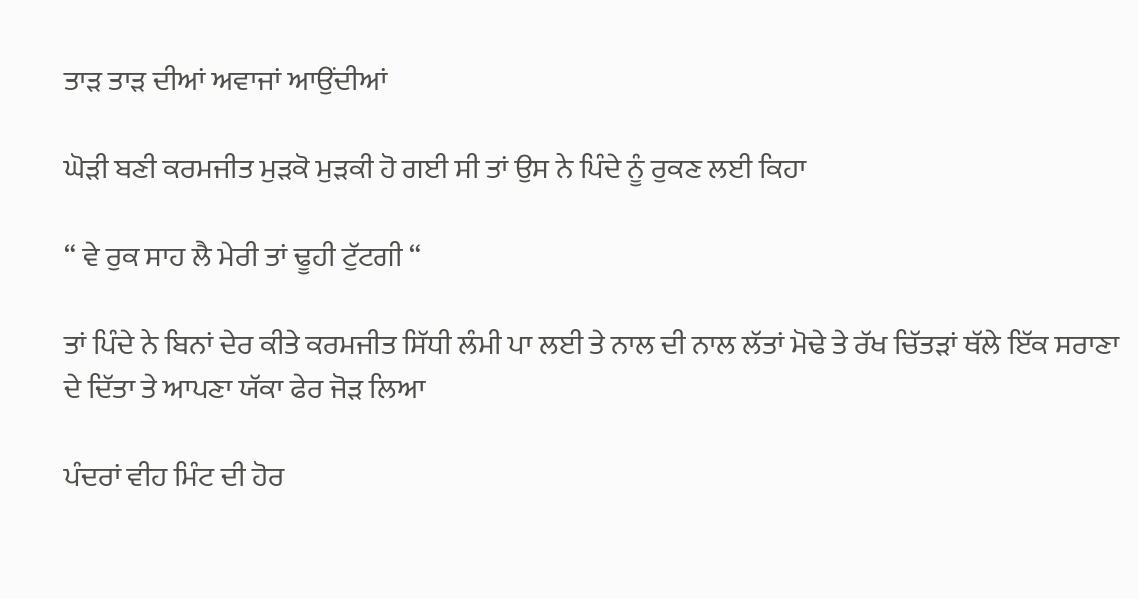ਤਾੜ ਤਾੜ ਦੀਆਂ ਅਵਾਜਾਂ ਆਉਂਦੀਆਂ

ਘੋੜੀ ਬਣੀ ਕਰਮਜੀਤ ਮੁੜਕੋ ਮੁੜਕੀ ਹੋ ਗਈ ਸੀ ਤਾਂ ਉਸ ਨੇ ਪਿੰਦੇ ਨੂੰ ਰੁਕਣ ਲਈ ਕਿਹਾ

“ ਵੇ ਰੁਕ ਸਾਹ ਲੈ ਮੇਰੀ ਤਾਂ ਢੂਹੀ ਟੁੱਟਗੀ “

ਤਾਂ ਪਿੰਦੇ ਨੇ ਬਿਨਾਂ ਦੇਰ ਕੀਤੇ ਕਰਮਜੀਤ ਸਿੱਧੀ ਲੰਮੀ ਪਾ ਲਈ ਤੇ ਨਾਲ ਦੀ ਨਾਲ ਲੱਤਾਂ ਮੋਢੇ ਤੇ ਰੱਖ ਚਿੱਤੜਾਂ ਥੱਲੇ ਇੱਕ ਸਰਾਣਾ ਦੇ ਦਿੱਤਾ ਤੇ ਆਪਣਾ ਯੱਕਾ ਫੇਰ ਜੋੜ ਲਿਆ

ਪੰਦਰਾਂ ਵੀਹ ਮਿੰਟ ਦੀ ਹੋਰ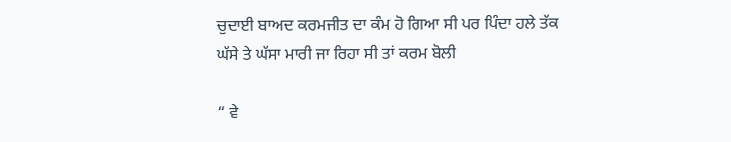ਚੁਦਾਈ ਬਾਅਦ ਕਰਮਜੀਤ ਦਾ ਕੰਮ ਹੋ ਗਿਆ ਸੀ ਪਰ ਪਿੰਦਾ ਹਲੇ ਤੱਕ ਘੱਸੇ ਤੇ ਘੱਸਾ ਮਾਰੀ ਜਾ ਰਿਹਾ ਸੀ ਤਾਂ ਕਰਮ ਬੋਲੀ

“ ਵੇ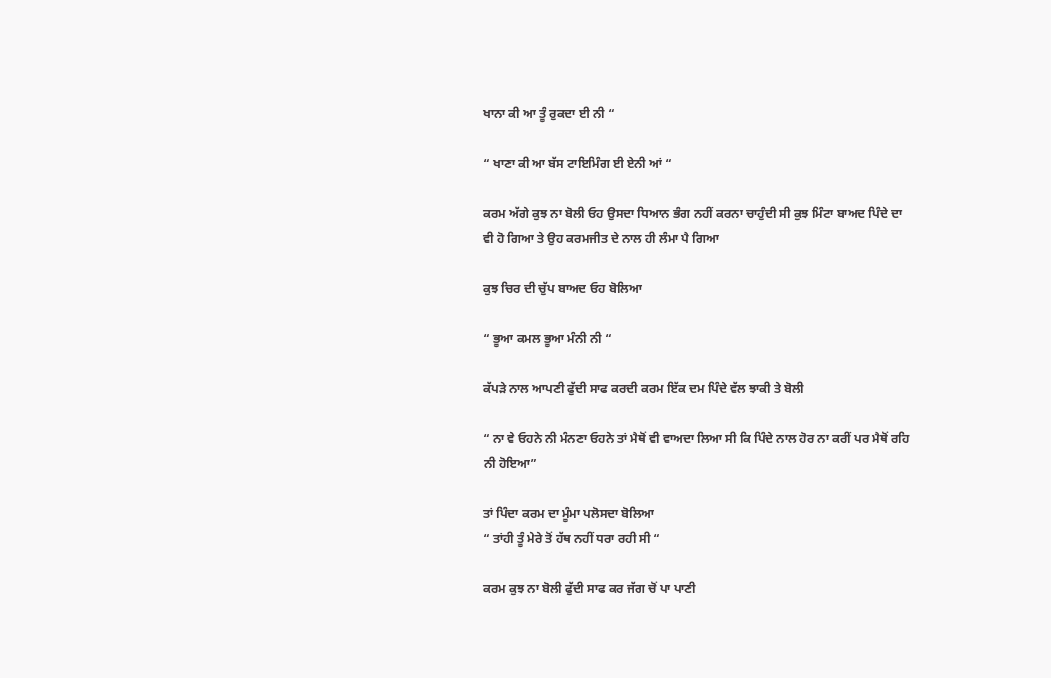ਖਾਨਾ ਕੀ ਆ ਤੂੰ ਰੁਕਦਾ ਈ ਨੀ “

“ ਖਾਣਾ ਕੀ ਆ ਬੱਸ ਟਾਇਮਿੰਗ ਈ ਏਨੀ ਆਂ “

ਕਰਮ ਅੱਗੇ ਕੁਝ ਨਾ ਬੋਲੀ ਓਹ ਉਸਦਾ ਧਿਆਨ ਭੰਗ ਨਹੀਂ ਕਰਨਾ ਚਾਹੁੰਦੀ ਸੀ ਕੁਝ ਮਿੰਟਾ ਬਾਅਦ ਪਿੰਦੇ ਦਾ ਵੀ ਹੋ ਗਿਆ ਤੇ ਉਹ ਕਰਮਜੀਤ ਦੇ ਨਾਲ ਹੀ ਲੰਮਾ ਪੈ ਗਿਆ

ਕੁਝ ਚਿਰ ਦੀ ਚੁੱਪ ਬਾਅਦ ਓਹ ਬੋਲਿਆ

“ ਭੂਆ ਕਮਲ ਭੂਆ ਮੰਨੀ ਨੀ “

ਕੱਪੜੇ ਨਾਲ ਆਪਣੀ ਫੁੱਦੀ ਸਾਫ ਕਰਦੀ ਕਰਮ ਇੱਕ ਦਮ ਪਿੰਦੇ ਵੱਲ ਝਾਕੀ ਤੇ ਬੋਲੀ

“ ਨਾ ਵੇ ਓਹਨੇ ਨੀ ਮੰਨਣਾ ਓਹਨੇ ਤਾਂ ਮੈਥੋਂ ਵੀ ਵਾਅਦਾ ਲਿਆ ਸੀ ਕਿ ਪਿੰਦੇ ਨਾਲ ਹੋਰ ਨਾ ਕਰੀਂ ਪਰ ਮੈਥੋਂ ਰਹਿ ਨੀ ਹੋਇਆ”

ਤਾਂ ਪਿੰਦਾ ਕਰਮ ਦਾ ਮੂੰਮਾ ਪਲੋਸਦਾ ਬੋਲਿਆ
“ ਤਾਂਹੀ ਤੂੰ ਮੇਰੇ ਤੋਂ ਹੱਥ ਨਹੀਂ ਧਰਾ ਰਹੀ ਸੀ “

ਕਰਮ ਕੁਝ ਨਾ ਬੋਲੀ ਫੁੱਦੀ ਸਾਫ ਕਰ ਜੱਗ ਚੋਂ ਪਾ ਪਾਣੀ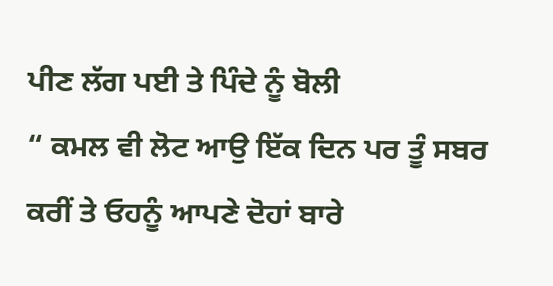ਪੀਣ ਲੱਗ ਪਈ ਤੇ ਪਿੰਦੇ ਨੂੰ ਬੋਲੀ
“ ਕਮਲ ਵੀ ਲੋਟ ਆਉ ਇੱਕ ਦਿਨ ਪਰ ਤੂੰ ਸਬਰ ਕਰੀਂ ਤੇ ਓਹਨੂੰ ਆਪਣੇ ਦੋਹਾਂ ਬਾਰੇ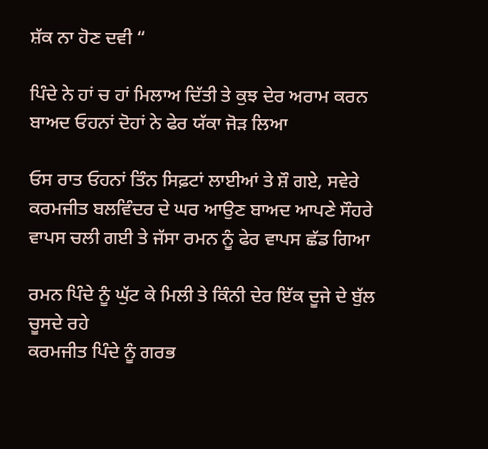ਸ਼ੱਕ ਨਾ ਹੋਣ ਦਵੀ “

ਪਿੰਦੇ ਨੇ ਹਾਂ ਚ ਹਾਂ ਮਿਲਾਅ ਦਿੱਤੀ ਤੇ ਕੁਝ ਦੇਰ ਅਰਾਮ ਕਰਨ ਬਾਅਦ ਓਹਨਾਂ ਦੋਹਾਂ ਨੇ ਫੇਰ ਯੱਕਾ ਜੋੜ ਲਿਆ

ਓਸ ਰਾਤ ਓਹਨਾਂ ਤਿੰਨ ਸਿਫ਼ਟਾਂ ਲਾਈਆਂ ਤੇ ਸ਼ੌ ਗਏ, ਸਵੇਰੇ ਕਰਮਜੀਤ ਬਲਵਿੰਦਰ ਦੇ ਘਰ ਆਉਣ ਬਾਅਦ ਆਪਣੇ ਸੌਹਰੇ ਵਾਪਸ ਚਲੀ ਗਈ ਤੇ ਜੱਸਾ ਰਮਨ ਨੂੰ ਫੇਰ ਵਾਪਸ ਛੱਡ ਗਿਆ

ਰਮਨ ਪਿੰਦੇ ਨੂੰ ਘੁੱਟ ਕੇ ਮਿਲੀ ਤੇ ਕਿੰਨੀ ਦੇਰ ਇੱਕ ਦੂਜੇ ਦੇ ਬੁੱਲ ਚੂਸਦੇ ਰਹੇ
ਕਰਮਜੀਤ ਪਿੰਦੇ ਨੂੰ ਗਰਭ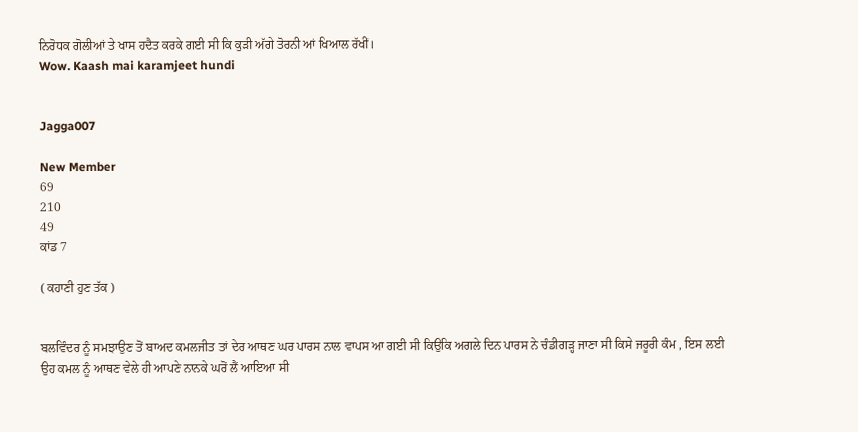ਨਿਰੋਧਕ ਗੋਲੀਆਂ ਤੇ ਖਾਸ ਹਦੈਤ ਕਰਕੇ ਗਈ ਸੀ ਕਿ ਕੁੜੀ ਅੱਗੇ ਤੋਰਨੀ ਆਂ ਖਿਆਲ ਰੱਖੀਂ।
Wow. Kaash mai karamjeet hundi


Jagga007

New Member
69
210
49
ਕਾਂਡ 7

( ਕਹਾਣੀ ਹੁਣ ਤੱਕ )


ਬਲਵਿੰਦਰ ਨੂੰ ਸਮਝਾਉਣ ਤੋਂ ਬਾਅਦ ਕਮਲਜੀਤ ਤਾਂ ਦੇਰ ਆਥਣ ਘਰ ਪਾਰਸ ਨਾਲ ਵਾਪਸ ਆ ਗਈ ਸੀ ਕਿਉਕਿ ਅਗਲੇ ਦਿਨ ਪਾਰਸ ਨੇ ਚੰਡੀਗੜ੍ਹ ਜਾਣਾ ਸੀ ਕਿਸੇ ਜਰੂਰੀ ਕੰਮ , ਇਸ ਲਈ ਉਹ ਕਮਲ ਨੂੰ ਆਥਣ ਵੇਲੇ ਹੀ ਆਪਣੇ ਨਾਨਕੇ ਘਰੋਂ ਲੈਂ ਆਇਆ ਸੀ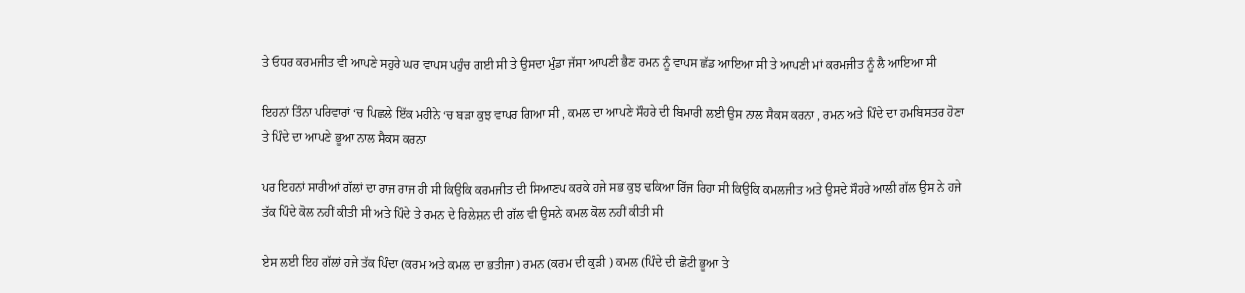ਤੇ ਓਧਰ ਕਰਮਜੀਤ ਵੀ ਆਪਣੇ ਸਹੁਰੇ ਘਰ ਵਾਪਸ ਪਹੁੰਚ ਗਈ ਸੀ ਤੇ ਉਸਦਾ ਮੁੰਡਾ ਜੱਸਾ ਆਪਣੀ ਭੈਣ ਰਮਨ ਨੂੰ ਵਾਪਸ ਛੱਡ ਆਇਆ ਸੀ ਤੇ ਆਪਣੀ ਮਾਂ ਕਰਮਜੀਤ ਨੂੰ ਲੈ ਆਇਆ ਸੀ

ਇਹਨਾਂ ਤਿੰਨਾ ਪਰਿਵਾਰਾਂ ‘ਚ ਪਿਛਲੇ ਇੱਕ ਮਹੀਨੇ ‘ਚ ਬੜਾ ਕੁਝ ਵਾਪਰ ਗਿਆ ਸੀ , ਕਮਲ ਦਾ ਆਪਣੇ ਸੌਹਰੇ ਦੀ ਬਿਮਾਰੀ ਲਈ ਉਸ ਨਾਲ ਸੈਕਸ ਕਰਨਾ , ਰਮਨ ਅਤੇ ਪਿੰਦੇ ਦਾ ਹਮਬਿਸਤਰ ਹੋਣਾ ਤੇ ਪਿੰਦੇ ਦਾ ਆਪਣੇ ਭੂਆ ਨਾਲ ਸੈਕਸ ਕਰਨਾ

ਪਰ ਇਹਨਾਂ ਸਾਰੀਆਂ ਗੱਲਾਂ ਦਾ ਰਾਜ ਰਾਜ ਹੀ ਸੀ ਕਿਉਕਿ ਕਰਮਜੀਤ ਦੀ ਸਿਆਣਪ ਕਰਕੇ ਹਜੇ ਸਭ ਕੁਝ ਢਕਿਆ ਰਿੱਜ ਰਿਹਾ ਸੀ ਕਿਉਕਿ ਕਮਲਜੀਤ ਅਤੇ ਉਸਦੇ ਸੌਹਰੇ ਆਲੀ ਗੱਲ ਉਸ ਨੇ ਹਜੇ ਤੱਕ ਪਿੰਦੇ ਕੋਲ ਨਹੀਂ ਕੀਤੀ ਸੀ ਅਤੇ ਪਿੰਦੇ ਤੇ ਰਮਨ ਦੇ ਰਿਲੇਸ਼ਨ ਦੀ ਗੱਲ ਵੀ ਉਸਨੇ ਕਮਲ ਕੋਲ ਨਹੀਂ ਕੀਤੀ ਸੀ

ਏਸ ਲਈ ਇਹ ਗੱਲਾਂ ਹਜੇ ਤੱਕ ਪਿੰਦਾ (ਕਰਮ ਅਤੇ ਕਮਲ ਦਾ ਭਤੀਜਾ) ਰਮਨ (ਕਰਮ ਦੀ ਕੁੜੀ ) ਕਮਲ (ਪਿੰਦੇ ਦੀ ਛੋਟੀ ਭੂਆ ਤੇ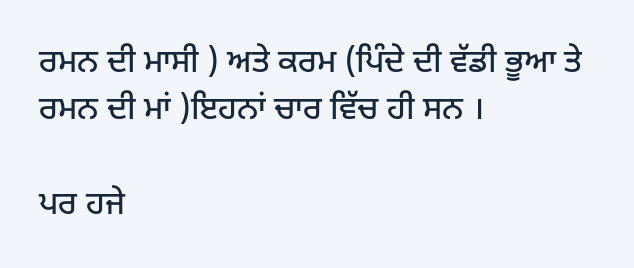ਰਮਨ ਦੀ ਮਾਸੀ ) ਅਤੇ ਕਰਮ (ਪਿੰਦੇ ਦੀ ਵੱਡੀ ਭੂਆ ਤੇ ਰਮਨ ਦੀ ਮਾਂ )ਇਹਨਾਂ ਚਾਰ ਵਿੱਚ ਹੀ ਸਨ ।

ਪਰ ਹਜੇ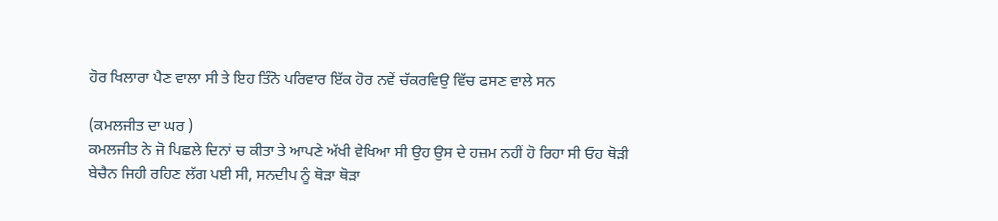ਹੋਰ ਖਿਲਾਰਾ ਪੈਣ ਵਾਲਾ ਸੀ ਤੇ ਇਹ ਤਿੰਨੋ ਪਰਿਵਾਰ ਇੱਕ ਹੋਰ ਨਵੇਂ ਚੱਕਰਵਿਉ ਵਿੱਚ ਫਸਣ ਵਾਲੇ ਸਨ

(ਕਮਲਜੀਤ ਦਾ ਘਰ )
ਕਮਲਜੀਤ ਨੇ ਜੋ ਪਿਛਲੇ ਦਿਨਾਂ ਚ ਕੀਤਾ ਤੇ ਆਪਣੇ ਅੱਖੀ ਵੇਖਿਆ ਸੀ ਉਹ ਉਸ ਦੇ ਹਜ਼ਮ ਨਹੀਂ ਹੋ ਰਿਹਾ ਸੀ ਓਹ ਥੋੜੀ ਬੇਚੈਨ ਜਿਹੀ ਰਹਿਣ ਲੱਗ ਪਈ ਸੀ, ਸਨਦੀਪ ਨੂੰ ਥੋੜਾ ਥੋੜਾ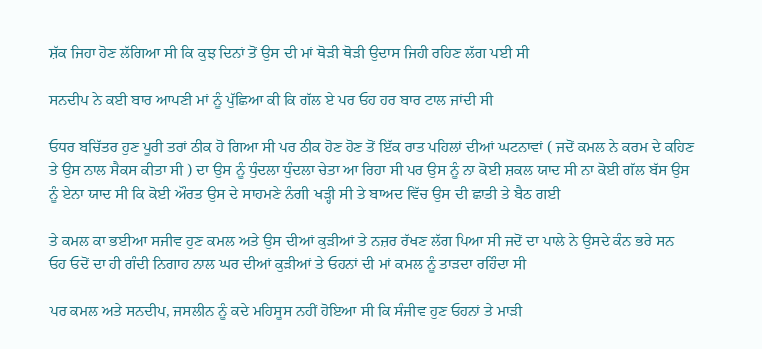ਸ਼ੱਕ ਜਿਹਾ ਹੋਣ ਲੱਗਿਆ ਸੀ ਕਿ ਕੁਝ ਦਿਨਾਂ ਤੋਂ ਉਸ ਦੀ ਮਾਂ ਥੋੜੀ ਥੋੜੀ ਉਦਾਸ ਜਿਹੀ ਰਹਿਣ ਲੱਗ ਪਈ ਸੀ

ਸਨਦੀਪ ਨੇ ਕਈ ਬਾਰ ਆਪਣੀ ਮਾਂ ਨੂੰ ਪੁੱਛਿਆ ਕੀ ਕਿ ਗੱਲ ਏ ਪਰ ਓਹ ਹਰ ਬਾਰ ਟਾਲ ਜਾਂਦੀ ਸੀ

ਓਧਰ ਬਚਿੱਤਰ ਹੁਣ ਪੂਰੀ ਤਰਾਂ ਠੀਕ ਹੋ ਗਿਆ ਸੀ ਪਰ ਠੀਕ ਹੋਣ ਹੋਣ ਤੋਂ ਇੱਕ ਰਾਤ ਪਹਿਲਾਂ ਦੀਆਂ ਘਟਨਾਵਾਂ ( ਜਦੋਂ ਕਮਲ ਨੇ ਕਰਮ ਦੇ ਕਹਿਣ ਤੇ ਉਸ ਨਾਲ ਸੈਕਸ ਕੀਤਾ ਸੀ ) ਦਾ ਉਸ ਨੂੰ ਧੁੰਦਲਾ ਧੁੰਦਲਾ ਚੇਤਾ ਆ ਰਿਹਾ ਸੀ ਪਰ ਉਸ ਨੂੰ ਨਾ ਕੋਈ ਸ਼ਕਲ ਯਾਦ ਸੀ ਨਾ ਕੋਈ ਗੱਲ ਬੱਸ ਉਸ ਨੂੰ ਏਨਾ ਯਾਦ ਸੀ ਕਿ ਕੋਈ ਔਰਤ ਉਸ ਦੇ ਸਾਹਮਣੇ ਨੰਗੀ ਖੜ੍ਹੀ ਸੀ ਤੇ ਬਾਅਦ ਵਿੱਚ ਉਸ ਦੀ ਛਾਤੀ ਤੇ ਬੈਠ ਗਈ

ਤੇ ਕਮਲ ਕਾ ਭਈਆ ਸਜੀਵ ਹੁਣ ਕਮਲ ਅਤੇ ਉਸ ਦੀਆਂ ਕੁੜੀਆਂ ਤੇ ਨਜ਼ਰ ਰੱਖਣ ਲੱਗ ਪਿਆ ਸੀ ਜਦੋਂ ਦਾ ਪਾਲੇ ਨੇ ਉਸਦੇ ਕੰਨ ਭਰੇ ਸਨ ਓਹ ਓਦੋਂ ਦਾ ਹੀ ਗੰਦੀ ਨਿਗਾਹ ਨਾਲ ਘਰ ਦੀਆਂ ਕੁੜੀਆਂ ਤੇ ਓਹਨਾਂ ਦੀ ਮਾਂ ਕਮਲ ਨੂੰ ਤਾੜਦਾ ਰਹਿੰਦਾ ਸੀ

ਪਰ ਕਮਲ ਅਤੇ ਸਨਦੀਪ, ਜਸਲੀਨ ਨੂੰ ਕਦੇ ਮਹਿਸੂਸ ਨਹੀਂ ਹੋਇਆ ਸੀ ਕਿ ਸੰਜੀਵ ਹੁਣ ਓਹਨਾਂ ਤੇ ਮਾੜੀ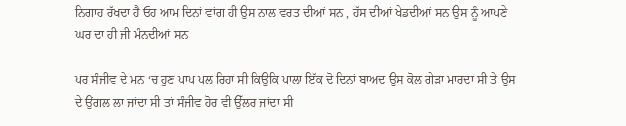ਨਿਗਾਹ ਰੱਖਦਾ ਹੈ ਓਹ ਆਮ ਦਿਨਾਂ ਵਾਂਗ ਹੀ ਉਸ ਨਾਲ ਵਰਤ ਦੀਆਂ ਸਨ , ਹੱਸ ਦੀਆਂ ਖੇਡਦੀਆਂ ਸਨ ਉਸ ਨੂੰ ਆਪਣੇ ਘਰ ਦਾ ਹੀ ਜੀ ਮੰਨਦੀਆਂ ਸਨ

ਪਰ ਸੰਜੀਵ ਦੇ ਮਨ ‘ਚ ਹੁਣ ਪਾਪ ਪਲ ਰਿਹਾ ਸੀ ਕਿਉਕਿ ਪਾਲਾ ਇੱਕ ਦੋ ਦਿਨਾਂ ਬਾਅਦ ਉਸ ਕੋਲ ਗੇੜਾ ਮਾਰਦਾ ਸੀ ਤੇ ਉਸ ਦੇ ਉਂਗਲ ਲਾ ਜਾਂਦਾ ਸੀ ਤਾਂ ਸੰਜੀਵ ਹੋਰ ਵੀ ਉੱਲਰ ਜਾਂਦਾ ਸੀ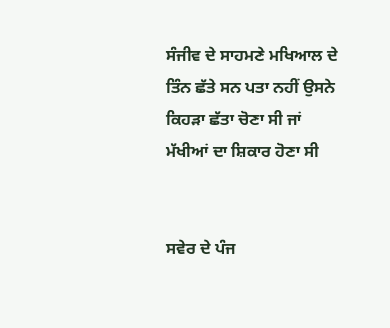ਸੰਜੀਵ ਦੇ ਸਾਹਮਣੇ ਮਖਿਆਲ ਦੇ ਤਿੰਨ ਛੱਤੇ ਸਨ ਪਤਾ ਨਹੀਂ ਉਸਨੇ ਕਿਹੜਾ ਛੱਤਾ ਚੋਣਾ ਸੀ ਜਾਂ ਮੱਖੀਆਂ ਦਾ ਸ਼ਿਕਾਰ ਹੋਣਾ ਸੀ


ਸਵੇਰ ਦੇ ਪੰਜ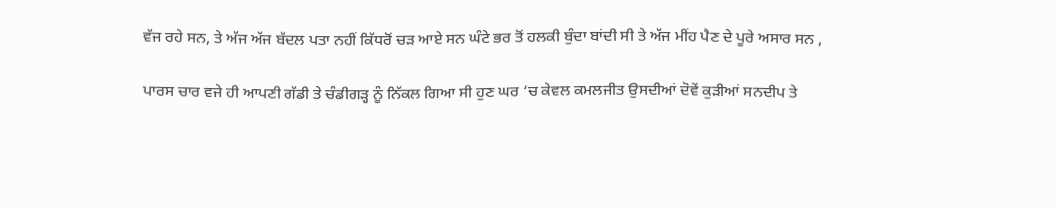ਵੱਜ ਰਹੇ ਸਨ, ਤੇ ਅੱਜ ਅੱਜ ਬੱਦਲ ਪਤਾ ਨਹੀਂ ਕਿੱਧਰੋਂ ਚੜ ਆਏ ਸਨ ਘੰਟੇ ਭਰ ਤੋਂ ਹਲਕੀ ਬੁੰਦਾ ਬਾਂਦੀ ਸੀ ਤੇ ਅੱਜ ਮੀਂਹ ਪੈਣ ਦੇ ਪੂਰੇ ਅਸਾਰ ਸਨ ,

ਪਾਰਸ ਚਾਰ ਵਜੇ ਹੀ ਆਪਣੀ ਗੱਡੀ ਤੇ ਚੰਡੀਗੜ੍ਹ ਨੂੰ ਨਿੱਕਲ ਗਿਆ ਸੀ ਹੁਣ ਘਰ ‘ਚ ਕੇਵਲ ਕਮਲਜੀਤ ਉਸਦੀਆਂ ਦੋਵੇਂ ਕੁੜੀਆਂ ਸਨਦੀਪ ਤੇ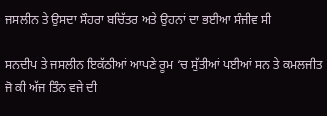ਜਸਲੀਨ ਤੇ ਉਸਦਾ ਸੌਹਰਾ ਬਚਿੱਤਰ ਅਤੇ ਉਹਨਾਂ ਦਾ ਭਈਆ ਸੰਜੀਵ ਸੀ

ਸਨਦੀਪ ਤੇ ਜਸਲੀਨ ਇਕੱਠੀਆਂ ਆਪਣੇ ਰੂਮ ‘ਚ ਸੁੱਤੀਆਂ ਪਈਆਂ ਸਨ ਤੇ ਕਮਲਜੀਤ ਜੋ ਕੀ ਅੱਜ ਤਿੰਨ ਵਜੇ ਦੀ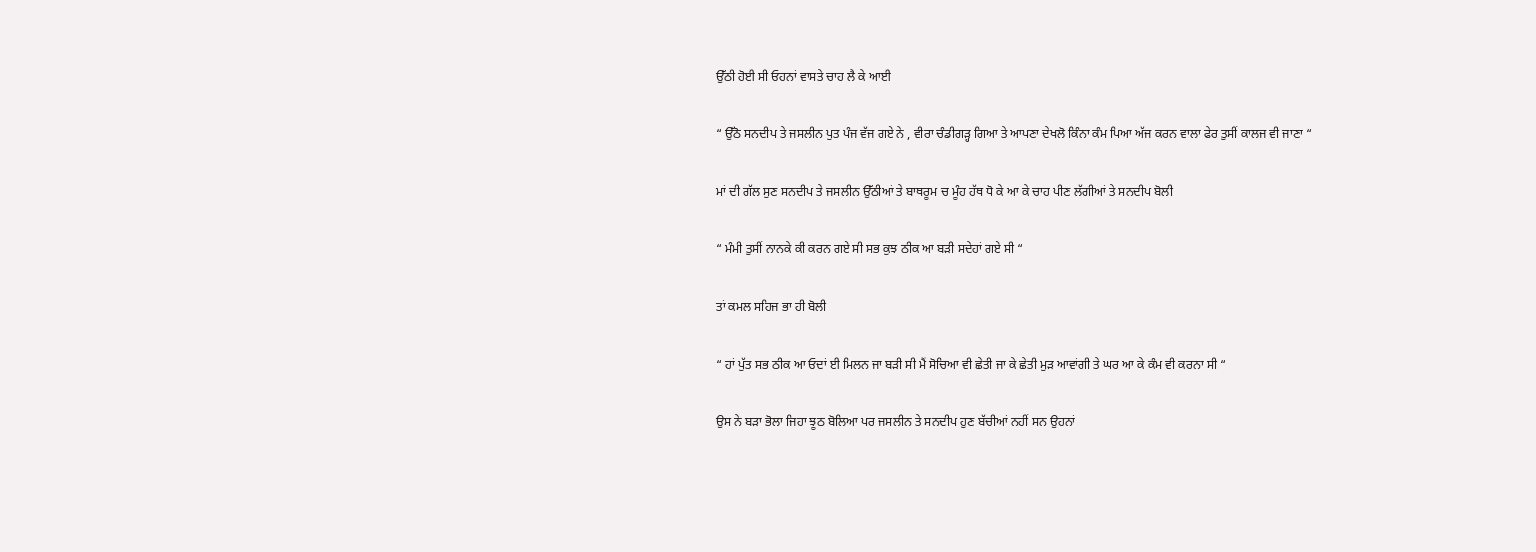ਉੱਠੀ ਹੋਈ ਸੀ ਓਹਨਾਂ ਵਾਸਤੇ ਚਾਹ ਲੈ ਕੇ ਆਈ

“ ਉੱਠੋ ਸਨਦੀਪ ਤੇ ਜਸਲੀਨ ਪੁਤ ਪੰਜ ਵੱਜ ਗਏ ਨੇ , ਵੀਰਾ ਚੰਡੀਗੜ੍ਹ ਗਿਆ ਤੇ ਆਪਣਾ ਦੇਖਲੋ ਕਿੰਨਾ ਕੰਮ ਪਿਆ ਅੱਜ ਕਰਨ ਵਾਲਾ ਫੇਰ ਤੁਸੀਂ ਕਾਲਜ ਵੀ ਜਾਣਾ “

ਮਾਂ ਦੀ ਗੱਲ ਸੁਣ ਸਨਦੀਪ ਤੇ ਜਸਲੀਨ ਉੱਠੀਆਂ ਤੇ ਬਾਥਰੂਮ ਚ ਮੂੰਹ ਹੱਥ ਧੋ ਕੇ ਆ ਕੇ ਚਾਹ ਪੀਣ ਲੱਗੀਆਂ ਤੇ ਸਨਦੀਪ ਬੋਲੀ

“ ਮੰਮੀ ਤੁਸੀਂ ਨਾਨਕੇ ਕੀ ਕਰਨ ਗਏ ਸੀ ਸਭ ਕੁਝ ਠੀਕ ਆ ਬੜੀ ਸਦੇਹਾਂ ਗਏ ਸੀ “

ਤਾਂ ਕਮਲ ਸਹਿਜ ਭਾ ਹੀ ਬੋਲੀ

“ ਹਾਂ ਪੁੱਤ ਸਭ ਠੀਕ ਆ ਓਦਾਂ ਈ ਮਿਲਨ ਜਾ ਬੜੀ ਸੀ ਮੈਂ ਸੋਚਿਆ ਵੀ ਛੇਤੀ ਜਾ ਕੇ ਛੇਤੀ ਮੁੜ ਆਵਾਂਗੀ ਤੇ ਘਰ ਆ ਕੇ ਕੰਮ ਵੀ ਕਰਨਾ ਸੀ “

ਉਸ ਨੇ ਬੜਾ ਭੋਲਾ ਜਿਹਾ ਝੂਠ ਬੋਲਿਆ ਪਰ ਜਸਲੀਨ ਤੇ ਸਨਦੀਪ ਹੁਣ ਬੱਚੀਆਂ ਨਹੀਂ ਸਨ ਉਹਨਾਂ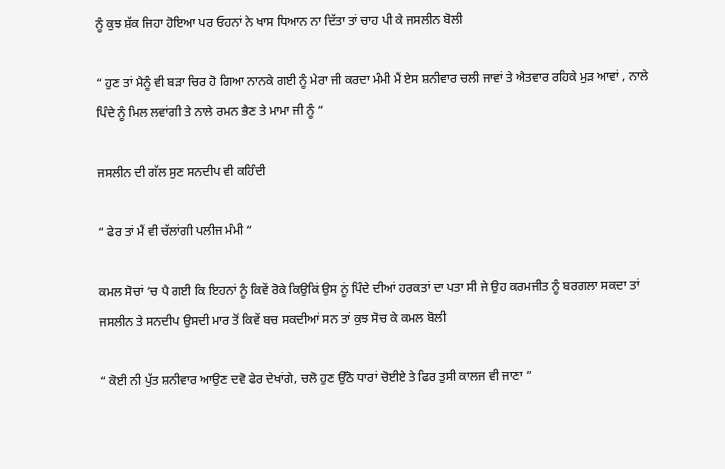ਨੂੰ ਕੁਝ ਸ਼ੱਕ ਜਿਹਾ ਹੋਇਆ ਪਰ ਓਹਨਾਂ ਨੇ ਖਾਸ ਧਿਆਨ ਨਾ ਦਿੱਤਾ ਤਾਂ ਚਾਹ ਪੀ ਕੇ ਜਸਲੀਨ ਬੋਲੀ

“ ਹੁਣ ਤਾਂ ਮੈਨੂੰ ਵੀ ਬੜਾ ਚਿਰ ਹੋ ਗਿਆ ਨਾਨਕੇ ਗਈ ਨੂੰ ਮੇਰਾ ਜੀ ਕਰਦਾ ਮੰਮੀ ਮੈਂ ਏਸ ਸ਼ਨੀਵਾਰ ਚਲੀ ਜਾਵਾਂ ਤੇ ਐਤਵਾਰ ਰਹਿਕੇ ਮੁੜ ਆਵਾਂ , ਨਾਲੇ ਪਿੰਦੇ ਨੂੰ ਮਿਲ ਲਵਾਂਗੀ ਤੇ ਨਾਲੇ ਰਮਨ ਭੈਣ ਤੇ ਮਾਮਾ ਜੀ ਨੂੰ “

ਜਸਲੀਨ ਦੀ ਗੱਲ ਸੁਣ ਸਨਦੀਪ ਵੀ ਕਹਿੰਦੀ

“ ਫੇਰ ਤਾਂ ਮੈਂ ਵੀ ਚੱਲਾਂਗੀ ਪਲੀਜ ਮੰਮੀ “

ਕਮਲ ਸੋਚਾਂ ‘ਚ ਪੈ ਗਈ ਕਿ ਇਹਨਾਂ ਨੂੰ ਕਿਵੇਂ ਰੋਕੇ ਕਿਉਕਿਂ ਉਸ ਨੂਂ ਪਿੰਦੇ ਦੀਆਂ ਹਰਕਤਾਂ ਦਾ ਪਤਾ ਸੀ ਜੇ ਉਹ ਕਰਮਜੀਤ ਨੂੰ ਬਰਗਲਾ ਸਕਦਾ ਤਾਂ ਜਸਲੀਨ ਤੇ ਸਨਦੀਪ ਉਸਦੀ ਮਾਰ ਤੋਂ ਕਿਵੇਂ ਬਚ ਸਕਦੀਆਂ ਸਨ ਤਾਂ ਕੁਝ ਸੋਚ ਕੇ ਕਮਲ ਬੋਲੀ

“ ਕੋਈ ਨੀ ਪੁੱਤ ਸ਼ਨੀਵਾਰ ਆਉਣ ਦਵੋ ਫੇਰ ਦੇਖਾਂਗੇ, ਚਲੋ ਹੁਣ ਉੱਠੋ ਧਾਰਾਂ ਚੋਈਏ ਤੇ ਫਿਰ ਤੁਸੀ ਕਾਲਜ ਵੀ ਜਾਣਾ “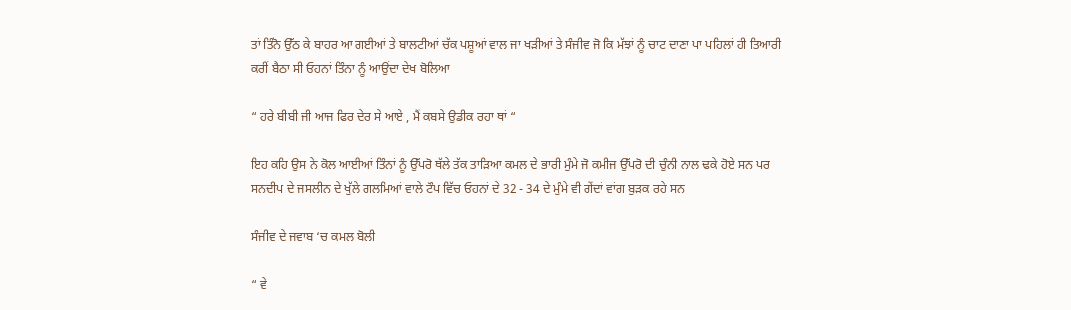ਤਾਂ ਤਿੰਨੋ ਉੱਠ ਕੇ ਬਾਹਰ ਆ ਗਈਆਂ ਤੇ ਬਾਲਟੀਆਂ ਚੱਕ ਪਸ਼ੂਆਂ ਵਾਲ ਜਾ ਖੜੀਆਂ ਤੇ ਸੰਜੀਵ ਜੋ ਕਿ ਮੱਝਾਂ ਨੂੰ ਚਾਟ ਦਾਣਾ ਪਾ ਪਹਿਲਾਂ ਹੀ ਤਿਆਰੀ ਕਰੀਂ ਬੈਠਾ ਸੀ ਓਹਨਾਂ ਤਿੰਨਾ ਨੂੰ ਆਉਂਦਾ ਦੇਖ ਬੋਲਿਆ

“ ਹਰੇ ਬੀਬੀ ਜੀ ਆਜ ਫਿਰ ਦੇਰ ਸੇ ਆਏ , ਮੈਂ ਕਬਸੇ ਉਡੀਕ ਰਹਾ ਥਾਂ “

ਇਹ ਕਹਿ ਉਸ ਨੇ ਕੋਲ ਆਈਆਂ ਤਿੰਨਾਂ ਨੂੰ ਉੱਪਰੋ ਥੱਲੇ ਤੱਕ ਤਾੜਿਆ ਕਮਲ ਦੇ ਭਾਰੀ ਮੁੰਮੇ ਜੋ ਕਮੀਜ ਉੱਪਰੋ ਦੀ ਚੁੰਨੀ ਨਾਲ ਢਕੇ ਹੋਏ ਸਨ ਪਰ ਸਨਦੀਪ ਦੇ ਜਸਲੀਨ ਦੇ ਖੁੱਲੇ ਗਲਮਿਆਂ ਵਾਲੇ ਟੌਪ ਵਿੱਚ ਓਹਨਾਂ ਦੇ 32 - 34 ਦੇ ਮੁੰਮੇ ਵੀ ਗੇਂਦਾਂ ਵਾਂਗ ਬੁੜਕ ਰਹੇ ਸਨ

ਸੰਜੀਵ ਦੇ ਜਵਾਬ ‘ਚ ਕਮਲ ਬੋਲੀ

“ ਵੇ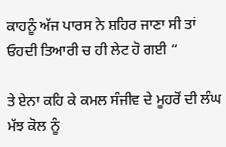ਕਾਹਨੂੰ ਅੱਜ ਪਾਰਸ ਨੇ ਸ਼ਹਿਰ ਜਾਣਾ ਸੀ ਤਾਂ ਓਹਦੀ ਤਿਆਰੀ ਚ ਹੀ ਲੇਟ ਹੋ ਗਈ “

ਤੇ ਏਨਾ ਕਹਿ ਕੇ ਕਮਲ ਸੰਜੀਵ ਦੇ ਮੂਹਰੋਂ ਦੀ ਲੰਘ ਮੱਝ ਕੋਲ ਨੂੰ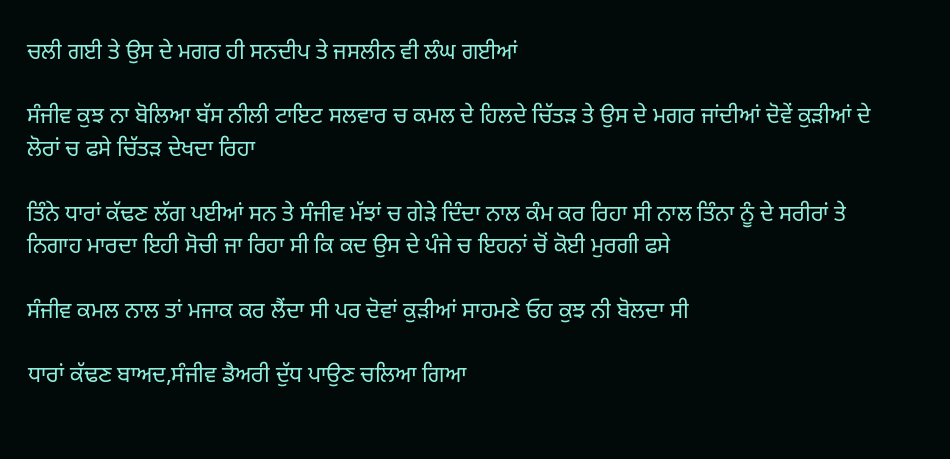ਚਲੀ ਗਈ ਤੇ ਉਸ ਦੇ ਮਗਰ ਹੀ ਸਨਦੀਪ ਤੇ ਜਸਲੀਨ ਵੀ ਲੰਘ ਗਈਆਂ

ਸੰਜੀਵ ਕੁਝ ਨਾ ਬੋਲਿਆ ਬੱਸ ਨੀਲੀ ਟਾਇਟ ਸਲਵਾਰ ਚ ਕਮਲ ਦੇ ਹਿਲਦੇ ਚਿੱਤੜ ਤੇ ਉਸ ਦੇ ਮਗਰ ਜਾਂਦੀਆਂ ਦੋਵੇਂ ਕੁੜੀਆਂ ਦੇ ਲੋਰਾਂ ਚ ਫਸੇ ਚਿੱਤੜ ਦੇਖਦਾ ਰਿਹਾ

ਤਿੰਨੇ ਧਾਰਾਂ ਕੱਢਣ ਲੱਗ ਪਈਆਂ ਸਨ ਤੇ ਸੰਜੀਵ ਮੱਝਾਂ ਚ ਗੇੜੇ ਦਿੰਦਾ ਨਾਲ ਕੰਮ ਕਰ ਰਿਹਾ ਸੀ ਨਾਲ ਤਿੰਨਾ ਨੂੰ ਦੇ ਸਰੀਰਾਂ ਤੇ ਨਿਗਾਹ ਮਾਰਦਾ ਇਹੀ ਸੋਚੀ ਜਾ ਰਿਹਾ ਸੀ ਕਿ ਕਦ ਉਸ ਦੇ ਪੰਜੇ ਚ ਇਹਨਾਂ ਚੋਂ ਕੋਈ ਮੁਰਗੀ ਫਸੇ

ਸੰਜੀਵ ਕਮਲ ਨਾਲ ਤਾਂ ਮਜਾਕ ਕਰ ਲੈਂਦਾ ਸੀ ਪਰ ਦੋਵਾਂ ਕੁੜੀਆਂ ਸਾਹਮਣੇ ਓਹ ਕੁਝ ਨੀ ਬੋਲਦਾ ਸੀ

ਧਾਰਾਂ ਕੱਢਣ ਬਾਅਦ,ਸੰਜੀਵ ਡੈਅਰੀ ਦੁੱਧ ਪਾਉਣ ਚਲਿਆ ਗਿਆ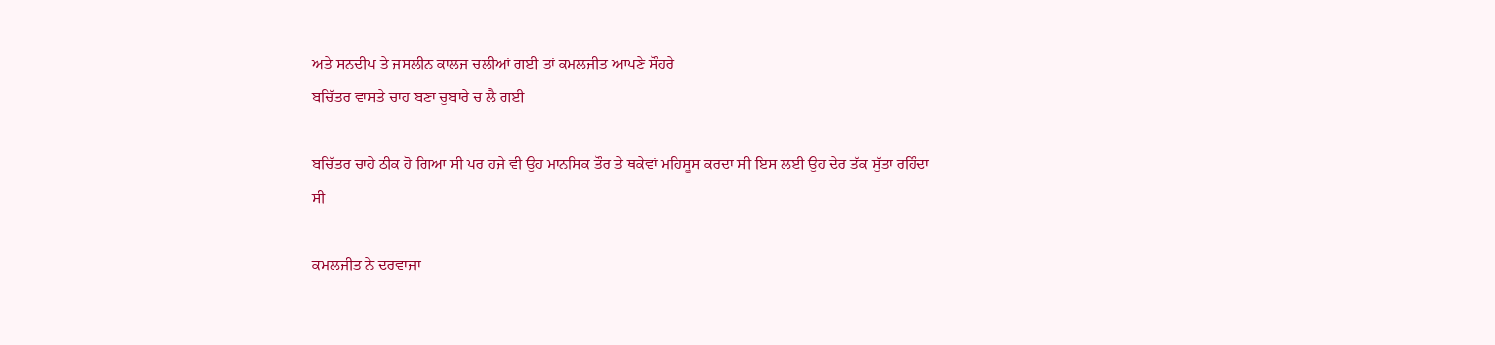ਅਤੇ ਸਨਦੀਪ ਤੇ ਜਸਲੀਨ ਕਾਲਜ ਚਲੀਆਂ ਗਈ ਤਾਂ ਕਮਲਜੀਤ ਆਪਣੇ ਸੌਹਰੇ
ਬਚਿੱਤਰ ਵਾਸਤੇ ਚਾਹ ਬਣਾ ਚੁਬਾਰੇ ਚ ਲੈ ਗਈ

ਬਚਿੱਤਰ ਚਾਹੇ ਠੀਕ ਹੋ ਗਿਆ ਸੀ ਪਰ ਹਜੇ ਵੀ ਉਹ ਮਾਨਸਿਕ ਤੌਰ ਤੇ ਥਕੇਵਾਂ ਮਹਿਸੂਸ ਕਰਦਾ ਸੀ ਇਸ ਲਈ ਉਹ ਦੇਰ ਤੱਕ ਸੁੱਤਾ ਰਹਿੰਦਾ ਸੀ

ਕਮਲਜੀਤ ਨੇ ਦਰਵਾਜਾ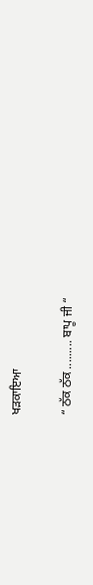ਖੜਕਾਇਆ

“ ਠੱਕ ਠੱਕ ......... ਬਾਪੂ ਜੀ “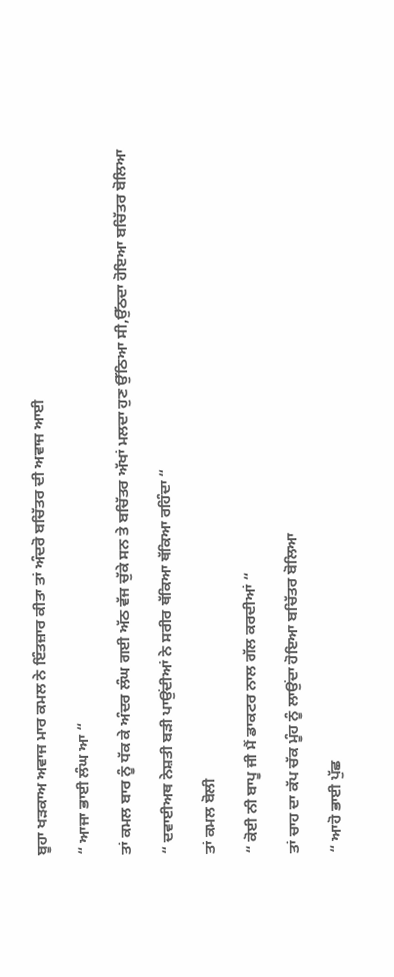ਬੂਹਾ ਖੜਕਾਅ ਅਵਾਜ ਮਾਰ ਕਮਲ ਨੇ ਇੰਤਜ਼ਾਰ ਕੀਤਾ ਤਾਂ ਅੰਦਰੋ ਬਚਿੱਤਰ ਦੀ ਅਵਾਜ ਆਈ

“ ਆਜਾ ਭਾਈ ਲੰਘ ਆ “

ਤਾਂ ਕਮਲ ਬਾਰ ਨੂੰ ਧੱਕ ਕੇ ਅੰਦਰ ਲੰਘ ਗਈ ਅੱਠ ਵੱਜ ਚੁੱਕੇ ਸਨ ਤੇ ਬਚਿੱਤਰ ਅੱਖਾਂ ਮਲਦਾ ਹੁਣ ਉੱਠਿਆ ਸੀ,ਉੱਠਦਾ ਹੋਇਆ ਬਚਿੱਤਰ ਬੋਲਿਆ

“ ਦਵਾਈਅਥ ਨੇਸ਼ਤੀ ਬੜੀ ਪਾਉਂਦੀਆਂ ਨੇ ਸਰੀਰ ਥੱਕਿਆ ਥੱਕਿਆ ਰਹਿੰਦਾ “

ਤਾਂ ਕਮਲ ਬੋਲੀ

“ ਕੋਈ ਨੀ ਬਾਪੂ ਜੀ ਮੈਂ ਡਾਕਟਰ ਨਾਲ ਗੱਲ ਕਰਦੀਆਂ “

ਤਾਂ ਚਾਹ ਦਾ ਕੱਪ ਚੱਕ ਮੂੰਹ ਨੂੰ ਲਾਉਂਦਾ ਹੋਇਆ ਬਚਿੱਤਰ ਬੋਲਿਆ

“ ਆਹੋ ਭਾਈ ਪੁੱਛ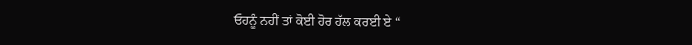ਓਹਨੂੰ ਨਹੀਂ ਤਾਂ ਕੋਈ ਹੋਰ ਹੱਲ ਕਰਈ ਏ “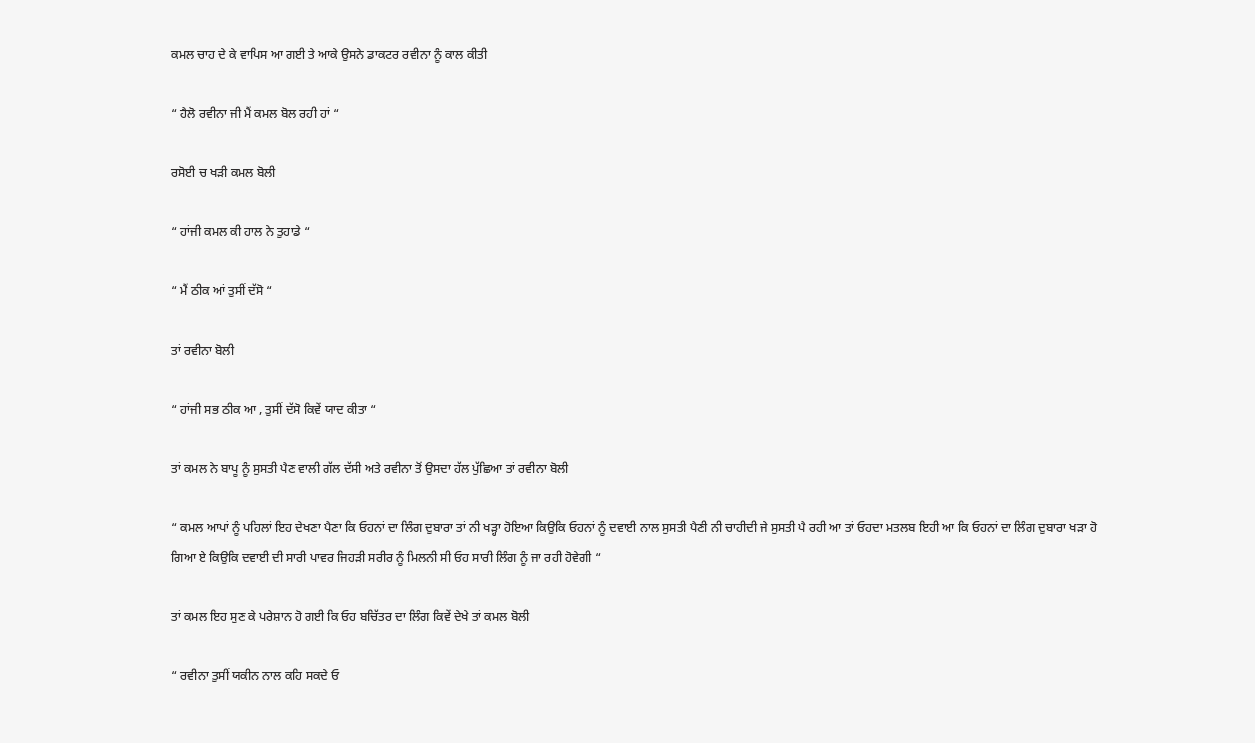ਕਮਲ ਚਾਹ ਦੇ ਕੇ ਵਾਪਿਸ ਆ ਗਈ ਤੇ ਆਕੇ ਉਸਨੇ ਡਾਕਟਰ ਰਵੀਨਾ ਨੂੰ ਕਾਲ ਕੀਤੀ

“ ਹੈਲੋ ਰਵੀਨਾ ਜੀ ਮੈਂ ਕਮਲ ਬੋਲ ਰਹੀ ਹਾਂ “

ਰਸੋਈ ਚ ਖੜੀ ਕਮਲ ਬੋਲੀ

“ ਹਾਂਜੀ ਕਮਲ ਕੀ ਹਾਲ ਨੇ ਤੁਹਾਡੇ “

“ ਮੈਂ ਠੀਕ ਆਂ ਤੁਸੀਂ ਦੱਸੋ “

ਤਾਂ ਰਵੀਨਾ ਬੋਲੀ

“ ਹਾਂਜੀ ਸਭ ਠੀਕ ਆ , ਤੁਸੀਂ ਦੱਸੋ ਕਿਵੇਂ ਯਾਦ ਕੀਤਾ “

ਤਾਂ ਕਮਲ ਨੇ ਬਾਪੂ ਨੂੰ ਸੁਸਤੀ ਪੈਣ ਵਾਲੀ ਗੱਲ ਦੱਸੀ ਅਤੇ ਰਵੀਨਾ ਤੋਂ ਉਸਦਾ ਹੱਲ ਪੁੱਛਿਆ ਤਾਂ ਰਵੀਨਾ ਬੋਲੀ

“ ਕਮਲ ਆਪਾਂ ਨੂੰ ਪਹਿਲਾਂ ਇਹ ਦੇਖਣਾ ਪੈਣਾ ਕਿ ਓਹਨਾਂ ਦਾ ਲਿੰਗ ਦੁਬਾਰਾ ਤਾਂ ਨੀ ਖੜ੍ਹਾ ਹੋਇਆ ਕਿਉਕਿ ਓਹਨਾਂ ਨੂੰ ਦਵਾਈ ਨਾਲ ਸੁਸਤੀ ਪੈਣੀ ਨੀ ਚਾਹੀਦੀ ਜੇ ਸੁਸਤੀ ਪੈ ਰਹੀ ਆ ਤਾਂ ਓਹਦਾ ਮਤਲਬ ਇਹੀ ਆ ਕਿ ਓਹਨਾਂ ਦਾ ਲਿੰਗ ਦੁਬਾਰਾ ਖੜਾ ਹੋ ਗਿਆ ਏ ਕਿਉਕਿ ਦਵਾਈ ਦੀ ਸਾਰੀ ਪਾਵਰ ਜਿਹੜੀ ਸਰੀਰ ਨੂੰ ਮਿਲਨੀ ਸੀ ਓਹ ਸਾਰੀ ਲਿੰਗ ਨੂੰ ਜਾ ਰਹੀ ਹੋਵੇਗੀ “

ਤਾਂ ਕਮਲ ਇਹ ਸੁਣ ਕੇ ਪਰੇਸ਼ਾਨ ਹੋ ਗਈ ਕਿ ਓਹ ਬਚਿੱਤਰ ਦਾ ਲਿੰਗ ਕਿਵੇਂ ਦੇਖੇ ਤਾਂ ਕਮਲ ਬੋਲੀ

“ ਰਵੀਨਾ ਤੁਸੀਂ ਯਕੀਨ ਨਾਲ ਕਹਿ ਸਕਦੇ ਓ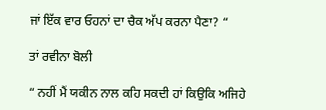ਜਾਂ ਇੱਕ ਵਾਰ ਓਹਨਾਂ ਦਾ ਚੈਕ ਅੱਪ ਕਰਨਾ ਪੈਣਾ? “

ਤਾਂ ਰਵੀਨਾ ਬੋਲੀ

“ ਨਹੀਂ ਮੈਂ ਯਕੀਨ ਨਾਲ ਕਹਿ ਸਕਦੀ ਹਾਂ ਕਿਉਕਿ ਅਜਿਹੇ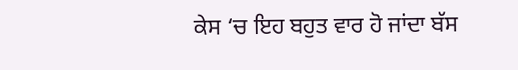ਕੇਸ ‘ਚ ਇਹ ਬਹੁਤ ਵਾਰ ਹੋ ਜਾਂਦਾ ਬੱਸ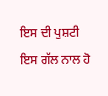ਇਸ ਦੀ ਪੁਸ਼ਟੀ ਇਸ ਗੱਲ ਨਾਲ ਹੋ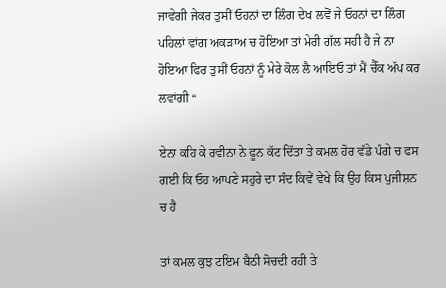ਜਾਵੇਗੀ ਜੇਕਰ ਤੁਸੀਂ ਓਹਨਾਂ ਦਾ ਲਿੰਗ ਦੇਖ ਲਵੋਂ ਜੇ ਓਹਨਾਂ ਦਾ ਲਿੰਗ ਪਹਿਲਾਂ ਵਾਂਗ ਅਕੜਾਅ ਚ ਹੋਇਆ ਤਾਂ ਮੇਰੀ ਗੱਲ ਸਹੀ ਹੈ ਜੇ ਨਾ ਹੋਇਆ ਫਿਰ ਤੁਸੀਂ ਓਹਨਾਂ ਨੂੰ ਮੇਰੇ ਕੋਲ ਲੈ ਆਇਓ ਤਾਂ ਮੈਂ ਚੈੱਕ ਅੱਪ ਕਰ ਲਵਾਂਗੀ “

ਏਨਾ ਕਹਿ ਕੇ ਰਵੀਨਾ ਨੇ ਫੂਨ ਕੱਟ ਦਿੱਤਾ ਤੇ ਕਮਲ ਹੋਰ ਵੱਡੇ ਪੰਗੇ ਚ ਫਸ ਗਈ ਕਿ ਓਹ ਆਪਣੇ ਸਹੁਰੇ ਦਾ ਸੰਦ ਕਿਵੇਂ ਵੇਖੇ ਕਿ ਉਹ ਕਿਸ ਪੁਜੀਸ਼ਨ ਚ ਹੈ

ਤਾਂ ਕਮਲ ਕੁਝ ਟਇਮ ਬੈਠੀ ਸੋਚਦੀ ਰਹੀ ਤੇ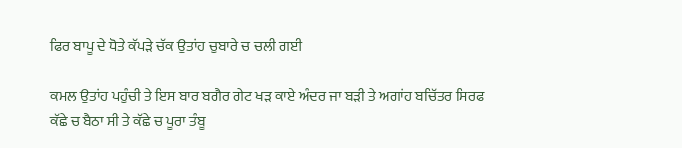ਫਿਰ ਬਾਪੂ ਦੇ ਧੋਤੇ ਕੱਪੜੇ ਚੱਕ ਉਤਾਂਹ ਚੁਬਾਰੇ ਚ ਚਲੀ ਗਈ

ਕਮਲ ਉਤਾਂਹ ਪਹੁੰਚੀ ਤੇ ਇਸ ਬਾਰ ਬਗੈਰ ਗੇਟ ਖੜ ਕਾਏ ਅੰਦਰ ਜਾ ਬੜੀ ਤੇ ਅਗਾਂਹ ਬਚਿੱਤਰ ਸਿਰਫ ਕੱਛੇ ਚ ਬੈਠਾ ਸੀ ਤੇ ਕੱਛੇ ਚ ਪੂਰਾ ਤੰਬੂ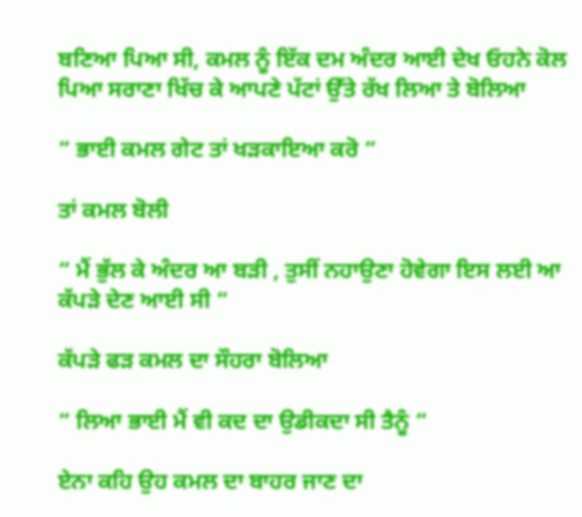ਬਣਿਆ ਪਿਆ ਸੀ, ਕਮਲ ਨੂੰ ਇੱਕ ਦਮ ਅੰਦਰ ਆਈ ਦੇਖ ਓਹਨੇ ਕੋਲ ਪਿਆ ਸਰਾਣਾ ਖਿੱਚ ਕੇ ਆਪਣੇ ਪੱਟਾਂ ਉੱਤੇ ਰੱਖ ਲਿਆ ਤੇ ਬੋਲਿਆ

“ ਭਾਈ ਕਮਲ ਗੇਟ ਤਾਂ ਖੜਕਾਇਆ ਕਰੋ “

ਤਾਂ ਕਮਲ ਬੋਲੀ

“ ਮੈਂ ਭੁੱਲ ਕੇ ਅੰਦਰ ਆ ਬੜੀ , ਤੁਸੀਂ ਨਹਾਉਣਾ ਹੋਵੇਗਾ ਇਸ ਲਈ ਆ ਕੱਪੜੇ ਦੇਣ ਆਈ ਸੀ “

ਕੱਪੜੇ ਫੜ ਕਮਲ ਦਾ ਸੌਹਰਾ ਬੋਲਿਆ

“ ਲਿਆ ਭਾਈ ਮੈਂ ਵੀ ਕਦ ਦਾ ਉਡੀਕਦਾ ਸੀ ਤੈਨੂੰ “

ਏਨਾ ਕਹਿ ਉਹ ਕਮਲ ਦਾ ਬਾਹਰ ਜਾਣ ਦਾ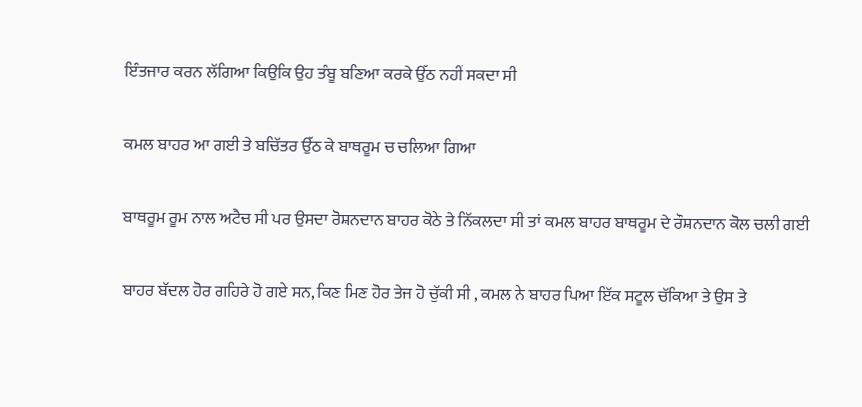ਇੰਤਜਾਰ ਕਰਨ ਲੱਗਿਆ ਕਿਉਕਿ ਉਹ ਤੰਬੂ ਬਣਿਆ ਕਰਕੇ ਉੱਠ ਨਹੀਂ ਸਕਦਾ ਸੀ

ਕਮਲ ਬਾਹਰ ਆ ਗਈ ਤੇ ਬਚਿੱਤਰ ਉੱਠ ਕੇ ਬਾਥਰੂਮ ਚ ਚਲਿਆ ਗਿਆ

ਬਾਥਰੂਮ ਰੂਮ ਨਾਲ ਅਟੈਚ ਸੀ ਪਰ ਉਸਦਾ ਰੋਸ਼ਨਦਾਨ ਬਾਹਰ ਕੋਠੇ ਤੇ ਨਿੱਕਲਦਾ ਸੀ ਤਾਂ ਕਮਲ ਬਾਹਰ ਬਾਥਰੂਮ ਦੇ ਰੌਸ਼ਨਦਾਨ ਕੋਲ ਚਲੀ ਗਈ

ਬਾਹਰ ਬੱਦਲ ਹੋਰ ਗਹਿਰੇ ਹੋ ਗਏ ਸਨ, ਕਿਣ ਮਿਣ ਹੋਰ ਤੇਜ ਹੋ ਚੁੱਕੀ ਸੀ , ਕਮਲ ਨੇ ਬਾਹਰ ਪਿਆ ਇੱਕ ਸਟੂਲ ਚੱਕਿਆ ਤੇ ਉਸ ਤੇ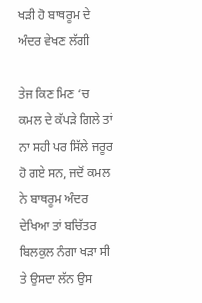ਖੜੀ ਹੋ ਬਾਥਰੂਮ ਦੇ ਅੰਦਰ ਵੇਖਣ ਲੱਗੀ

ਤੇਜ ਕਿਣ ਮਿਣ ‘ਚ ਕਮਲ ਦੇ ਕੱਪੜੇ ਗਿਲੇ ਤਾਂ ਨਾ ਸਹੀ ਪਰ ਸਿੱਲੇ ਜਰੂਰ ਹੋ ਗਏ ਸਨ, ਜਦੋਂ ਕਮਲ ਨੇ ਬਾਥਰੂਮ ਅੰਦਰ ਦੇਖਿਆ ਤਾਂ ਬਚਿੱਤਰ ਬਿਲਕੁਲ ਨੰਗਾ ਖੜਾ ਸੀ ਤੇ ਉਸਦਾ ਲੱਨ ਉਸ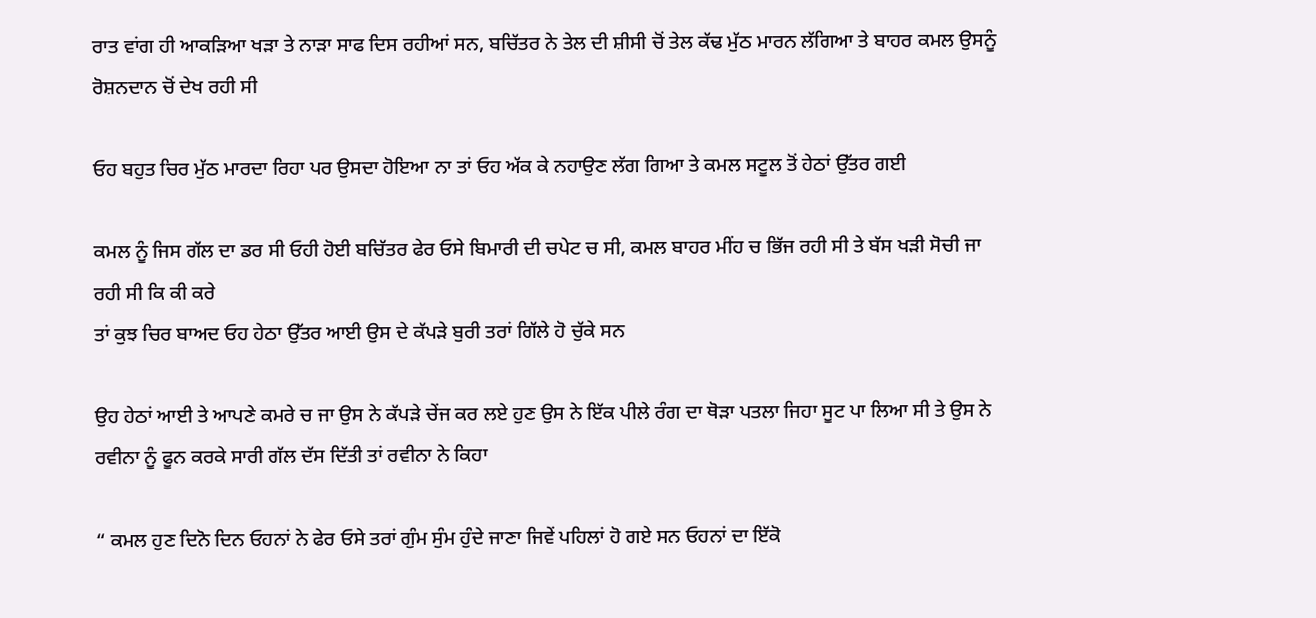ਰਾਤ ਵਾਂਗ ਹੀ ਆਕੜਿਆ ਖੜਾ ਤੇ ਨਾੜਾ ਸਾਫ ਦਿਸ ਰਹੀਆਂ ਸਨ, ਬਚਿੱਤਰ ਨੇ ਤੇਲ ਦੀ ਸ਼ੀਸੀ ਚੋਂ ਤੇਲ ਕੱਢ ਮੁੱਠ ਮਾਰਨ ਲੱਗਿਆ ਤੇ ਬਾਹਰ ਕਮਲ ਉਸਨੂੰ ਰੋਸ਼ਨਦਾਨ ਚੋਂ ਦੇਖ ਰਹੀ ਸੀ

ਓਹ ਬਹੁਤ ਚਿਰ ਮੁੱਠ ਮਾਰਦਾ ਰਿਹਾ ਪਰ ਉਸਦਾ ਹੋਇਆ ਨਾ ਤਾਂ ਓਹ ਅੱਕ ਕੇ ਨਹਾਉਣ ਲੱਗ ਗਿਆ ਤੇ ਕਮਲ ਸਟੂਲ ਤੋਂ ਹੇਠਾਂ ਉੱਤਰ ਗਈ

ਕਮਲ ਨੂੰ ਜਿਸ ਗੱਲ ਦਾ ਡਰ ਸੀ ਓਹੀ ਹੋਈ ਬਚਿੱਤਰ ਫੇਰ ਓਸੇ ਬਿਮਾਰੀ ਦੀ ਚਪੇਟ ਚ ਸੀ, ਕਮਲ ਬਾਹਰ ਮੀਂਹ ਚ ਭਿੱਜ ਰਹੀ ਸੀ ਤੇ ਬੱਸ ਖੜੀ ਸੋਚੀ ਜਾ ਰਹੀ ਸੀ ਕਿ ਕੀ ਕਰੇ
ਤਾਂ ਕੁਝ ਚਿਰ ਬਾਅਦ ਓਹ ਹੇਠਾ ਉੱਤਰ ਆਈ ਉਸ ਦੇ ਕੱਪੜੇ ਬੁਰੀ ਤਰਾਂ ਗਿੱਲੇ ਹੋ ਚੁੱਕੇ ਸਨ

ਉਹ ਹੇਠਾਂ ਆਈ ਤੇ ਆਪਣੇ ਕਮਰੇ ਚ ਜਾ ਉਸ ਨੇ ਕੱਪੜੇ ਚੇਂਜ ਕਰ ਲਏ ਹੁਣ ਉਸ ਨੇ ਇੱਕ ਪੀਲੇ ਰੰਗ ਦਾ ਥੋੜਾ ਪਤਲਾ ਜਿਹਾ ਸੂਟ ਪਾ ਲਿਆ ਸੀ ਤੇ ਉਸ ਨੇ ਰਵੀਨਾ ਨੂੰ ਫੂਨ ਕਰਕੇ ਸਾਰੀ ਗੱਲ ਦੱਸ ਦਿੱਤੀ ਤਾਂ ਰਵੀਨਾ ਨੇ ਕਿਹਾ

“ ਕਮਲ ਹੁਣ ਦਿਨੋ ਦਿਨ ਓਹਨਾਂ ਨੇ ਫੇਰ ਓਸੇ ਤਰਾਂ ਗੁੰਮ ਸੁੰਮ ਹੁੰਦੇ ਜਾਣਾ ਜਿਵੇਂ ਪਹਿਲਾਂ ਹੋ ਗਏ ਸਨ ਓਹਨਾਂ ਦਾ ਇੱਕੋ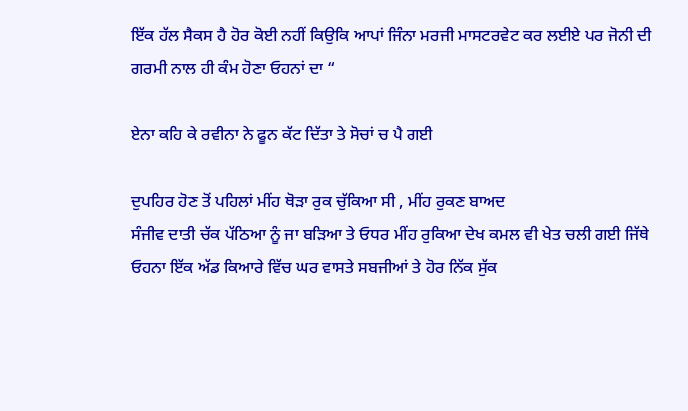ਇੱਕ ਹੱਲ ਸੈਕਸ ਹੈ ਹੋਰ ਕੋਈ ਨਹੀਂ ਕਿਉਕਿ ਆਪਾਂ ਜਿੰਨਾ ਮਰਜੀ ਮਾਸਟਰਵੇਟ ਕਰ ਲਈਏ ਪਰ ਜੋਨੀ ਦੀ ਗਰਮੀ ਨਾਲ ਹੀ ਕੰਮ ਹੋਣਾ ਓਹਨਾਂ ਦਾ “

ਏਨਾ ਕਹਿ ਕੇ ਰਵੀਨਾ ਨੇ ਫੂਨ ਕੱਟ ਦਿੱਤਾ ਤੇ ਸੋਚਾਂ ਚ ਪੈ ਗਈ

ਦੁਪਹਿਰ ਹੋਣ ਤੋਂ ਪਹਿਲਾਂ ਮੀਂਹ ਥੋੜਾ ਰੁਕ ਚੁੱਕਿਆ ਸੀ , ਮੀਂਹ ਰੁਕਣ ਬਾਅਦ
ਸੰਜੀਵ ਦਾਤੀ ਚੱਕ ਪੱਠਿਆ ਨੂੰ ਜਾ ਬੜਿਆ ਤੇ ਓਧਰ ਮੀਂਹ ਰੁਕਿਆ ਦੇਖ ਕਮਲ ਵੀ ਖੇਤ ਚਲੀ ਗਈ ਜਿੱਥੇ ਓਹਨਾ ਇੱਕ ਅੱਡ ਕਿਆਰੇ ਵਿੱਚ ਘਰ ਵਾਸਤੇ ਸਬਜੀਆਂ ਤੇ ਹੋਰ ਨਿੱਕ ਸੁੱਕ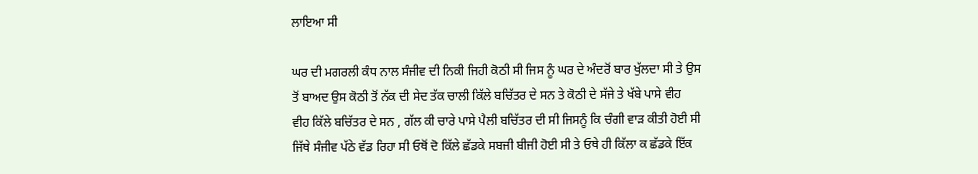ਲਾਇਆ ਸੀ

ਘਰ ਦੀ ਮਗਰਲੀ ਕੰਧ ਨਾਲ ਸੰਜੀਵ ਦੀ ਨਿਕੀ ਜਿਹੀ ਕੋਠੀ ਸੀ ਜਿਸ ਨੂੰ ਘਰ ਦੇ ਅੰਦਰੋਂ ਬਾਰ ਖੁੱਲਦਾ ਸੀ ਤੇ ਉਸ ਤੋਂ ਬਾਅਦ ਉਸ ਕੋਠੀ ਤੋਂ ਨੱਕ ਦੀ ਸੇਦ ਤੱਕ ਚਾਲੀ ਕਿੱਲੇ ਬਚਿੱਤਰ ਦੇ ਸਨ ਤੇ ਕੋਠੀ ਦੇ ਸੱਜੇ ਤੇ ਖੱਬੇ ਪਾਸੇ ਵੀਹ ਵੀਹ ਕਿੱਲੇ ਬਚਿੱਤਰ ਦੇ ਸਨ , ਗੱਲ ਕੀ ਚਾਰੇ ਪਾਸੇ ਪੈਲੀ ਬਚਿੱਤਰ ਦੀ ਸੀ ਜਿਸਨੂੰ ਕਿ ਚੰਗੀ ਵਾੜ ਕੀਤੀ ਹੋਈ ਸੀ ਜਿੱਥੇ ਸੰਜੀਵ ਪੱਠੇ ਵੱਡ ਰਿਹਾ ਸੀ ਓਥੋਂ ਦੋ ਕਿੱਲੇ ਛੱਡਕੇ ਸਬਜੀ ਬੀਜੀ ਹੋਈ ਸੀ ਤੇ ਓਥੇ ਹੀ ਕਿੱਲਾ ਕ ਛੱਡਕੇ ਇੱਕ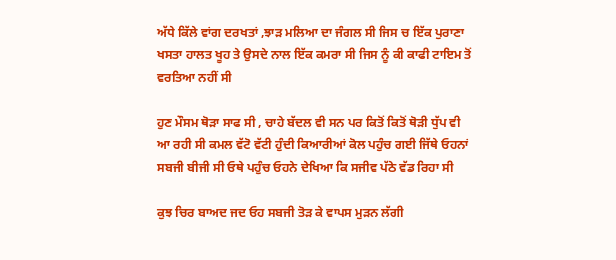ਅੱਧੇ ਕਿੱਲੇ ਵਾਂਗ ਦਰਖਤਾਂ ,ਝਾੜ ਮਲਿਆ ਦਾ ਜੰਗਲ ਸੀ ਜਿਸ ਚ ਇੱਕ ਪੁਰਾਣਾ ਖਸਤਾ ਹਾਲਤ ਖੂਹ ਤੇ ਉਸਦੇ ਨਾਲ ਇੱਕ ਕਮਰਾ ਸੀ ਜਿਸ ਨੂੰ ਕੀ ਕਾਫੀ ਟਾਇਮ ਤੋਂ ਵਰਤਿਆ ਨਹੀਂ ਸੀ

ਹੁਣ ਮੌਸਮ ਥੋੜਾ ਸਾਫ ਸੀ , ਚਾਹੇ ਬੱਦਲ ਵੀ ਸਨ ਪਰ ਕਿਤੋਂ ਕਿਤੋਂ ਥੋੜੀ ਧੁੱਪ ਵੀ ਆ ਰਹੀ ਸੀ ਕਮਲ ਵੱਟੋ ਵੱਟੀ ਹੁੰਦੀ ਕਿਆਰੀਆਂ ਕੋਲ ਪਹੁੰਚ ਗਈ ਜਿੱਥੇ ਓਹਨਾਂ ਸਬਜੀ ਬੀਜੀ ਸੀ ਓਥੇ ਪਹੁੰਚ ਓਹਨੇ ਦੇਖਿਆ ਕਿ ਸਜੀਵ ਪੱਠੇ ਵੱਡ ਰਿਹਾ ਸੀ

ਕੁਝ ਚਿਰ ਬਾਅਦ ਜਦ ਓਹ ਸਬਜੀ ਤੋੜ ਕੇ ਵਾਪਸ ਮੁੜਨ ਲੱਗੀ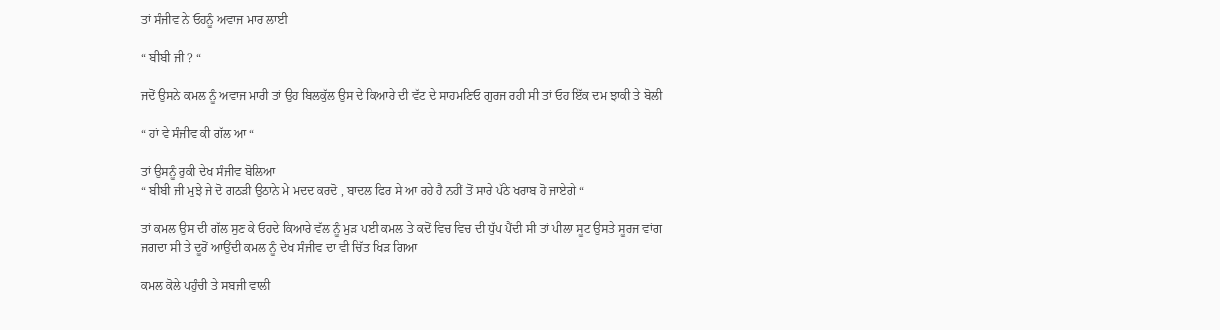ਤਾਂ ਸੰਜੀਵ ਨੇ ਓਹਨੂੰ ਅਵਾਜ ਮਾਰ ਲਾਈ

“ ਬੀਬੀ ਜੀ ? “

ਜਦੋਂ ਉਸਨੇ ਕਮਲ ਨੂੰ ਅਵਾਜ ਮਾਰੀ ਤਾਂ ਉਹ ਬਿਲਕੁੱਲ ਉਸ ਦੇ ਕਿਆਰੇ ਦੀ ਵੱਟ ਦੇ ਸਾਹਮਣਿਓ ਗੁਰਜ ਰਹੀ ਸੀ ਤਾਂ ਓਹ ਇੱਕ ਦਮ ਝਾਕੀ ਤੇ ਬੋਲੀ

“ ਹਾਂ ਵੇ ਸੰਜੀਵ ਕੀ ਗੱਲ ਆ “

ਤਾਂ ਉਸਨੂੰ ਰੁਕੀ ਦੇਖ ਸੰਜੀਵ ਬੋਲਿਆ
“ ਬੀਬੀ ਜੀ ਮੁਝੇ ਜੇ ਦੋ ਗਠੜੀ ਉਠਾਨੇ ਮੇ ਮਦਦ ਕਰਦੋ , ਬਾਦਲ ਫਿਰ ਸੇ ਆ ਰਹੇ ਹੈ ਨਹੀਂ ਤੋਂ ਸਾਰੇ ਪੱਠੇ ਖਰਾਬ ਹੋ ਜਾਏਗੇ “

ਤਾਂ ਕਮਲ ਉਸ ਦੀ ਗੱਲ ਸੁਣ ਕੇ ਓਹਦੇ ਕਿਆਰੇ ਵੱਲ ਨੂੰ ਮੁੜ ਪਈ ਕਮਲ ਤੇ ਕਦੋਂ ਵਿਚ ਵਿਚ ਦੀ ਧੁੱਪ ਪੈਂਦੀ ਸੀ ਤਾਂ ਪੀਲਾ ਸੂਟ ਉਸਤੇ ਸੂਰਜ ਵਾਂਗ ਜਗਦਾ ਸੀ ਤੇ ਦੂਰੋਂ ਆਉਂਦੀ ਕਮਲ ਨੂੰ ਦੇਖ ਸੰਜੀਵ ਦਾ ਵੀ ਚਿੱਤ ਖਿੜ ਗਿਆ

ਕਮਲ ਕੋਲੇ ਪਹੁੰਚੀ ਤੇ ਸਬਜੀ ਵਾਲੀ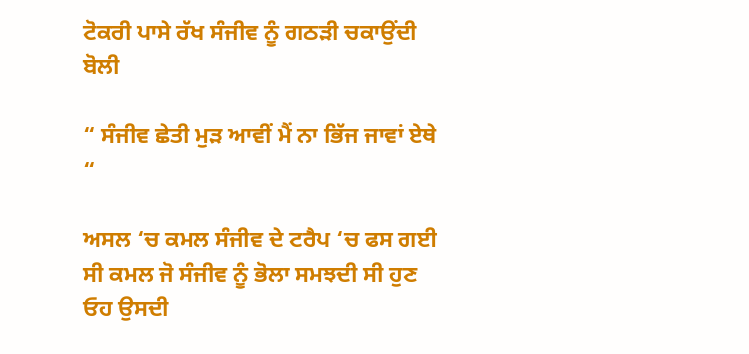ਟੋਕਰੀ ਪਾਸੇ ਰੱਖ ਸੰਜੀਵ ਨੂੰ ਗਠੜੀ ਚਕਾਉਂਦੀ ਬੋਲੀ

“ ਸੰਜੀਵ ਛੇਤੀ ਮੁੜ ਆਵੀਂ ਮੈਂ ਨਾ ਭਿੱਜ ਜਾਵਾਂ ਏਥੇ “

ਅਸਲ ‘ਚ ਕਮਲ ਸੰਜੀਵ ਦੇ ਟਰੈਪ ‘ਚ ਫਸ ਗਈ ਸੀ ਕਮਲ ਜੋ ਸੰਜੀਵ ਨੂੰ ਭੋਲਾ ਸਮਝਦੀ ਸੀ ਹੁਣ ਓਹ ਉਸਦੀ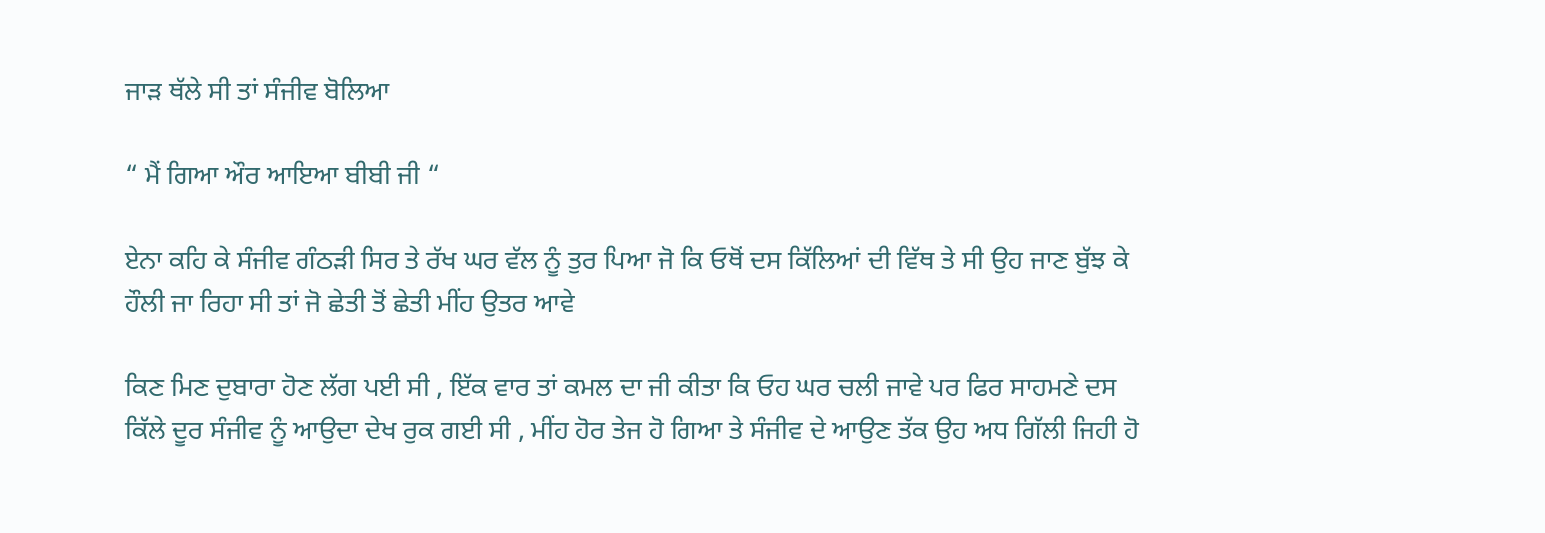ਜਾੜ ਥੱਲੇ ਸੀ ਤਾਂ ਸੰਜੀਵ ਬੋਲਿਆ

“ ਮੈਂ ਗਿਆ ਔਰ ਆਇਆ ਬੀਬੀ ਜੀ “

ਏਨਾ ਕਹਿ ਕੇ ਸੰਜੀਵ ਗੰਠੜੀ ਸਿਰ ਤੇ ਰੱਖ ਘਰ ਵੱਲ ਨੂੰ ਤੁਰ ਪਿਆ ਜੋ ਕਿ ਓਥੋਂ ਦਸ ਕਿੱਲਿਆਂ ਦੀ ਵਿੱਥ ਤੇ ਸੀ ਉਹ ਜਾਣ ਬੁੱਝ ਕੇ ਹੌਲੀ ਜਾ ਰਿਹਾ ਸੀ ਤਾਂ ਜੋ ਛੇਤੀ ਤੋਂ ਛੇਤੀ ਮੀਂਹ ਉਤਰ ਆਵੇ

ਕਿਣ ਮਿਣ ਦੁਬਾਰਾ ਹੋਣ ਲੱਗ ਪਈ ਸੀ , ਇੱਕ ਵਾਰ ਤਾਂ ਕਮਲ ਦਾ ਜੀ ਕੀਤਾ ਕਿ ਓਹ ਘਰ ਚਲੀ ਜਾਵੇ ਪਰ ਫਿਰ ਸਾਹਮਣੇ ਦਸ ਕਿੱਲੇ ਦੂਰ ਸੰਜੀਵ ਨੂੰ ਆਉਦਾ ਦੇਖ ਰੁਕ ਗਈ ਸੀ , ਮੀਂਹ ਹੋਰ ਤੇਜ ਹੋ ਗਿਆ ਤੇ ਸੰਜੀਵ ਦੇ ਆਉਣ ਤੱਕ ਉਹ ਅਧ ਗਿੱਲੀ ਜਿਹੀ ਹੋ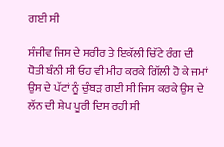ਗਈ ਸੀ

ਸੰਜੀਵ ਜਿਸ ਦੇ ਸਰੀਰ ਤੇ ਇਕੱਲੀ ਚਿੱਟੇ ਰੰਗ ਦੀ ਧੋਤੀ ਬੰਨੀ ਸੀ ਓਹ ਵੀ ਮੀਹ ਕਰਕੇ ਗਿੱਲੀ ਹੋ ਕੇ ਜਮਾਂ ਉਸ ਦੇ ਪੱਟਾਂ ਨੂੰ ਚੁੰਬੜ ਗਈ ਸੀ ਜਿਸ ਕਰਕੇ ਉਸ ਦੇ ਲੱਨ ਦੀ ਸ਼ੇਪ ਪੂਰੀ ਦਿਸ ਰਹੀ ਸੀ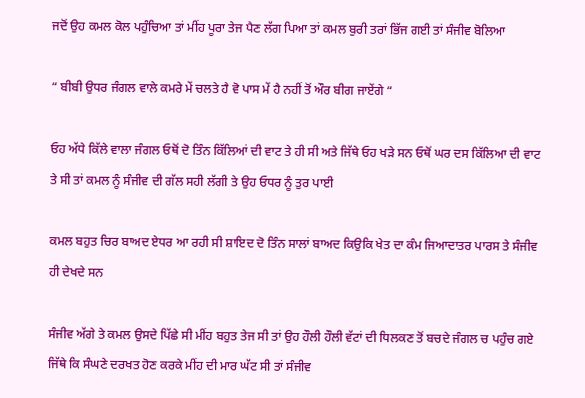ਜਦੋਂ ਉਹ ਕਮਲ ਕੋਲ ਪਹੁੰਚਿਆ ਤਾਂ ਮੀਂਹ ਪੂਰਾ ਤੇਜ ਪੈਣ ਲੱਗ ਪਿਆ ਤਾਂ ਕਮਲ ਬੁਰੀ ਤਰਾਂ ਭਿੱਜ ਗਈ ਤਾਂ ਸੰਜੀਵ ਬੋਲਿਆ

“ ਬੀਬੀ ਉਧਰ ਜੰਗਲ ਵਾਲੇ ਕਮਰੇ ਮੇਂ ਚਲਤੇ ਹੈ ਵੋ ਪਾਸ ਮੇਂ ਹੈ ਨਹੀਂ ਤੋਂ ਔਰ ਬੀਗ ਜਾਏਂਗੇ “

ਓਹ ਅੱਧੇ ਕਿੱਲੇ ਵਾਲਾ ਜੰਗਲ ਓਥੋਂ ਦੋ ਤਿੰਨ ਕਿੱਲਿਆਂ ਦੀ ਵਾਟ ਤੇ ਹੀ ਸੀ ਅਤੇ ਜਿੱਥੇ ਓਹ ਖੜੇ ਸਨ ਓਥੋਂ ਘਰ ਦਸ ਕਿੱਲਿਆ ਦੀ ਵਾਟ ਤੇ ਸੀ ਤਾਂ ਕਮਲ ਨੂੰ ਸੰਜੀਵ ਦੀ ਗੱਲ ਸਹੀ ਲੱਗੀ ਤੇ ਉਹ ਓਧਰ ਨੂੰ ਤੁਰ ਪਾਈ

ਕਮਲ ਬਹੁਤ ਚਿਰ ਬਾਅਦ ਏਧਰ ਆ ਰਹੀ ਸੀ ਸ਼ਾਇਦ ਦੋ ਤਿੰਨ ਸਾਲਾਂ ਬਾਅਦ ਕਿਉਕਿ ਖੇਤ ਦਾ ਕੰਮ ਜਿਆਦਾਤਰ ਪਾਰਸ ਤੇ ਸੰਜੀਵ ਹੀ ਦੇਖਦੇ ਸਨ

ਸੰਜੀਵ ਅੱਗੇ ਤੇ ਕਮਲ ਉਸਦੇ ਪਿੱਛੇ ਸੀ ਮੀਂਹ ਬਹੁਤ ਤੇਜ ਸੀ ਤਾਂ ਉਹ ਹੌਲੀ ਹੌਲੀ ਵੱਟਾਂ ਦੀ ਧਿਲਕਣ ਤੋਂ ਬਚਦੇ ਜੰਗਲ ਚ ਪਹੁੰਚ ਗਏ
ਜਿੱਥੇ ਕਿ ਸੰਘਣੇ ਦਰਖਤ ਹੋਣ ਕਰਕੇ ਮੀਂਹ ਦੀ ਮਾਰ ਘੱਟ ਸੀ ਤਾਂ ਸੰਜੀਵ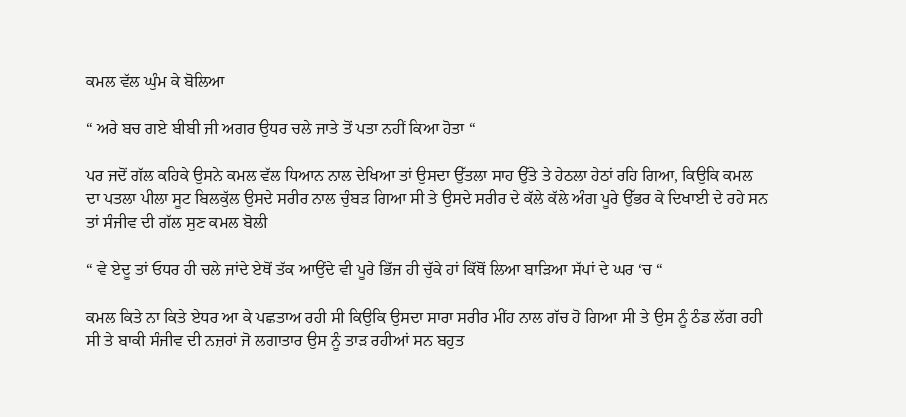ਕਮਲ ਵੱਲ ਘੁੰਮ ਕੇ ਬੋਲਿਆ

“ ਅਰੇ ਬਚ ਗਏ ਬੀਬੀ ਜੀ ਅਗਰ ਉਧਰ ਚਲੇ ਜਾਤੇ ਤੋਂ ਪਤਾ ਨਹੀਂ ਕਿਆ ਹੋਤਾ “

ਪਰ ਜਦੋਂ ਗੱਲ ਕਹਿਕੇ ਉਸਨੇ ਕਮਲ ਵੱਲ ਧਿਆਨ ਨਾਲ ਦੇਖਿਆ ਤਾਂ ਉਸਦਾ ਉੱਤਲਾ ਸਾਹ ਉੱਤੇ ਤੇ ਹੇਠਲਾ ਹੇਠਾਂ ਰਹਿ ਗਿਆ, ਕਿਉਕਿ ਕਮਲ ਦਾ ਪਤਲਾ ਪੀਲਾ ਸੂਟ ਬਿਲਕੁੱਲ ਉਸਦੇ ਸਰੀਰ ਨਾਲ ਚੁੰਬੜ ਗਿਆ ਸੀ ਤੇ ਉਸਦੇ ਸਰੀਰ ਦੇ ਕੱਲੇ ਕੱਲੇ ਅੰਗ ਪੂਰੇ ਉੱਭਰ ਕੇ ਦਿਖਾਈ ਦੇ ਰਹੇ ਸਨ ਤਾਂ ਸੰਜੀਵ ਦੀ ਗੱਲ ਸੁਣ ਕਮਲ ਬੋਲੀ

“ ਵੇ ਏਦੂ ਤਾਂ ਓਧਰ ਹੀ ਚਲੇ ਜਾਂਦੇ ਏਥੋਂ ਤੱਕ ਆਉਂਦੇ ਵੀ ਪੂਰੇ ਭਿੱਜ ਹੀ ਚੁੱਕੇ ਹਾਂ ਕਿੱਥੋਂ ਲਿਆ ਬਾੜਿਆ ਸੱਪਾਂ ਦੇ ਘਰ ‘ਚ “

ਕਮਲ ਕਿਤੇ ਨਾ ਕਿਤੇ ਏਧਰ ਆ ਕੇ ਪਛਤਾਅ ਰਹੀ ਸੀ ਕਿਉਕਿ ਉਸਦਾ ਸਾਰਾ ਸਰੀਰ ਮੀਂਹ ਨਾਲ ਗੱਚ ਹੋ ਗਿਆ ਸੀ ਤੇ ਉਸ ਨੂੰ ਠੰਡ ਲੱਗ ਰਹੀ ਸੀ ਤੇ ਬਾਕੀ ਸੰਜੀਵ ਦੀ ਨਜ਼ਰਾਂ ਜੋ ਲਗਾਤਾਰ ਉਸ ਨੂੰ ਤਾੜ ਰਹੀਆਂ ਸਨ ਬਹੁਤ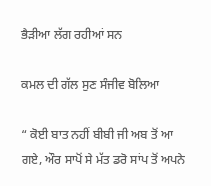ਭੈੜੀਆ ਲੱਗ ਰਹੀਆਂ ਸਨ

ਕਮਲ ਦੀ ਗੱਲ ਸੁਣ ਸੰਜੀਵ ਬੋਲਿਆ

“ ਕੋਈ ਬਾਤ ਨਹੀਂ ਬੀਬੀ ਜੀ ਅਬ ਤੋਂ ਆ ਗਏ, ਔਰ ਸਾਪੋਂ ਸੇ ਮੱਤ ਡਰੋ ਸਾਂਪ ਤੋਂ ਅਪਨੇ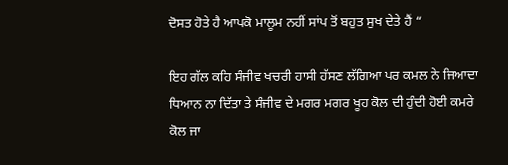ਦੋਸਤ ਹੋਤੇ ਹੈ ਆਪਕੋ ਮਾਲੂਮ ਨਹੀਂ ਸਾਂਪ ਤੋਂ ਬਹੁਤ ਸੁਖ ਦੇਤੇ ਹੈਂ “

ਇਹ ਗੱਲ ਕਹਿ ਸੰਜੀਵ ਖਚਰੀ ਹਾਸੀ ਹੱਸਣ ਲੱਗਿਆ ਪਰ ਕਮਲ ਨੇ ਜਿਆਦਾ ਧਿਆਨ ਨਾ ਦਿੱਤਾ ਤੇ ਸੰਜੀਵ ਦੇ ਮਗਰ ਮਗਰ ਖੂਹ ਕੋਲ ਦੀ ਹੁੰਦੀ ਹੋਈ ਕਮਰੇ ਕੋਲ ਜਾ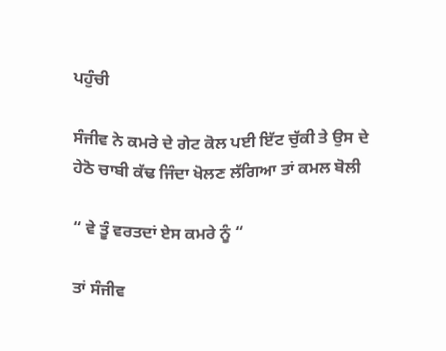ਪਹੁੰਚੀ

ਸੰਜੀਵ ਨੇ ਕਮਰੇ ਦੇ ਗੇਟ ਕੋਲ ਪਈ ਇੱਟ ਚੁੱਕੀ ਤੇ ਉਸ ਦੇ ਹੇਠੋ ਚਾਬੀ ਕੱਢ ਜਿੰਦਾ ਖੋਲਣ ਲੱਗਿਆ ਤਾਂ ਕਮਲ ਬੋਲੀ

“ ਵੇ ਤੂੰ ਵਰਤਦਾਂ ਏਸ ਕਮਰੇ ਨੂੰ “

ਤਾਂ ਸੰਜੀਵ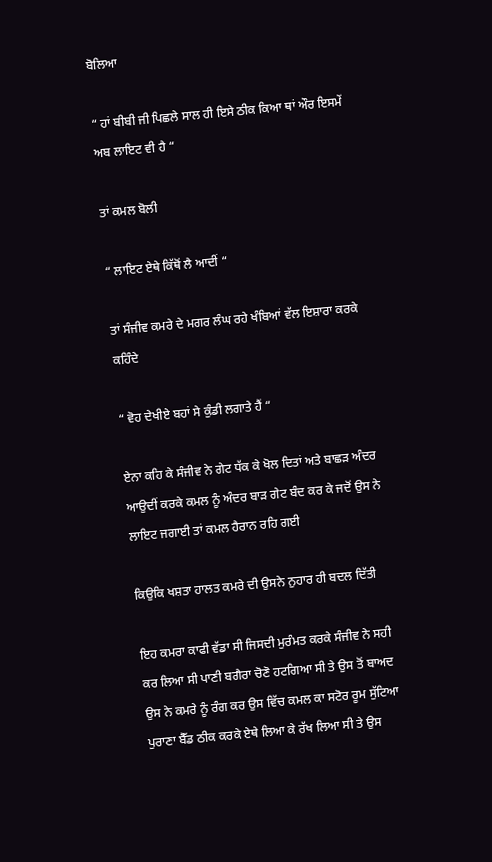ਬੋਲਿਆ

“ ਹਾਂ ਬੀਬੀ ਜੀ ਪਿਛਲੇ ਸਾਲ ਹੀ ਇਸੇ ਠੀਕ ਕਿਆ ਥਾਂ ਔਰ ਇਸਮੇਂ ਅਬ ਲਾਇਟ ਵੀ ਹੈ “

ਤਾਂ ਕਮਲ ਬੋਲੀ

“ ਲਾਇਟ ਏਥੇ ਕਿੱਥੋਂ ਲੈ ਆਦੀਂ “

ਤਾਂ ਸੰਜੀਵ ਕਮਰੇ ਦੇ ਮਗਰ ਲੰਘ ਰਹੇ ਖੰਬਿਆਂ ਵੱਲ ਇਸ਼ਾਰਾ ਕਰਕੇ ਕਹਿੰਦੇ

“ ਵੋਹ ਦੇਖੀਏ ਬਹਾਂ ਸੇ ਕੁੰਡੀ ਲਗਾਤੇ ਹੈਂ “

ਏਨਾ ਕਹਿ ਕੇ ਸੰਜੀਵ ਨੇ ਗੇਟ ਧੱਕ ਕੇ ਖੋਲ ਦਿਤਾਂ ਅਤੇ ਬਾਛੜ ਅੰਦਰ ਆਉਦੀਂ ਕਰਕੇ ਕਮਲ ਨੂੰ ਅੰਦਰ ਬਾੜ ਗੇਟ ਬੰਦ ਕਰ ਕੇ ਜਦੋਂ ਉਸ ਨੇ ਲਾਇਟ ਜਗਾਈ ਤਾਂ ਕਮਲ ਹੈਰਾਨ ਰਹਿ ਗਈ

ਕਿਉਕਿ ਖਸ਼ਤਾ ਹਾਲਤ ਕਮਰੇ ਦੀ ਉਸਨੇ ਨੁਹਾਰ ਹੀ ਬਦਲ ਦਿੱਤੀ

ਇਹ ਕਮਰਾ ਕਾਫੀ ਵੱਡਾ ਸੀ ਜਿਸਦੀ ਮੁਰੰਮਤ ਕਰਕੇ ਸੰਜੀਵ ਨੇ ਸਹੀ ਕਰ ਲਿਆ ਸੀ ਪਾਣੀ ਬਗੈਰਾ ਚੋਣੋ ਹਟਗਿਆ ਸੀ ਤੇ ਉਸ ਤੋਂ ਬਾਅਦ ਉਸ ਨੇ ਕਮਰੇ ਨੂੰ ਰੰਗ ਕਰ ਉਸ ਵਿੱਚ ਕਮਲ ਕਾ ਸਟੋਰ ਰੂਮ ਸੁੱਟਿਆ ਪੁਰਾਣਾ ਬੈੱਡ ਠੀਕ ਕਰਕੇ ਏਥੇ ਲਿਆ ਕੇ ਰੱਖ ਲਿਆ ਸੀ ਤੇ ਉਸ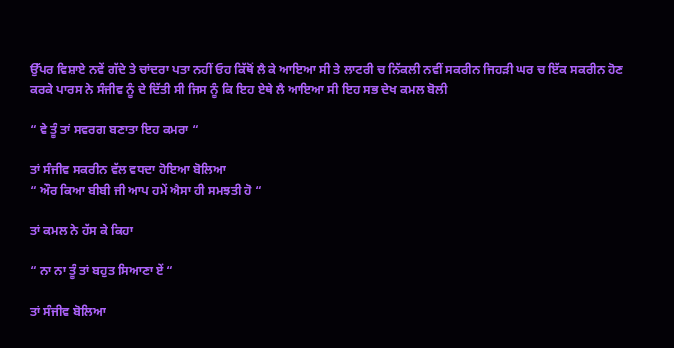ਉੱਪਰ ਵਿਸ਼ਾਏ ਨਵੇਂ ਗੱਦੇ ਤੇ ਚਾਂਦਰਾ ਪਤਾ ਨਹੀਂ ਓਹ ਕਿੱਥੋਂ ਲੈ ਕੇ ਆਇਆ ਸੀ ਤੇ ਲਾਟਰੀ ਚ ਨਿੱਕਲੀ ਨਵੀਂ ਸਕਰੀਨ ਜਿਹੜੀ ਘਰ ਚ ਇੱਕ ਸਕਰੀਨ ਹੋਣ ਕਰਕੇ ਪਾਰਸ ਨੇ ਸੰਜੀਵ ਨੂੰ ਦੇ ਦਿੱਤੀ ਸੀ ਜਿਸ ਨੂੰ ਕਿ ਇਹ ਏਥੇ ਲੈ ਆਇਆ ਸੀ ਇਹ ਸਭ ਦੇਖ ਕਮਲ ਬੋਲੀ

“ ਵੇ ਤੂੰ ਤਾਂ ਸਵਰਗ ਬਣਾਤਾ ਇਹ ਕਮਰਾ “

ਤਾਂ ਸੰਜੀਵ ਸਕਰੀਨ ਵੱਲ ਵਧਦਾ ਹੋਇਆ ਬੋਲਿਆ
“ ਔਰ ਕਿਆ ਬੀਬੀ ਜੀ ਆਪ ਹਮੇਂ ਐਸਾ ਹੀ ਸਮਝਤੀ ਹੋ “

ਤਾਂ ਕਮਲ ਨੇ ਹੱਸ ਕੇ ਕਿਹਾ

“ ਨਾ ਨਾ ਤੂੰ ਤਾਂ ਬਹੁਤ ਸਿਆਣਾ ਏਂ “

ਤਾਂ ਸੰਜੀਵ ਬੋਲਿਆ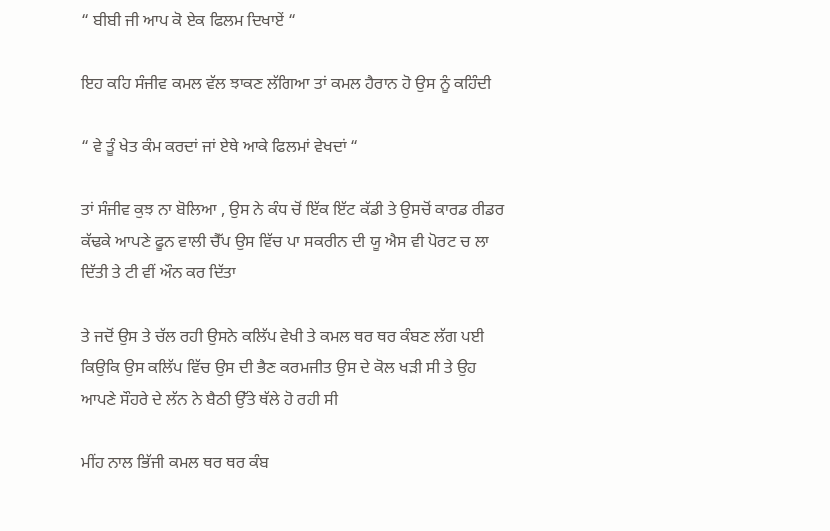“ ਬੀਬੀ ਜੀ ਆਪ ਕੋ ਏਕ ਫਿਲਮ ਦਿਖਾਏਂ “

ਇਹ ਕਹਿ ਸੰਜੀਵ ਕਮਲ ਵੱਲ ਝਾਕਣ ਲੱਗਿਆ ਤਾਂ ਕਮਲ ਹੈਰਾਨ ਹੋ ਉਸ ਨੂੰ ਕਹਿੰਦੀ

“ ਵੇ ਤੂੰ ਖੇਤ ਕੰਮ ਕਰਦਾਂ ਜਾਂ ਏਥੇ ਆਕੇ ਫਿਲਮਾਂ ਵੇਖਦਾਂ “

ਤਾਂ ਸੰਜੀਵ ਕੁਝ ਨਾ ਬੋਲਿਆ , ਉਸ ਨੇ ਕੰਧ ਚੋਂ ਇੱਕ ਇੱਟ ਕੱਡੀ ਤੇ ਉਸਚੋਂ ਕਾਰਡ ਰੀਡਰ ਕੱਢਕੇ ਆਪਣੇ ਫੂਨ ਵਾਲੀ ਚੈੱਪ ਉਸ ਵਿੱਚ ਪਾ ਸਕਰੀਨ ਦੀ ਯੂ ਐਸ ਵੀ ਪੋਰਟ ਚ ਲਾ ਦਿੱਤੀ ਤੇ ਟੀ ਵੀਂ ਔਨ ਕਰ ਦਿੱਤਾ

ਤੇ ਜਦੋਂ ਉਸ ਤੇ ਚੱਲ ਰਹੀ ਉਸਨੇ ਕਲਿੱਪ ਵੇਖੀ ਤੇ ਕਮਲ ਥਰ ਥਰ ਕੰਬਣ ਲੱਗ ਪਈ ਕਿਉਕਿ ਉਸ ਕਲਿੱਪ ਵਿੱਚ ਉਸ ਦੀ ਭੈਣ ਕਰਮਜੀਤ ਉਸ ਦੇ ਕੋਲ ਖੜੀ ਸੀ ਤੇ ਉਹ ਆਪਣੇ ਸੌਹਰੇ ਦੇ ਲੱਨ ਨੇ ਬੈਠੀ ਉੱਤੇ ਥੱਲੇ ਹੋ ਰਹੀ ਸੀ

ਮੀਂਹ ਨਾਲ ਭਿੱਜੀ ਕਮਲ ਥਰ ਥਰ ਕੰਬ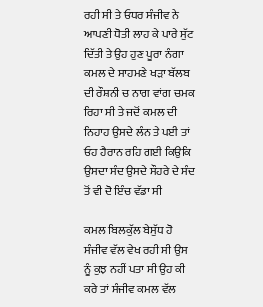ਰਹੀ ਸੀ ਤੇ ਓਧਰ ਸੰਜੀਵ ਨੇ ਆਪਣੀ ਧੋਤੀ ਲਾਹ ਕੇ ਪਾਰੇ ਸੁੱਟ ਦਿੱਤੀ ਤੇ ਉਹ ਹੁਣ ਪੂਰਾ ਨੰਗਾ ਕਮਲ ਦੇ ਸਾਹਮਣੇ ਖੜਾ ਬੱਲਬ ਦੀ ਰੌਸ਼ਨੀ ਚ ਨਾਗ ਵਾਂਗ ਚਮਕ ਰਿਹਾ ਸੀ ਤੇ ਜਦੋਂ ਕਮਲ ਦੀ ਨਿਹਾਹ ਉਸਦੇ ਲੰਨ ਤੇ ਪਈ ਤਾਂ ਓਹ ਹੈਰਾਨ ਰਹਿ ਗਈ ਕਿਉਕਿ ਉਸਦਾ ਸੰਦ ਉਸਦੇ ਸੌਹਰੇ ਦੇ ਸੰਦ ਤੋਂ ਵੀ ਦੋ ਇੰਚ ਵੱਡਾ ਸੀ

ਕਮਲ ਬਿਲਕੁੱਲ ਬੇਸੁੱਧ ਹੋ ਸੰਜੀਵ ਵੱਲ ਵੇਖ ਰਹੀ ਸੀ ਉਸ ਨੂੰ ਕੁਝ ਨਹੀਂ ਪਤਾ ਸੀ ਉਹ ਕੀ ਕਰੇ ਤਾਂ ਸੰਜੀਵ ਕਮਲ ਵੱਲ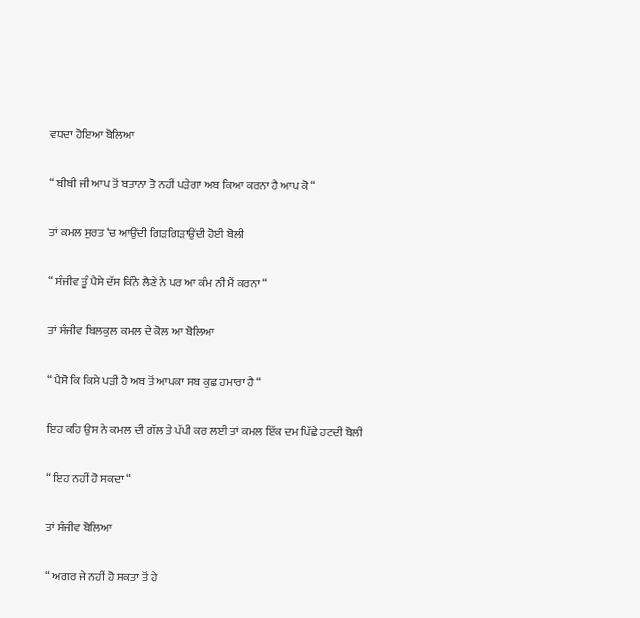ਵਧਦਾ ਹੋਇਆ ਬੋਲਿਆ

“ ਬੀਬੀ ਜੀ ਆਪ ਤੋਂ ਬਤਾਨਾ ਤੋ ਨਹੀਂ ਪੜੇਗਾ ਅਬ ਕਿਆ ਕਰਨਾ ਹੈ ਆਪ ਕੋ “

ਤਾਂ ਕਮਲ ਸੁਰਤ ‘ਚ ਆਉਂਦੀ ਗਿੜਗਿੜਾਉਂਦੀ ਹੋਈ ਬੋਲੀ

“ ਸੰਜੀਵ ਤੂੰ ਪੈਸੇ ਦੱਸ ਕਿੰਨੇ ਲੈਣੇ ਨੇ ਪਰ ਆ ਕੰਮ ਨੀ ਮੈਂ ਕਰਨਾ “

ਤਾਂ ਸੰਜੀਵ ਬਿਲਕੁਲ ਕਮਲ ਦੇ ਕੋਲ ਆ ਬੋਲਿਆ

“ ਪੈਸੋ ਕਿ ਕਿਸੇ ਪੜੀ ਹੈ ਅਬ ਤੋਂ ਆਪਕਾ ਸਬ ਕੁਛ ਹਮਾਰਾ ਹੈ “

ਇਹ ਕਹਿ ਉਸ ਨੇ ਕਮਲ ਦੀ ਗੱਲ ਤੇ ਪੱਪੀ ਕਰ ਲਈ ਤਾਂ ਕਮਲ ਇੱਕ ਦਮ ਪਿੱਛੇ ਹਟਦੀ ਬੋਲੀ

“ ਇਹ ਨਹੀਂ ਹੋ ਸਕਦਾ “

ਤਾਂ ਸੰਜੀਵ ਬੋਲਿਆ

“ ਅਗਰ ਜੇ ਨਹੀਂ ਹੋ ਸਕਤਾ ਤੋਂ ਹੇ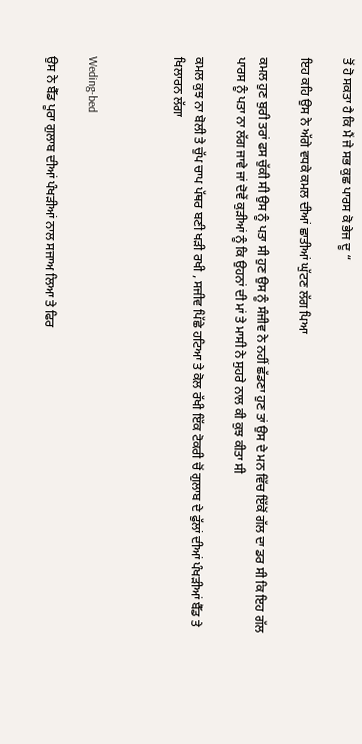ਤੋਂ ਹੋ ਸਕਤਾ ਹੈ ਕਿ ਮੈਂ ਜੇ ਸਭ ਕੁਛ ਪਾਰਸ ਕੋ ਭੇਜ ਦੂ “

ਇਹ ਕਹਿ ਉਸ ਨੇ ਅੱਗੇ ਵਧਕੇ ਕਮਲ ਦੀਆਂ ਛਾਤੀਆਂ ਘੁੱਟਣ ਲੱਗ ਪਿਆ

ਕਮਲ ਹੁਣ ਬੁਰੀ ਤਰਾਂ ਫਸ ਚੁੱਕੀ ਸੀ ਉਸ ਨੂੰ ਪਤਾ ਸੀ ਹੁਣ ਉਸ ਨੂੰ ਸੰਜੀਵ ਨੇ ਨਹੀਂ ਛੱਡਣਾ ਹੁਣ ਤਾਂ ਉਸ ਦੇ ਮਨ ਵਿੱਚ ਇੱਕੋਂ ਗੱਲ ਦਾ ਡਰ ਸੀ ਕਿ ਇਹ ਗੱਲ ਪਾਰਸ ਨੂੰ ਪਤਾ ਨਾ ਲੱਗ ਜਾਵੇ ਜਾਂ ਦੋਵੇਂ ਕੁੜੀਆਂ ਨੂੰ ਕਿ ਉਹਨਾਂ ਦੀ ਮਾਂ ਤੇ ਮਾਸੀ ਨੇ ਸੁਹਰੇ ਨਾਲ ਕੀ ਕੁਝ ਕੀਤਾ ਸੀ

ਕਮਲ ਕੁਝ ਨਾ ਬੋਲੀ ਤੇ ਚੁੱਪ ਚਾਪ ਪੱਥਰ ਬਣੀ ਖੜੀ ਰਖੀ , ਸਜੀਵ ਪਿੱਛੇ ਹਟਿਆ ਤੇ ਕੋਲ ਰੱਖੀ ਇੱਕ ਟੋਕਰੀ ਚੋਂ ਗੁਲਾਬ ਦੇ ਫੁੱਲਾਂ ਦੀਆਂ ਪੰਖੜੀਆਂ ਬੈੱਡ ਤੇ ਖਿਲਾਰਨ ਲੱਗਾ



Weding-bed

ਉਸ ਨੇ ਬੈੱਡ ਪੂਰਾ ਗੁਲਾਬ ਦੀਆਂ ਪੰਖੜੀਆਂ ਨਾਲ ਸਜਾਅ ਲਿਆ ਤੇ ਫਿਰ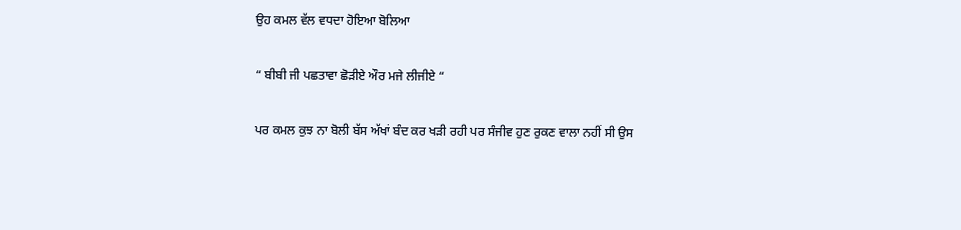ਉਹ ਕਮਲ ਵੱਲ ਵਧਦਾ ਹੋਇਆ ਬੋਲਿਆ

“ ਬੀਬੀ ਜੀ ਪਛਤਾਵਾ ਛੋੜੀਏ ਔਰ ਮਜੇ ਲੀਜੀਏ “

ਪਰ ਕਮਲ ਕੁਝ ਨਾ ਬੋਲੀ ਬੱਸ ਅੱਖਾਂ ਬੰਦ ਕਰ ਖੜੀ ਰਹੀ ਪਰ ਸੰਜੀਵ ਹੁਣ ਰੁਕਣ ਵਾਲਾ ਨਹੀਂ ਸੀ ਉਸ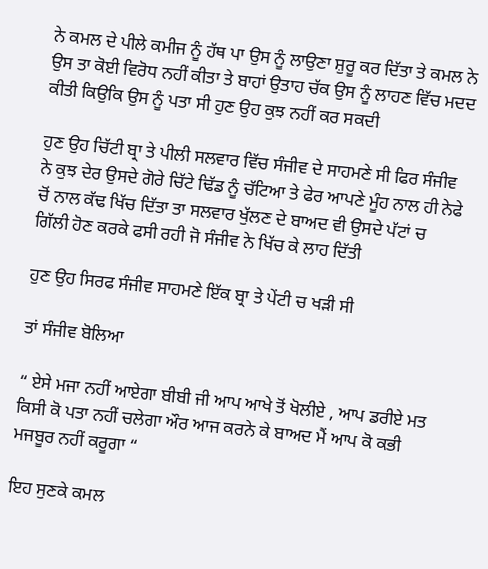ਨੇ ਕਮਲ ਦੇ ਪੀਲੇ ਕਮੀਜ ਨੂੰ ਹੱਥ ਪਾ ਉਸ ਨੂੰ ਲਾਉਣਾ ਸ਼ੁਰੂ ਕਰ ਦਿੱਤਾ ਤੇ ਕਮਲ ਨੇ ਉਸ ਤਾ ਕੋਈ ਵਿਰੋਧ ਨਹੀਂ ਕੀਤਾ ਤੇ ਬਾਹਾਂ ਉਤਾਹ ਚੱਕ ਉਸ ਨੂੰ ਲਾਹਣ ਵਿੱਚ ਮਦਦ ਕੀਤੀ ਕਿਉਕਿ ਉਸ ਨੂੰ ਪਤਾ ਸੀ ਹੁਣ ਉਹ ਕੁਝ ਨਹੀਂ ਕਰ ਸਕਦੀ

ਹੁਣ ਉਹ ਚਿੱਟੀ ਬ੍ਰਾ ਤੇ ਪੀਲੀ ਸਲਵਾਰ ਵਿੱਚ ਸੰਜੀਵ ਦੇ ਸਾਹਮਣੇ ਸੀ ਫਿਰ ਸੰਜੀਵ ਨੇ ਕੁਝ ਦੇਰ ਉਸਦੇ ਗੋਰੇ ਚਿੱਟੇ ਢਿੱਡ ਨੂੰ ਚੱਟਿਆ ਤੇ ਫੇਰ ਆਪਣੇ ਮੂੰਹ ਨਾਲ ਹੀ ਨੇਫੇ ਚੋਂ ਨਾਲ ਕੱਢ ਖਿੱਚ ਦਿੱਤਾ ਤਾ ਸਲਵਾਰ ਖੁੱਲਣ ਦੇ ਬਾਅਦ ਵੀ ਉਸਦੇ ਪੱਟਾਂ ਚ ਗਿੱਲੀ ਹੋਣ ਕਰਕੇ ਫਸੀ ਰਹੀ ਜੋ ਸੰਜੀਵ ਨੇ ਖਿੱਚ ਕੇ ਲਾਹ ਦਿੱਤੀ

ਹੁਣ ਉਹ ਸਿਰਫ ਸੰਜੀਵ ਸਾਹਮਣੇ ਇੱਕ ਬ੍ਰਾ ਤੇ ਪੇਂਟੀ ਚ ਖੜੀ ਸੀ

ਤਾਂ ਸੰਜੀਵ ਬੋਲਿਆ

“ ਏਸੇ ਮਜਾ ਨਹੀਂ ਆਏਗਾ ਬੀਬੀ ਜੀ ਆਪ ਆਖੇ ਤੋਂ ਖੋਲੀਏ , ਆਪ ਡਰੀਏ ਮਤ ਕਿਸੀ ਕੋ ਪਤਾ ਨਹੀਂ ਚਲੇਗਾ ਔਰ ਆਜ ਕਰਨੇ ਕੇ ਬਾਅਦ ਮੈਂ ਆਪ ਕੋ ਕਭੀ ਮਜਬੂਰ ਨਹੀਂ ਕਰੂਗਾ “

ਇਹ ਸੁਣਕੇ ਕਮਲ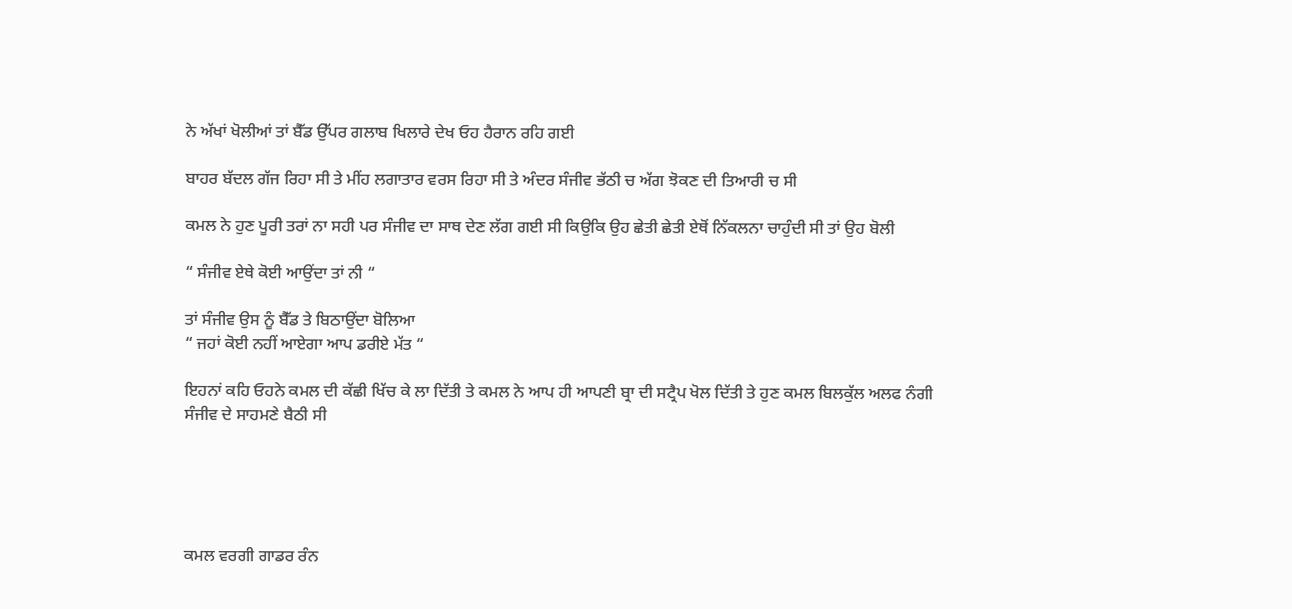ਨੇ ਅੱਖਾਂ ਖੋਲੀਆਂ ਤਾਂ ਬੈੱਡ ਉੱਪਰ ਗਲਾਬ ਖਿਲਾਰੇ ਦੇਖ ਓਹ ਹੈਰਾਨ ਰਹਿ ਗਈ

ਬਾਹਰ ਬੱਦਲ ਗੱਜ ਰਿਹਾ ਸੀ ਤੇ ਮੀਂਹ ਲਗਾਤਾਰ ਵਰਸ ਰਿਹਾ ਸੀ ਤੇ ਅੰਦਰ ਸੰਜੀਵ ਭੱਠੀ ਚ ਅੱਗ ਝੋਕਣ ਦੀ ਤਿਆਰੀ ਚ ਸੀ

ਕਮਲ ਨੇ ਹੁਣ ਪੂਰੀ ਤਰਾਂ ਨਾ ਸਹੀ ਪਰ ਸੰਜੀਵ ਦਾ ਸਾਥ ਦੇਣ ਲੱਗ ਗਈ ਸੀ ਕਿਉਕਿ ਉਹ ਛੇਤੀ ਛੇਤੀ ਏਥੋਂ ਨਿੱਕਲਨਾ ਚਾਹੁੰਦੀ ਸੀ ਤਾਂ ਉਹ ਬੋਲੀ

“ ਸੰਜੀਵ ਏਥੇ ਕੋਈ ਆਉਂਦਾ ਤਾਂ ਨੀ “

ਤਾਂ ਸੰਜੀਵ ਉਸ ਨੂੰ ਬੈੱਡ ਤੇ ਬਿਠਾਉਂਦਾ ਬੋਲਿਆ
“ ਜਹਾਂ ਕੋਈ ਨਹੀਂ ਆਏਗਾ ਆਪ ਡਰੀਏ ਮੱਤ “

ਇਹਨਾਂ ਕਹਿ ਓਹਨੇ ਕਮਲ ਦੀ ਕੱਛੀ ਖਿੱਚ ਕੇ ਲਾ ਦਿੱਤੀ ਤੇ ਕਮਲ ਨੇ ਆਪ ਹੀ ਆਪਣੀ ਬ੍ਰਾ ਦੀ ਸਟ੍ਰੈਪ ਖੋਲ ਦਿੱਤੀ ਤੇ ਹੁਣ ਕਮਲ ਬਿਲਕੁੱਲ ਅਲਫ ਨੰਗੀ ਸੰਜੀਵ ਦੇ ਸਾਹਮਣੇ ਬੈਠੀ ਸੀ





ਕਮਲ ਵਰਗੀ ਗਾਡਰ ਰੰਨ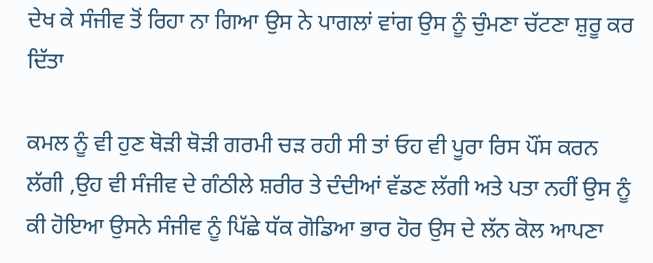ਦੇਖ ਕੇ ਸੰਜੀਵ ਤੋਂ ਰਿਹਾ ਨਾ ਗਿਆ ਉਸ ਨੇ ਪਾਗਲਾਂ ਵਾਂਗ ਉਸ ਨੂੰ ਚੁੰਮਣਾ ਚੱਟਣਾ ਸ਼ੁਰੂ ਕਰ ਦਿੱਤਾ

ਕਮਲ ਨੂੰ ਵੀ ਹੁਣ ਥੋੜੀ ਥੋੜੀ ਗਰਮੀ ਚੜ ਰਹੀ ਸੀ ਤਾਂ ਓਹ ਵੀ ਪੂਰਾ ਰਿਸ ਪੌਂਸ ਕਰਨ ਲੱਗੀ ,ਉਹ ਵੀ ਸੰਜੀਵ ਦੇ ਗੰਠੀਲੇ ਸ਼ਰੀਰ ਤੇ ਦੰਦੀਆਂ ਵੱਡਣ ਲੱਗੀ ਅਤੇ ਪਤਾ ਨਹੀਂ ਉਸ ਨੂੰ ਕੀ ਹੋਇਆ ਉਸਨੇ ਸੰਜੀਵ ਨੂੰ ਪਿੱਛੇ ਧੱਕ ਗੋਡਿਆ ਭਾਰ ਹੋਰ ਉਸ ਦੇ ਲੱਨ ਕੋਲ ਆਪਣਾ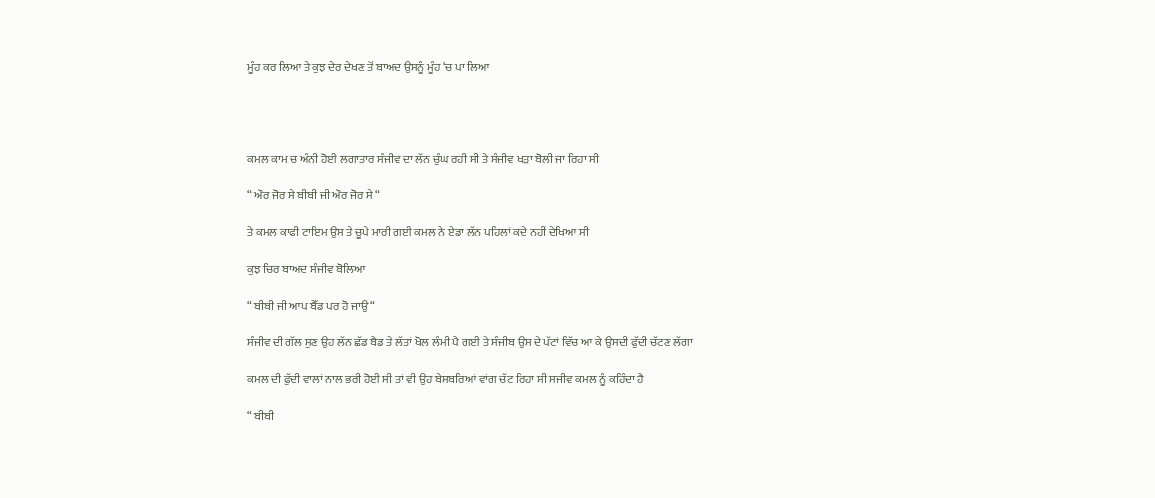ਮੂੰਹ ਕਰ ਲਿਆ ਤੇ ਕੁਝ ਦੇਰ ਦੇਖਣ ਤੋਂ ਬਾਅਦ ਉਸਨੂੰ ਮੂੰਹ ‘ਚ ਪਾ ਲਿਆ




ਕਮਲ ਕਾਮ ਚ ਅੰਨੀ ਹੋਈ ਲਗਾਤਾਰ ਸੰਜੀਵ ਦਾ ਲੱਨ ਚੁੰਘ ਰਹੀ ਸੀ ਤੇ ਸੰਜੀਵ ਖੜਾ ਬੋਲੀ ਜਾ ਰਿਹਾ ਸੀ

“ ਔਰ ਜੋਰ ਸੇ ਬੀਬੀ ਜੀ ਔਰ ਜੋਰ ਸੇ “

ਤੇ ਕਮਲ ਕਾਫੀ ਟਾਇਮ ਉਸ ਤੇ ਚੂਪੇ ਮਾਰੀ ਗਈ ਕਮਲ ਨੇ ਏਡਾ ਲੱਨ ਪਹਿਲਾਂ ਕਦੇ ਨਹੀਂ ਦੇਖਿਆ ਸੀ

ਕੁਝ ਚਿਰ ਬਾਅਦ ਸੰਜੀਵ ਬੋਲਿਆ

“ ਬੀਬੀ ਜੀ ਆਪ ਬੈੱਡ ਪਰ ਹੋ ਜਾਉ “

ਸੰਜੀਵ ਦੀ ਗੱਲ ਸੁਣ ਉਹ ਲੱਨ ਛੱਡ ਬੈਡ ਤੇ ਲੱਤਾਂ ਖੋਲ ਲੰਮੀ ਪੈ ਗਈ ਤੇ ਸੰਜੀਬ ਉਸ ਦੇ ਪੱਟਾਂ ਵਿੱਚ ਆ ਕੇ ਉਸਦੀ ਫੁੱਦੀ ਚੱਟਣ ਲੱਗਾ

ਕਮਲ ਦੀ ਫੁੱਦੀ ਵਾਲਾਂ ਨਾਲ ਭਰੀ ਹੋਈ ਸੀ ਤਾਂ ਵੀ ਉਹ ਬੇਸਬਰਿਆਂ ਵਾਂਗ ਚੱਟ ਰਿਹਾ ਸੀ ਸਜੀਵ ਕਮਲ ਨੂੰ ਕਹਿੰਦਾ ਹੈ

“ ਬੀਬੀ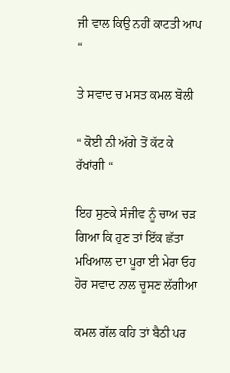ਜੀ ਵਾਲ ਕਿਉ ਨਹੀਂ ਕਾਟਤੀ ਆਪ “

ਤੇ ਸਵਾਦ ਚ ਮਸਤ ਕਮਲ ਬੋਲੀ

“ ਕੋਈ ਨੀ ਅੱਗੇ ਤੋਂ ਕੱਟ ਕੇ ਰੱਖਾਂਗੀ “

ਇਹ ਸੁਣਕੇ ਸੰਜੀਵ ਨੂੰ ਚਾਅ ਚੜ ਗਿਆ ਕਿ ਹੁਣ ਤਾਂ ਇੱਕ ਛੱਤਾ ਮਖਿਆਲ ਦਾ ਪੂਰਾ ਈ ਮੇਰਾ ਓਹ ਹੋਰ ਸਵਾਦ ਨਾਲ ਚੂਸਣ ਲੱਗੀਆ

ਕਮਲ ਗੱਲ ਕਹਿ ਤਾਂ ਬੈਠੀ ਪਰ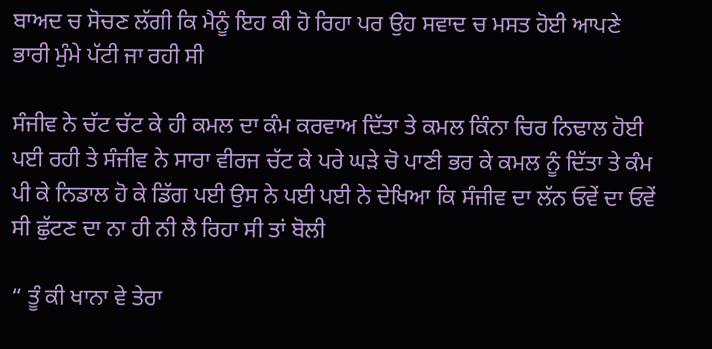ਬਾਅਦ ਚ ਸੋਚਣ ਲੱਗੀ ਕਿ ਮੈਨੂੰ ਇਹ ਕੀ ਹੋ ਰਿਹਾ ਪਰ ਉਹ ਸਵਾਦ ਚ ਮਸਤ ਹੋਈ ਆਪਣੇ ਭਾਰੀ ਮੁੰਮੇ ਪੱਟੀ ਜਾ ਰਹੀ ਸੀ

ਸੰਜੀਵ ਨੇ ਚੱਟ ਚੱਟ ਕੇ ਹੀ ਕਮਲ ਦਾ ਕੰਮ ਕਰਵਾਅ ਦਿੱਤਾ ਤੇ ਕਮਲ ਕਿੰਨਾ ਚਿਰ ਨਿਢਾਲ ਹੋਈ ਪਈ ਰਹੀ ਤੇ ਸੰਜੀਵ ਨੇ ਸਾਰਾ ਵੀਰਜ ਚੱਟ ਕੇ ਪਰੇ ਘੜੇ ਚੋ ਪਾਣੀ ਭਰ ਕੇ ਕਮਲ ਨੂੰ ਦਿੱਤਾ ਤੇ ਕੰਮ ਪੀ ਕੇ ਨਿਡਾਲ ਹੋ ਕੇ ਡਿੱਗ ਪਈ ਉਸ ਨੇ ਪਈ ਪਈ ਨੇ ਦੇਖਿਆ ਕਿ ਸੰਜੀਵ ਦਾ ਲੱਨ ਓਵੇਂ ਦਾ ਓਵੇਂ ਸੀ ਛੁੱਟਣ ਦਾ ਨਾ ਹੀ ਨੀ ਲੈ ਰਿਹਾ ਸੀ ਤਾਂ ਬੋਲੀ

“ ਤੂੰ ਕੀ ਖਾਨਾ ਵੇ ਤੇਰਾ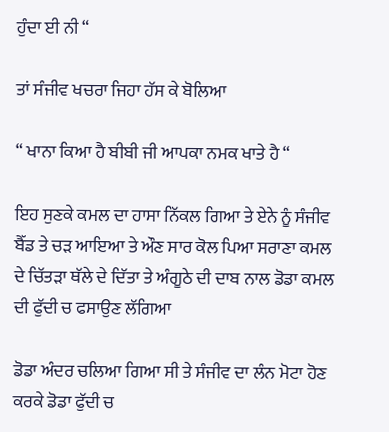ਹੁੰਦਾ ਈ ਨੀ “

ਤਾਂ ਸੰਜੀਵ ਖਚਰਾ ਜਿਹਾ ਹੱਸ ਕੇ ਬੋਲਿਆ

“ ਖਾਨਾ ਕਿਆ ਹੈ ਬੀਬੀ ਜੀ ਆਪਕਾ ਨਮਕ ਖਾਤੇ ਹੈ “

ਇਹ ਸੁਣਕੇ ਕਮਲ ਦਾ ਹਾਸਾ ਨਿੱਕਲ ਗਿਆ ਤੇ ਏਨੇ ਨੂੰ ਸੰਜੀਵ ਬੈੱਡ ਤੇ ਚੜ ਆਇਆ ਤੇ ਔਣ ਸਾਰ ਕੋਲ ਪਿਆ ਸਰਾਣਾ ਕਮਲ ਦੇ ਚਿੱਤੜਾ ਥੱਲੇ ਦੇ ਦਿੱਤਾ ਤੇ ਅੰਗੂਠੇ ਦੀ ਦਾਬ ਨਾਲ ਡੋਡਾ ਕਮਲ ਦੀ ਫੁੱਦੀ ਚ ਫਸਾਉਣ ਲੱਗਿਆ

ਡੋਡਾ ਅੰਦਰ ਚਲਿਆ ਗਿਆ ਸੀ ਤੇ ਸੰਜੀਵ ਦਾ ਲੰਨ ਮੋਟਾ ਹੋਣ ਕਰਕੇ ਡੋਡਾ ਫੁੱਦੀ ਚ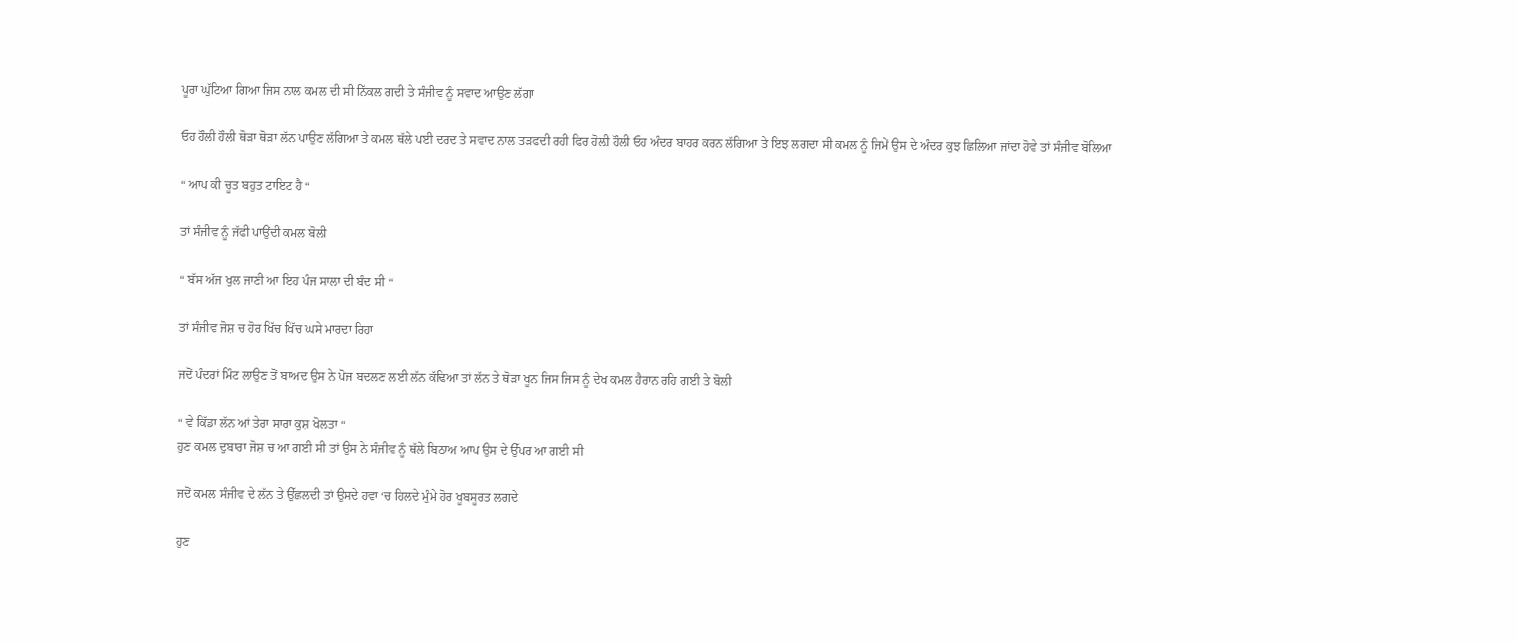ਪੂਰਾ ਘੁੱਟਿਆ ਗਿਆ ਜਿਸ ਨਾਲ ਕਮਲ ਦੀ ਸੀ ਨਿੱਕਲ ਗਦੀ ਤੇ ਸੰਜੀਵ ਨੂੰ ਸਵਾਦ ਆਉਣ ਲੱਗਾ

ਓਹ ਹੌਲੀ ਹੌਲੀ ਥੋੜਾ ਥੋੜਾ ਲੱਨ ਪਾਉਣ ਲੱਗਿਆ ਤੇ ਕਮਲ ਥੱਲੇ ਪਈ ਦਰਦ ਤੇ ਸਵਾਦ ਨਾਲ ਤੜਫਦੀ ਰਹੀ ਫਿਰ ਹੋਲ਼ੀ ਹੌਲੀ ਓਹ ਅੰਦਰ ਬਾਹਰ ਕਰਨ ਲੱਗਿਆ ਤੇ ਇਝ ਲਗਦਾ ਸੀ ਕਮਲ ਨੂੰ ਜਿਮੇਂ ਉਸ ਦੇ ਅੰਦਰ ਕੁਝ ਛਿਲਿਆ ਜਾਂਦਾ ਹੋਵੇ ਤਾਂ ਸੰਜੀਵ ਬੋਲਿਆ

“ ਆਪ ਕੀ ਚੂਤ ਬਹੁਤ ਟਾਇਟ ਹੈ “

ਤਾਂ ਸੰਜੀਵ ਨੂੰ ਜੱਫੀ ਪਾਉਂਦੀ ਕਮਲ ਬੋਲੀ

“ ਬੱਸ ਅੱਜ ਖੁਲ ਜਾਣੀ ਆ ਇਹ ਪੰਜ ਸਾਲਾ ਦੀ ਬੰਦ ਸੀ “

ਤਾਂ ਸੰਜੀਵ ਜੋਸ਼ ਚ ਹੋਰ ਖਿੱਚ ਖਿੱਚ ਘਸੇ ਮਾਰਦਾ ਰਿਹਾ

ਜਦੋਂ ਪੰਦਰਾਂ ਮਿੰਟ ਲਾਉਣ ਤੋਂ ਬਾਅਦ ਉਸ ਨੇ ਪੋਜ ਬਦਲਣ ਲਈ ਲੱਨ ਕੱਢਿਆ ਤਾਂ ਲੱਨ ਤੇ ਥੋੜਾ ਖੂਨ ਜਿਸ ਜਿਸ ਨੂੰ ਦੇਖ ਕਮਲ ਹੈਰਾਨ ਰਹਿ ਗਈ ਤੇ ਬੋਲੀ

“ ਵੇ ਕਿੱਡਾ ਲੱਨ ਆਂ ਤੇਰਾ ਸਾਰਾ ਕੁਸ਼ ਖੋਲਤਾ “
ਹੁਣ ਕਮਲ ਦੁਬਾਰਾ ਜੋਸ਼ ਚ ਆ ਗਈ ਸੀ ਤਾਂ ਉਸ ਨੇ ਸੰਜੀਵ ਨੂੰ ਥੱਲੇ ਬਿਠਾਅ ਆਪ ਉਸ ਦੇ ਉੱਪਰ ਆ ਗਈ ਸੀ

ਜਦੋਂ ਕਮਲ ਸੰਜੀਵ ਦੇ ਲੱਨ ਤੇ ਉੱਛਲਦੀ ਤਾਂ ਉਸਦੇ ਹਵਾ ‘ਚ ਹਿਲਦੇ ਮੁੰਮੇ ਹੋਰ ਖੂਬਸੂਰਤ ਲਗਦੇ

ਹੁਣ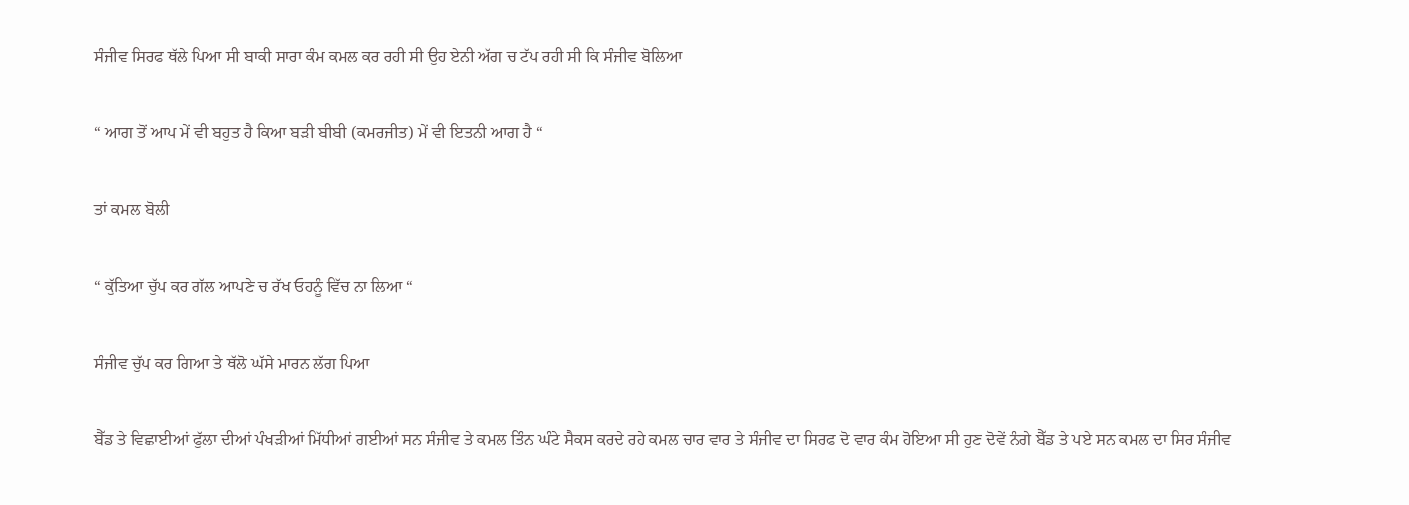ਸੰਜੀਵ ਸਿਰਫ ਥੱਲੇ ਪਿਆ ਸੀ ਬਾਕੀ ਸਾਰਾ ਕੰਮ ਕਮਲ ਕਰ ਰਹੀ ਸੀ ਉਹ ਏਨੀ ਅੱਗ ਚ ਟੱਪ ਰਹੀ ਸੀ ਕਿ ਸੰਜੀਵ ਬੋਲਿਆ

“ ਆਗ ਤੋਂ ਆਪ ਮੇਂ ਵੀ ਬਹੁਤ ਹੈ ਕਿਆ ਬੜੀ ਬੀਬੀ (ਕਮਰਜੀਤ) ਮੇਂ ਵੀ ਇਤਨੀ ਆਗ ਹੈ “

ਤਾਂ ਕਮਲ ਬੋਲੀ

“ ਕੁੱਤਿਆ ਚੁੱਪ ਕਰ ਗੱਲ ਆਪਣੇ ਚ ਰੱਖ ਓਹਨੂੰ ਵਿੱਚ ਨਾ ਲਿਆ “

ਸੰਜੀਵ ਚੁੱਪ ਕਰ ਗਿਆ ਤੇ ਥੱਲੋ ਘੱਸੇ ਮਾਰਨ ਲੱਗ ਪਿਆ

ਬੈੱਡ ਤੇ ਵਿਛਾਈਆਂ ਫੁੱਲਾ ਦੀਆਂ ਪੰਖੜੀਆਂ ਮਿੱਧੀਆਂ ਗਈਆਂ ਸਨ ਸੰਜੀਵ ਤੇ ਕਮਲ ਤਿੰਨ ਘੰਟੇ ਸੈਕਸ ਕਰਦੇ ਰਹੇ ਕਮਲ ਚਾਰ ਵਾਰ ਤੇ ਸੰਜੀਵ ਦਾ ਸਿਰਫ ਦੋ ਵਾਰ ਕੰਮ ਹੋਇਆ ਸੀ ਹੁਣ ਦੋਵੇਂ ਨੰਗੇ ਬੈੱਡ ਤੇ ਪਏ ਸਨ ਕਮਲ ਦਾ ਸਿਰ ਸੰਜੀਵ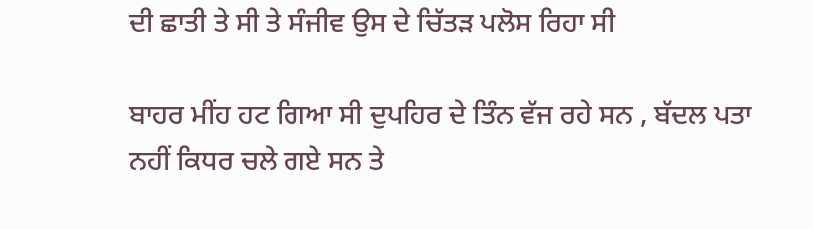ਦੀ ਛਾਤੀ ਤੇ ਸੀ ਤੇ ਸੰਜੀਵ ਉਸ ਦੇ ਚਿੱਤੜ ਪਲੋਸ ਰਿਹਾ ਸੀ

ਬਾਹਰ ਮੀਂਹ ਹਟ ਗਿਆ ਸੀ ਦੁਪਹਿਰ ਦੇ ਤਿੰਨ ਵੱਜ ਰਹੇ ਸਨ , ਬੱਦਲ ਪਤਾ ਨਹੀਂ ਕਿਧਰ ਚਲੇ ਗਏ ਸਨ ਤੇ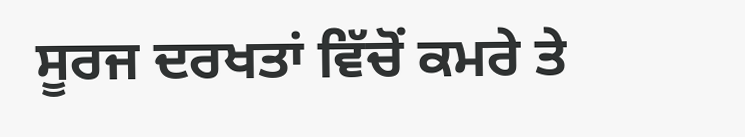ਸੂਰਜ ਦਰਖਤਾਂ ਵਿੱਚੋਂ ਕਮਰੇ ਤੇ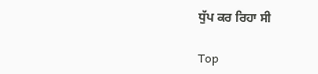ਧੁੱਪ ਕਰ ਰਿਹਾ ਸੀ

Top